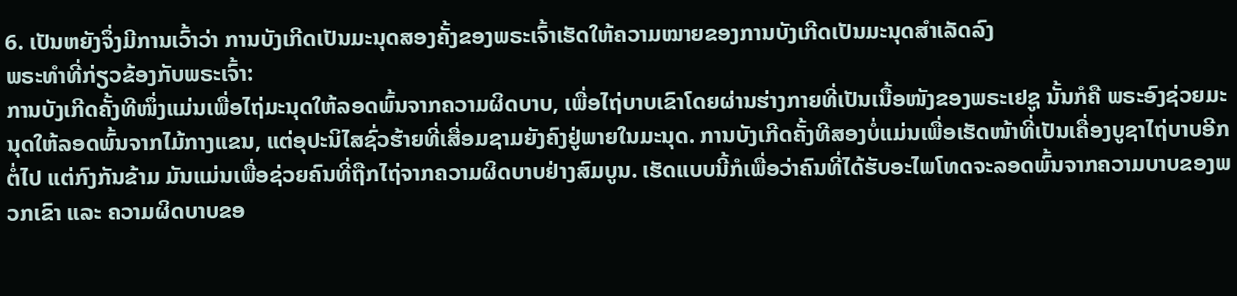6. ເປັນຫຍັງຈຶ່ງມີການເວົ້າວ່າ ການບັງເກີດເປັນມະນຸດສອງຄັ້ງຂອງພຣະເຈົ້າເຮັດໃຫ້ຄວາມໝາຍຂອງການບັງເກີດເປັນມະນຸດສຳເລັດລົງ
ພຣະທຳທີ່ກ່ຽວຂ້ອງກັບພຣະເຈົ້າ:
ການບັງເກີດຄັ້ງທີໜຶ່ງແມ່ນເພື່ອໄຖ່ມະນຸດໃຫ້ລອດພົ້ນຈາກຄວາມຜິດບາບ, ເພື່ອໄຖ່ບາບເຂົາໂດຍຜ່ານຮ່າງກາຍທີ່ເປັນເນື້ອໜັງຂອງພຣະເຢຊູ ນັ້ນກໍຄື ພຣະອົງຊ່ວຍມະນຸດໃຫ້ລອດພົ້ນຈາກໄມ້ກາງແຂນ, ແຕ່ອຸປະນິໄສຊົ່ວຮ້າຍທີ່ເສື່ອມຊາມຍັງຄົງຢູ່ພາຍໃນມະນຸດ. ການບັງເກີດຄັ້ງທີສອງບໍ່ແມ່ນເພື່ອເຮັດໜ້າທີ່ເປັນເຄື່ອງບູຊາໄຖ່ບາບອີກຕໍ່ໄປ ແຕ່ກົງກັນຂ້າມ ມັນແມ່ນເພື່ອຊ່ວຍຄົນທີ່ຖືກໄຖ່ຈາກຄວາມຜິດບາບຢ່າງສົມບູນ. ເຮັດແບບນີ້ກໍເພື່ອວ່າຄົນທີ່ໄດ້ຮັບອະໄພໂທດຈະລອດພົ້ນຈາກຄວາມບາບຂອງພວກເຂົາ ແລະ ຄວາມຜິດບາບຂອ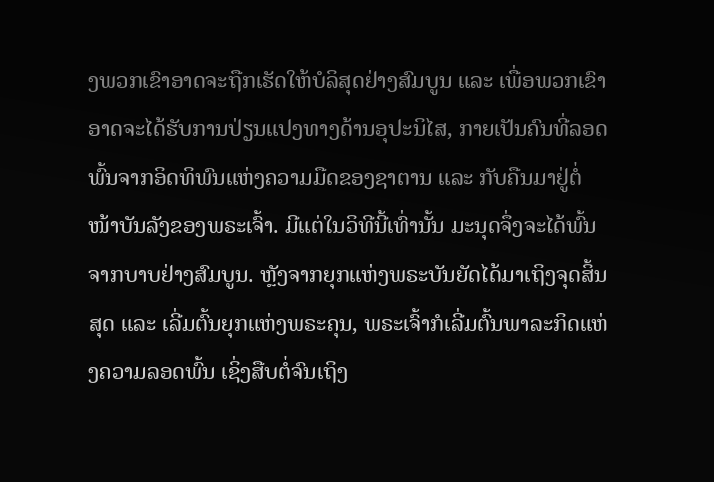ງພວກເຂົາອາດຈະຖືກເຮັດໃຫ້ບໍລິສຸດຢ່າງສົມບູນ ແລະ ເພື່ອພວກເຂົາອາດຈະໄດ້ຮັບການປ່ຽນແປງທາງດ້ານອຸປະນິໄສ, ກາຍເປັນຄົນທີ່ລອດພົ້ນຈາກອິດທິພົນແຫ່ງຄວາມມືດຂອງຊາຕານ ແລະ ກັບຄືນມາຢູ່ຕໍ່ໜ້າບັນລັງຂອງພຣະເຈົ້າ. ມີແຕ່ໃນວິທີນີ້ເທົ່ານັ້ນ ມະນຸດຈຶ່ງຈະໄດ້ພົ້ນຈາກບາບຢ່າງສົມບູນ. ຫຼັງຈາກຍຸກແຫ່ງພຣະບັນຍັດໄດ້ມາເຖິງຈຸດສິ້ນສຸດ ແລະ ເລີ່ມຕົ້ນຍຸກແຫ່ງພຣະຄຸນ, ພຣະເຈົ້າກໍເລີ່ມຕົ້ນພາລະກິດແຫ່ງຄວາມລອດພົ້ນ ເຊິ່ງສືບຕໍ່ຈົນເຖິງ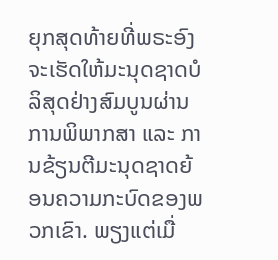ຍຸກສຸດທ້າຍທີ່ພຣະອົງຈະເຮັດໃຫ້ມະນຸດຊາດບໍລິສຸດຢ່າງສົມບູນຜ່ານການພິພາກສາ ແລະ ການຂ້ຽນຕີມະນຸດຊາດຍ້ອນຄວາມກະບົດຂອງພວກເຂົາ. ພຽງແຕ່ເມື່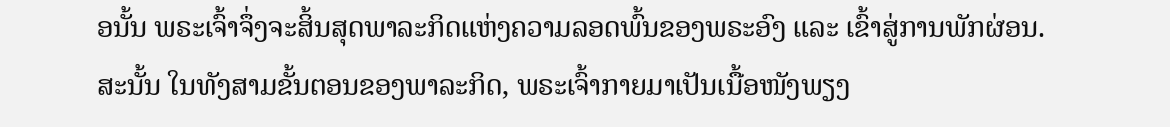ອນັ້ນ ພຣະເຈົ້າຈຶ່ງຈະສິ້ນສຸດພາລະກິດແຫ່ງຄວາມລອດພົ້ນຂອງພຣະອົງ ແລະ ເຂົ້າສູ່ການພັກຜ່ອນ. ສະນັ້ນ ໃນທັງສາມຂັ້ນຕອນຂອງພາລະກິດ, ພຣະເຈົ້າກາຍມາເປັນເນື້ອໜັງພຽງ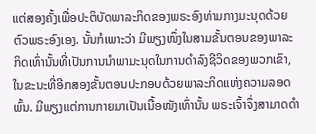ແຕ່ສອງຄັ້ງເພື່ອປະຕິບັດພາລະກິດຂອງພຣະອົງທ່າມກາງມະນຸດດ້ວຍຕົວພຣະອົງເອງ. ນັ້ນກໍເພາະວ່າ ມີພຽງໜຶ່ງໃນສາມຂັ້ນຕອນຂອງພາລະກິດເທົ່ານັ້ນທີ່ເປັນການນໍາພາມະນຸດໃນການດຳລົງຊີວິດຂອງພວກເຂົາ, ໃນຂະນະທີ່ອີກສອງຂັ້ນຕອນປະກອບດ້ວຍພາລະກິດແຫ່ງຄວາມລອດພົ້ນ. ມີພຽງແຕ່ການກາຍມາເປັນເນື້ອໜັງເທົ່ານັ້ນ ພຣະເຈົ້າຈຶ່ງສາມາດດຳ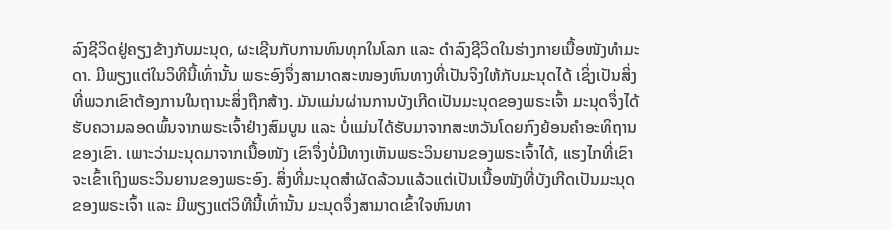ລົງຊີວິດຢູ່ຄຽງຂ້າງກັບມະນຸດ, ຜະເຊີນກັບການທົນທຸກໃນໂລກ ແລະ ດຳລົງຊີວິດໃນຮ່າງກາຍເນື້ອໜັງທຳມະດາ. ມີພຽງແຕ່ໃນວິທີນີ້ເທົ່ານັ້ນ ພຣະອົງຈຶ່ງສາມາດສະໜອງຫົນທາງທີ່ເປັນຈິງໃຫ້ກັບມະນຸດໄດ້ ເຊິ່ງເປັນສິ່ງທີ່ພວກເຂົາຕ້ອງການໃນຖານະສິ່ງຖືກສ້າງ. ມັນແມ່ນຜ່ານການບັງເກີດເປັນມະນຸດຂອງພຣະເຈົ້າ ມະນຸດຈຶ່ງໄດ້ຮັບຄວາມລອດພົ້ນຈາກພຣະເຈົ້າຢ່າງສົມບູນ ແລະ ບໍ່ແມ່ນໄດ້ຮັບມາຈາກສະຫວັນໂດຍກົງຍ້ອນຄໍາອະທິຖານຂອງເຂົາ. ເພາະວ່າມະນຸດມາຈາກເນື້ອໜັງ ເຂົາຈຶ່ງບໍ່ມີທາງເຫັນພຣະວິນຍານຂອງພຣະເຈົ້າໄດ້, ແຮງໄກທີ່ເຂົາຈະເຂົ້າເຖິງພຣະວິນຍານຂອງພຣະອົງ. ສິ່ງທີ່ມະນຸດສຳຜັດລ້ວນແລ້ວແຕ່ເປັນເນື້ອໜັງທີ່ບັງເກີດເປັນມະນຸດຂອງພຣະເຈົ້າ ແລະ ມີພຽງແຕ່ວິທີນີ້ເທົ່ານັ້ນ ມະນຸດຈຶ່ງສາມາດເຂົ້າໃຈຫົນທາ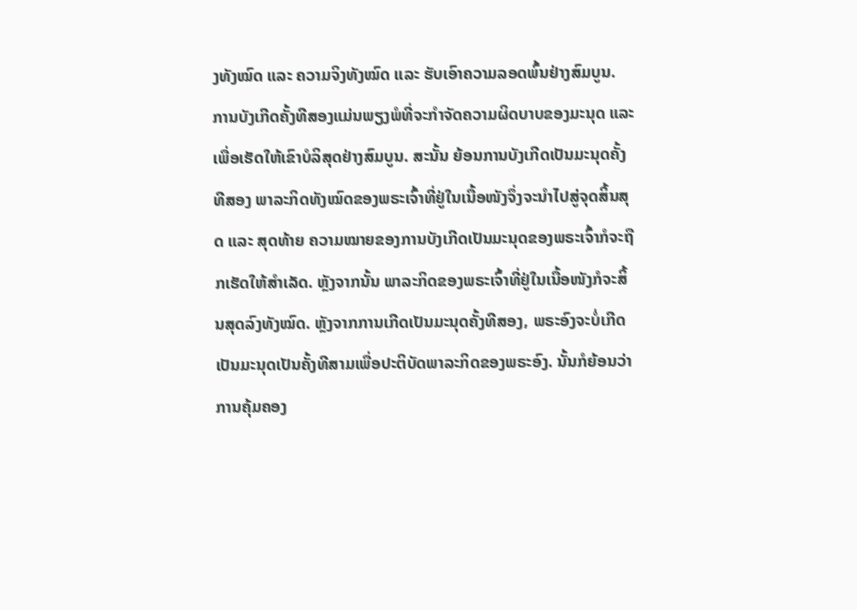ງທັງໝົດ ແລະ ຄວາມຈິງທັງໝົດ ແລະ ຮັບເອົາຄວາມລອດພົ້ນຢ່າງສົມບູນ. ການບັງເກີດຄັ້ງທີສອງແມ່ນພຽງພໍທີ່ຈະກຳຈັດຄວາມຜິດບາບຂອງມະນຸດ ແລະ ເພື່ອເຮັດໃຫ້ເຂົາບໍລິສຸດຢ່າງສົມບູນ. ສະນັ້ນ ຍ້ອນການບັງເກີດເປັນມະນຸດຄັ້ງທີສອງ ພາລະກິດທັງໝົດຂອງພຣະເຈົ້າທີ່ຢູ່ໃນເນື້ອໜັງຈຶ່ງຈະນໍາໄປສູ່ຈຸດສິ້ນສຸດ ແລະ ສຸດທ້າຍ ຄວາມໝາຍຂອງການບັງເກີດເປັນມະນຸດຂອງພຣະເຈົ້າກໍຈະຖືກເຮັດໃຫ້ສໍາເລັດ. ຫຼັງຈາກນັ້ນ ພາລະກິດຂອງພຣະເຈົ້າທີ່ຢູ່ໃນເນື້ອໜັງກໍຈະສິ້ນສຸດລົງທັງໝົດ. ຫຼັງຈາກການເກີດເປັນມະນຸດຄັ້ງທີສອງ, ພຣະອົງຈະບໍ່ເກີດເປັນມະນຸດເປັນຄັ້ງທີສາມເພື່ອປະຕິບັດພາລະກິດຂອງພຣະອົງ. ນັ້ນກໍຍ້ອນວ່າ ການຄຸ້ມຄອງ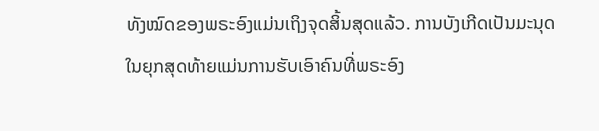ທັງໝົດຂອງພຣະອົງແມ່ນເຖິງຈຸດສິ້ນສຸດແລ້ວ. ການບັງເກີດເປັນມະນຸດໃນຍຸກສຸດທ້າຍແມ່ນການຮັບເອົາຄົນທີ່ພຣະອົງ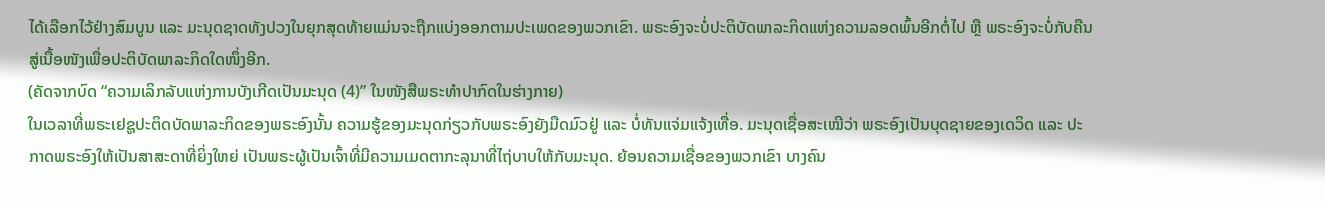ໄດ້ເລືອກໄວ້ຢ່າງສົມບູນ ແລະ ມະນຸດຊາດທັງປວງໃນຍຸກສຸດທ້າຍແມ່ນຈະຖືກແບ່ງອອກຕາມປະເພດຂອງພວກເຂົາ. ພຣະອົງຈະບໍ່ປະຕິບັດພາລະກິດແຫ່ງຄວາມລອດພົ້ນອີກຕໍ່ໄປ ຫຼື ພຣະອົງຈະບໍ່ກັບຄືນສູ່ເນື້ອໜັງເພື່ອປະຕິບັດພາລະກິດໃດໜຶ່ງອີກ.
(ຄັດຈາກບົດ “ຄວາມເລິກລັບແຫ່ງການບັງເກີດເປັນມະນຸດ (4)” ໃນໜັງສືພຣະທໍາປາກົດໃນຮ່າງກາຍ)
ໃນເວລາທີ່ພຣະເຢຊູປະຕິດບັດພາລະກິດຂອງພຣະອົງນັ້ນ ຄວາມຮູ້ຂອງມະນຸດກ່ຽວກັບພຣະອົງຍັງມືດມົວຢູ່ ແລະ ບໍ່ທັນແຈ່ມແຈ້ງເທື່ອ. ມະນຸດເຊື່ອສະເໝີວ່າ ພຣະອົງເປັນບຸດຊາຍຂອງເດວິດ ແລະ ປະກາດພຣະອົງໃຫ້ເປັນສາສະດາທີ່ຍິ່ງໃຫຍ່ ເປັນພຣະຜູ້ເປັນເຈົ້າທີ່ມີຄວາມເມດຕາກະລຸນາທີ່ໄຖ່ບາບໃຫ້ກັບມະນຸດ. ຍ້ອນຄວາມເຊື່ອຂອງພວກເຂົາ ບາງຄົນ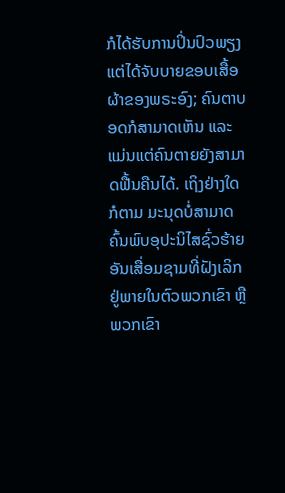ກໍໄດ້ຮັບການປິ່ນປົວພຽງແຕ່ໄດ້ຈັບບາຍຂອບເສື້ອຜ້າຂອງພຣະອົງ; ຄົນຕາບອດກໍສາມາດເຫັນ ແລະ ແມ່ນແຕ່ຄົນຕາຍຍັງສາມາດຟື້ນຄືນໄດ້. ເຖິງຢ່າງໃດກໍຕາມ ມະນຸດບໍ່ສາມາດຄົ້ນພົບອຸປະນິໄສຊົ່ວຮ້າຍອັນເສື່ອມຊາມທີ່ຝັງເລິກຢູ່ພາຍໃນຕົວພວກເຂົາ ຫຼື ພວກເຂົາ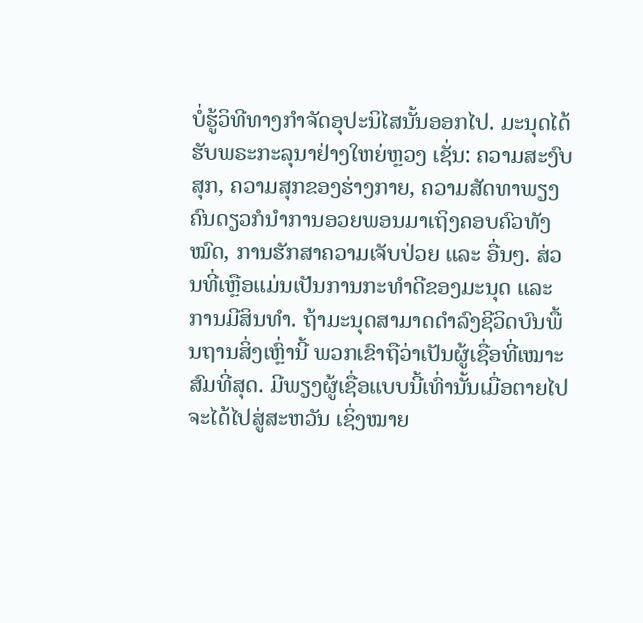ບໍ່ຮູ້ວິທີທາງກໍາຈັດອຸປະນິໄສນັ້ນອອກໄປ. ມະນຸດໄດ້ຮັບພຣະກະລຸນາຢ່າງໃຫຍ່ຫຼວງ ເຊັ່ນ: ຄວາມສະງົບສຸກ, ຄວາມສຸກຂອງຮ່າງກາຍ, ຄວາມສັດທາພຽງຄົນດຽວກໍນໍາການອວຍພອນມາເຖິງຄອບຄົວທັງໝົດ, ການຮັກສາຄວາມເຈັບປ່ວຍ ແລະ ອື່ນໆ. ສ່ວນທີ່ເຫຼືອແມ່ນເປັນການກະທໍາດີຂອງມະນຸດ ແລະ ການມີສິນທໍາ. ຖ້າມະນຸດສາມາດດໍາລົງຊີວິດບົນພື້ນຖານສິ່ງເຫຼົ່ານີ້ ພວກເຂົາຖືວ່າເປັນຜູ້ເຊື່ອທີ່ເໝາະສົມທີ່ສຸດ. ມີພຽງຜູ້ເຊື່ອແບບນີ້ເທົ່ານັ້ນເມື່ອຕາຍໄປຈະໄດ້ໄປສູ່ສະຫວັນ ເຊິ່ງໝາຍ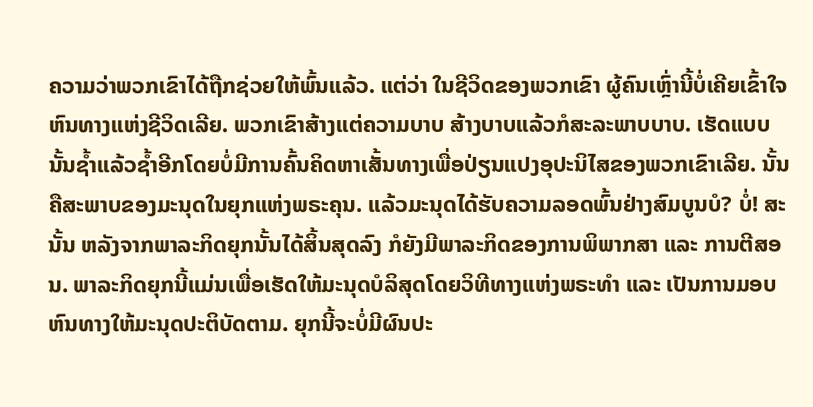ຄວາມວ່າພວກເຂົາໄດ້ຖືກຊ່ວຍໃຫ້ພົ້ນແລ້ວ. ແຕ່ວ່າ ໃນຊີວິດຂອງພວກເຂົາ ຜູ້ຄົນເຫຼົ່ານີ້ບໍ່ເຄີຍເຂົ້າໃຈຫົນທາງແຫ່ງຊີວິດເລີຍ. ພວກເຂົາສ້າງແຕ່ຄວາມບາບ ສ້າງບາບແລ້ວກໍສະລະພາບບາບ. ເຮັດແບບນັ້ນຊໍ້າແລ້ວຊໍ້າອີກໂດຍບໍ່ມີການຄົ້ນຄິດຫາເສັ້ນທາງເພື່ອປ່ຽນແປງອຸປະນິໄສຂອງພວກເຂົາເລີຍ. ນັ້ນຄືສະພາບຂອງມະນຸດໃນຍຸກແຫ່ງພຣະຄຸນ. ແລ້ວມະນຸດໄດ້ຮັບຄວາມລອດພົ້ນຢ່າງສົມບູນບໍ? ບໍ່! ສະນັ້ນ ຫລັງຈາກພາລະກິດຍຸກນັ້ນໄດ້ສິ້ນສຸດລົງ ກໍຍັງມີພາລະກິດຂອງການພິພາກສາ ແລະ ການຕີສອນ. ພາລະກິດຍຸກນີ້ແມ່ນເພື່ອເຮັດໃຫ້ມະນຸດບໍລິສຸດໂດຍວິທີທາງແຫ່ງພຣະທໍາ ແລະ ເປັນການມອບຫົນທາງໃຫ້ມະນຸດປະຕິບັດຕາມ. ຍຸກນີ້ຈະບໍ່ມີຜົນປະ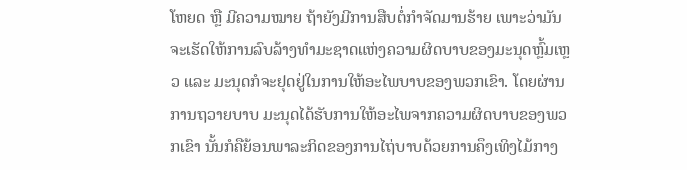ໂຫຍດ ຫຼື ມີຄວາມໝາຍ ຖ້າຍັງມີການສືບຕໍ່ກໍາຈັດມານຮ້າຍ ເພາະວ່າມັນຈະເຮັດໃຫ້ການລົບລ້າງທໍາມະຊາດແຫ່ງຄວາມຜິດບາບຂອງມະນຸດຫຼົ້ມເຫຼວ ແລະ ມະນຸດກໍຈະຢຸດຢູ່ໃນການໃຫ້ອະໄພບາບຂອງພວກເຂົາ. ໂດຍຜ່ານການຖວາຍບາບ ມະນຸດໄດ້ຮັບການໃຫ້ອະໄພຈາກຄວາມຜິດບາບຂອງພວກເຂົາ ນັ້ນກໍຄືຍ້ອນພາລະກິດຂອງການໄຖ່ບາບດ້ວຍການຄຶງເທິງໄມ້ກາງ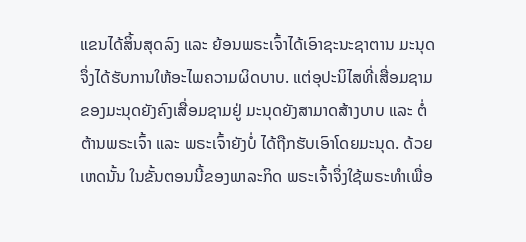ແຂນໄດ້ສິ້ນສຸດລົງ ແລະ ຍ້ອນພຣະເຈົ້າໄດ້ເອົາຊະນະຊາຕານ ມະນຸດຈຶ່ງໄດ້ຮັບການໃຫ້ອະໄພຄວາມຜິດບາບ. ແຕ່ອຸປະນິໄສທີ່ເສື່ອມຊາມຂອງມະນຸດຍັງຄົງເສື່ອມຊາມຢູ່ ມະນຸດຍັງສາມາດສ້າງບາບ ແລະ ຕໍ່ຕ້ານພຣະເຈົ້າ ແລະ ພຣະເຈົ້າຍັງບໍ່ ໄດ້ຖືກຮັບເອົາໂດຍມະນຸດ. ດ້ວຍເຫດນັ້ນ ໃນຂັ້ນຕອນນີ້ຂອງພາລະກິດ ພຣະເຈົ້າຈຶ່ງໃຊ້ພຣະທໍາເພື່ອ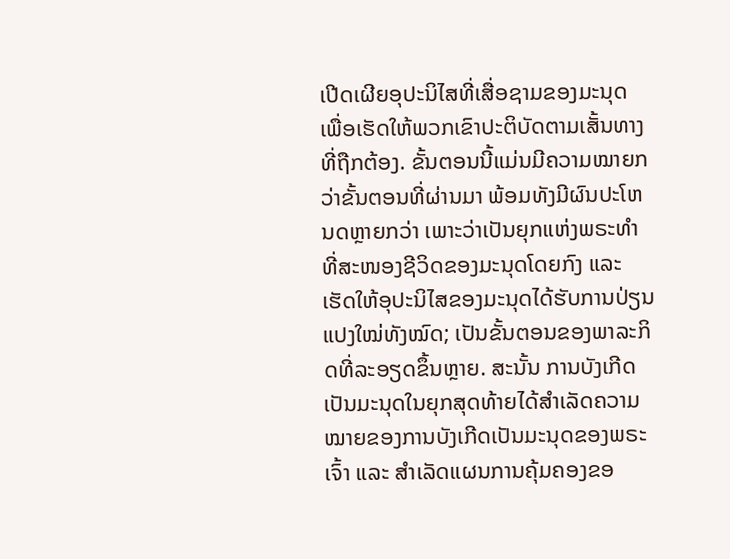ເປີດເຜີຍອຸປະນິໄສທີ່ເສື່ອຊາມຂອງມະນຸດ ເພື່ອເຮັດໃຫ້ພວກເຂົາປະຕິບັດຕາມເສັ້ນທາງທີ່ຖືກຕ້ອງ. ຂັ້ນຕອນນີ້ແມ່ນມີຄວາມໝາຍກວ່າຂັ້ນຕອນທີ່ຜ່ານມາ ພ້ອມທັງມີຜົນປະໂຫນດຫຼາຍກວ່າ ເພາະວ່າເປັນຍຸກແຫ່ງພຣະທໍາທີ່ສະໜອງຊີວິດຂອງມະນຸດໂດຍກົງ ແລະ ເຮັດໃຫ້ອຸປະນິໄສຂອງມະນຸດໄດ້ຮັບການປ່ຽນແປງໃໝ່ທັງໝົດ; ເປັນຂັ້ນຕອນຂອງພາລະກິດທີ່ລະອຽດຂຶ້ນຫຼາຍ. ສະນັ້ນ ການບັງເກີດເປັນມະນຸດໃນຍຸກສຸດທ້າຍໄດ້ສໍາເລັດຄວາມໝາຍຂອງການບັງເກີດເປັນມະນຸດຂອງພຣະເຈົ້າ ແລະ ສໍາເລັດແຜນການຄຸ້ມຄອງຂອ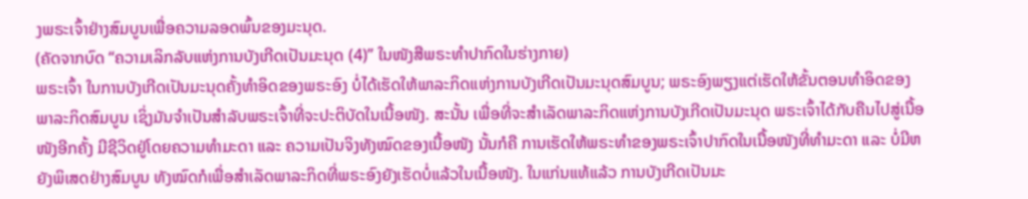ງພຣະເຈົ້າຢ່າງສົມບູນເພື່ອຄວາມລອດພົ້ນຂອງມະນຸດ.
(ຄັດຈາກບົດ “ຄວາມເລິກລັບແຫ່ງການບັງເກີດເປັນມະນຸດ (4)” ໃນໜັງສືພຣະທໍາປາກົດໃນຮ່າງກາຍ)
ພຣະເຈົ້າ ໃນການບັງເກີດເປັນມະນຸດຄັ້ງທຳອິດຂອງພຣະອົງ ບໍ່ໄດ້ເຮັດໃຫ້ພາລະກິດແຫ່ງການບັງເກີດເປັນມະນຸດສົມບູນ; ພຣະອົງພຽງແຕ່ເຮັດໃຫ້ຂັ້ນຕອນທຳອິດຂອງພາລະກິດສົມບູນ ເຊິ່ງມັນຈຳເປັນສຳລັບພຣະເຈົ້າທີ່ຈະປະຕິບັດໃນເນື້ອໜັງ. ສະນັ້ນ ເພື່ອທີ່ຈະສຳເລັດພາລະກິດແຫ່ງການບັງເກີດເປັນມະນຸດ ພຣະເຈົ້າໄດ້ກັບຄືນໄປສູ່ເນື້ອໜັງອີກຄັ້ງ ມີຊີວິດຢູ່ໂດຍຄວາມທຳມະດາ ແລະ ຄວາມເປັນຈິງທັງໝົດຂອງເນື້ອໜັງ ນັ້ນກໍຄື ການເຮັດໃຫ້ພຣະທຳຂອງພຣະເຈົ້າປາກົດໃນເນື້ອໜັງທີ່ທຳມະດາ ແລະ ບໍ່ມີຫຍັງພິເສດຢ່າງສົມບູນ ທັງໝົດກໍເພື່ອສໍາເລັດພາລະກິດທີ່ພຣະອົງຍັງເຮັດບໍ່ແລ້ວໃນເນື້ອໜັງ. ໃນແກ່ນແທ້ແລ້ວ ການບັງເກີດເປັນມະ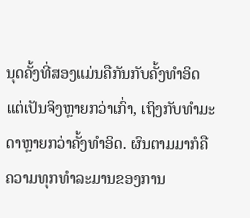ນຸດຄັ້ງທີ່ສອງແມ່ນຄືກັນກັບຄັ້ງທຳອິດ ແຕ່ເປັນຈິງຫຼາຍກວ່າເກົ່າ, ເຖິງກັບທຳມະດາຫຼາຍກວ່າຄັ້ງທຳອິດ. ຜົນຕາມມາກໍຄື ຄວາມທຸກທໍາລະມານຂອງການ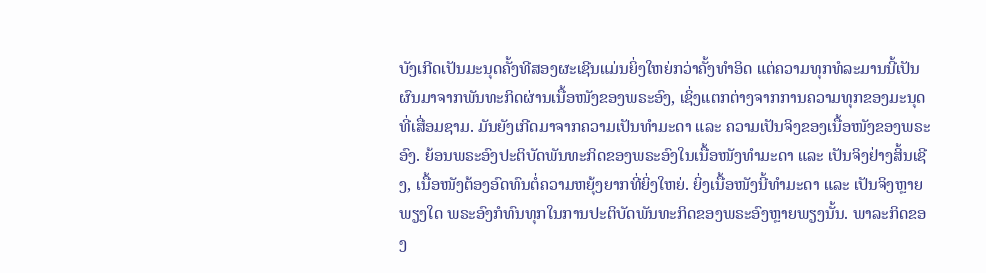ບັງເກີດເປັນມະນຸດຄັ້ງທີສອງຜະເຊີນແມ່ນຍິ່ງໃຫຍ່ກວ່າຄັ້ງທຳອິດ ແຕ່ຄວາມທຸກທໍລະມານນີ້ເປັນຜົນມາຈາກພັນທະກິດຜ່ານເນື້ອໜັງຂອງພຣະອົງ, ເຊິ່ງແຕກຕ່າງຈາກການຄວາມທຸກຂອງມະນຸດທີ່ເສື່ອມຊາມ. ມັນຍັງເກີດມາຈາກຄວາມເປັນທຳມະດາ ແລະ ຄວາມເປັນຈິງຂອງເນື້ອໜັງຂອງພຣະອົງ. ຍ້ອນພຣະອົງປະຕິບັດພັນທະກິດຂອງພຣະອົງໃນເນື້ອໜັງທຳມະດາ ແລະ ເປັນຈິງຢ່າງສິ້ນເຊີງ, ເນື້ອໜັງຕ້ອງອົດທົນຕໍ່ຄວາມຫຍຸ້ງຍາກທີ່ຍິ່ງໃຫຍ່. ຍິ່ງເນື້ອໜັງນີ້ທຳມະດາ ແລະ ເປັນຈິງຫຼາຍພຽງໃດ ພຣະອົງກໍທົນທຸກໃນການປະຕິບັດພັນທະກິດຂອງພຣະອົງຫຼາຍພຽງນັ້ນ. ພາລະກິດຂອງ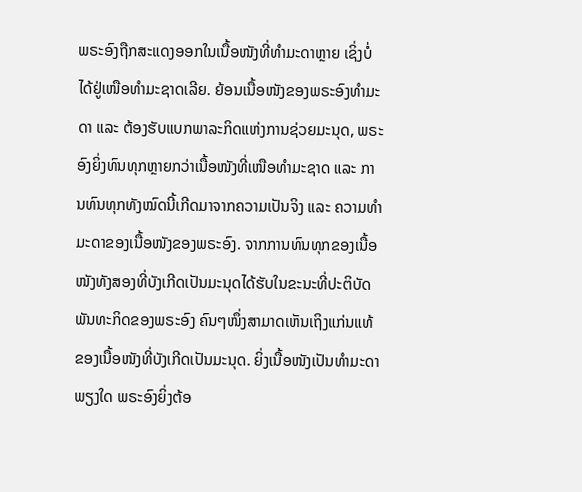ພຣະອົງຖືກສະແດງອອກໃນເນື້ອໜັງທີ່ທຳມະດາຫຼາຍ ເຊິ່ງບໍ່ໄດ້ຢູ່ເໜືອທຳມະຊາດເລີຍ. ຍ້ອນເນື້ອໜັງຂອງພຣະອົງທຳມະດາ ແລະ ຕ້ອງຮັບແບກພາລະກິດແຫ່ງການຊ່ວຍມະນຸດ, ພຣະອົງຍິ່ງທົນທຸກຫຼາຍກວ່າເນື້ອໜັງທີ່ເໜືອທຳມະຊາດ ແລະ ການທົນທຸກທັງໝົດນີ້ເກີດມາຈາກຄວາມເປັນຈິງ ແລະ ຄວາມທຳມະດາຂອງເນື້ອໜັງຂອງພຣະອົງ. ຈາກການທົນທຸກຂອງເນື້ອໜັງທັງສອງທີ່ບັງເກີດເປັນມະນຸດໄດ້ຮັບໃນຂະນະທີ່ປະຕິບັດພັນທະກິດຂອງພຣະອົງ ຄົນໆໜຶ່ງສາມາດເຫັນເຖິງແກ່ນແທ້ຂອງເນື້ອໜັງທີ່ບັງເກີດເປັນມະນຸດ. ຍິ່ງເນື້ອໜັງເປັນທຳມະດາພຽງໃດ ພຣະອົງຍິ່ງຕ້ອ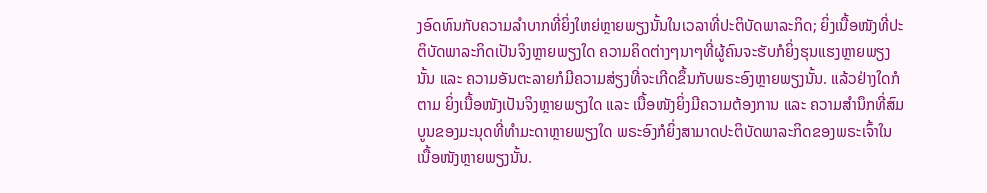ງອົດທົນກັບຄວາມລຳບາກທີ່ຍິ່ງໃຫຍ່ຫຼາຍພຽງນັ້ນໃນເວລາທີ່ປະຕິບັດພາລະກິດ; ຍິ່ງເນື້ອໜັງທີ່ປະຕິບັດພາລະກິດເປັນຈິງຫຼາຍພຽງໃດ ຄວາມຄິດຕ່າງໆນາໆທີ່ຜູ້ຄົນຈະຮັບກໍຍິ່ງຮຸນແຮງຫຼາຍພຽງນັ້ນ ແລະ ຄວາມອັນຕະລາຍກໍມີຄວາມສ່ຽງທີ່ຈະເກີດຂຶ້ນກັບພຣະອົງຫຼາຍພຽງນັ້ນ. ແລ້ວຢ່າງໃດກໍຕາມ ຍິ່ງເນື້ອໜັງເປັນຈິງຫຼາຍພຽງໃດ ແລະ ເນື້ອໜັງຍິ່ງມີຄວາມຕ້ອງການ ແລະ ຄວາມສຳນຶກທີ່ສົມບູນຂອງມະນຸດທີ່ທຳມະດາຫຼາຍພຽງໃດ ພຣະອົງກໍຍິ່ງສາມາດປະຕິບັດພາລະກິດຂອງພຣະເຈົ້າໃນເນື້ອໜັງຫຼາຍພຽງນັ້ນ.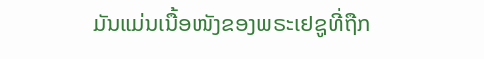ມັນແມ່ນເນື້ອໜັງຂອງພຣະເຢຊູທີ່ຖືກ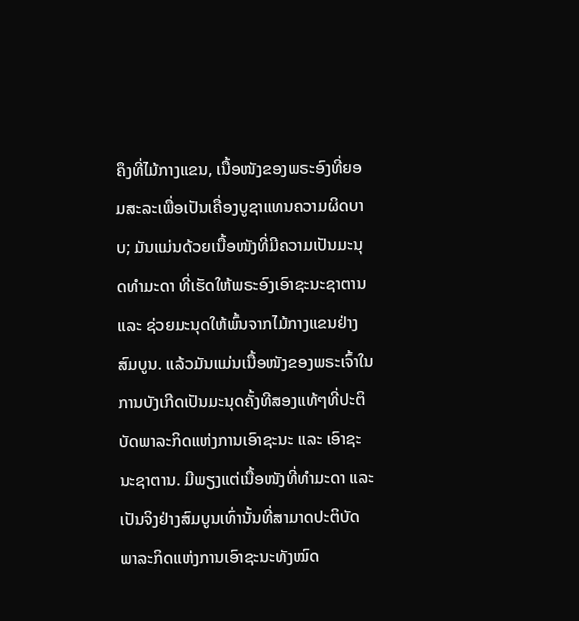ຄຶງທີ່ໄມ້ກາງແຂນ, ເນື້ອໜັງຂອງພຣະອົງທີ່ຍອມສະລະເພື່ອເປັນເຄື່ອງບູຊາແທນຄວາມຜິດບາບ; ມັນແມ່ນດ້ວຍເນື້ອໜັງທີ່ມີຄວາມເປັນມະນຸດທຳມະດາ ທີ່ເຮັດໃຫ້ພຣະອົງເອົາຊະນະຊາຕານ ແລະ ຊ່ວຍມະນຸດໃຫ້ພົ້ນຈາກໄມ້ກາງແຂນຢ່າງສົມບູນ. ແລ້ວມັນແມ່ນເນື້ອໜັງຂອງພຣະເຈົ້າໃນການບັງເກີດເປັນມະນຸດຄັ້ງທີສອງແທ້ໆທີ່ປະຕິບັດພາລະກິດແຫ່ງການເອົາຊະນະ ແລະ ເອົາຊະນະຊາຕານ. ມີພຽງແຕ່ເນື້ອໜັງທີ່ທຳມະດາ ແລະ ເປັນຈິງຢ່າງສົມບູນເທົ່ານັ້ນທີ່ສາມາດປະຕິບັດພາລະກິດແຫ່ງການເອົາຊະນະທັງໝົດ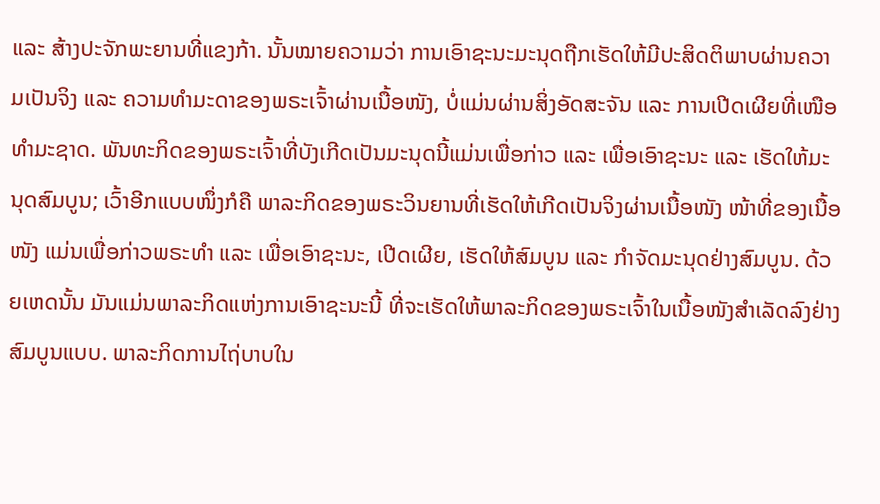ແລະ ສ້າງປະຈັກພະຍານທີ່ແຂງກ້າ. ນັ້ນໝາຍຄວາມວ່າ ການເອົາຊະນະມະນຸດຖືກເຮັດໃຫ້ມີປະສິດຕິພາບຜ່ານຄວາມເປັນຈິງ ແລະ ຄວາມທຳມະດາຂອງພຣະເຈົ້າຜ່ານເນື້ອໜັງ, ບໍ່ແມ່ນຜ່ານສິ່ງອັດສະຈັນ ແລະ ການເປີດເຜີຍທີ່ເໜືອທຳມະຊາດ. ພັນທະກິດຂອງພຣະເຈົ້າທີ່ບັງເກີດເປັນມະນຸດນີ້ແມ່ນເພື່ອກ່າວ ແລະ ເພື່ອເອົາຊະນະ ແລະ ເຮັດໃຫ້ມະນຸດສົມບູນ; ເວົ້າອີກແບບໜຶ່ງກໍຄື ພາລະກິດຂອງພຣະວິນຍານທີ່ເຮັດໃຫ້ເກີດເປັນຈິງຜ່ານເນື້ອໜັງ ໜ້າທີ່ຂອງເນື້ອໜັງ ແມ່ນເພື່ອກ່າວພຣະທໍາ ແລະ ເພື່ອເອົາຊະນະ, ເປີດເຜີຍ, ເຮັດໃຫ້ສົມບູນ ແລະ ກຳຈັດມະນຸດຢ່າງສົມບູນ. ດ້ວຍເຫດນັ້ນ ມັນແມ່ນພາລະກິດແຫ່ງການເອົາຊະນະນີ້ ທີ່ຈະເຮັດໃຫ້ພາລະກິດຂອງພຣະເຈົ້າໃນເນື້ອໜັງສຳເລັດລົງຢ່າງສົມບູນແບບ. ພາລະກິດການໄຖ່ບາບໃນ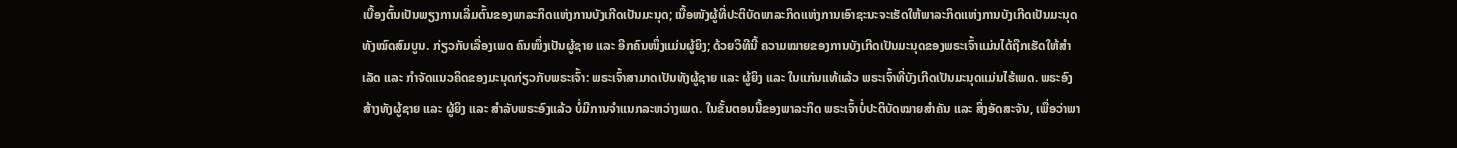ເບື້ອງຕົ້ນເປັນພຽງການເລີ່ມຕົ້ນຂອງພາລະກິດແຫ່ງການບັງເກີດເປັນມະນຸດ; ເນື້ອໜັງຜູ້ທີ່ປະຕິບັດພາລະກິດແຫ່ງການເອົາຊະນະຈະເຮັດໃຫ້ພາລະກິດແຫ່ງການບັງເກີດເປັນມະນຸດທັງໝົດສົມບູນ. ກ່ຽວກັບເລື່ອງເພດ ຄົນໜຶ່ງເປັນຜູ້ຊາຍ ແລະ ອີກຄົນໜຶ່ງແມ່ນຜູ້ຍິງ; ດ້ວຍວິທີນີ້ ຄວາມໝາຍຂອງການບັງເກີດເປັນມະນຸດຂອງພຣະເຈົ້າແມ່ນໄດ້ຖືກເຮັດໃຫ້ສໍາເລັດ ແລະ ກຳຈັດແນວຄິດຂອງມະນຸດກ່ຽວກັບພຣະເຈົ້າ: ພຣະເຈົ້າສາມາດເປັນທັງຜູ້ຊາຍ ແລະ ຜູ້ຍິງ ແລະ ໃນແກ່ນແທ້ແລ້ວ ພຣະເຈົ້າທີ່ບັງເກີດເປັນມະນຸດແມ່ນໄຮ້ເພດ. ພຣະອົງສ້າງທັງຜູ້ຊາຍ ແລະ ຜູ້ຍິງ ແລະ ສໍາລັບພຣະອົງແລ້ວ ບໍ່ມີການຈຳແນກລະຫວ່າງເພດ. ໃນຂັ້ນຕອນນີ້ຂອງພາລະກິດ ພຣະເຈົ້າບໍ່ປະຕິບັດໝາຍສຳຄັນ ແລະ ສິ່ງອັດສະຈັນ, ເພື່ອວ່າພາ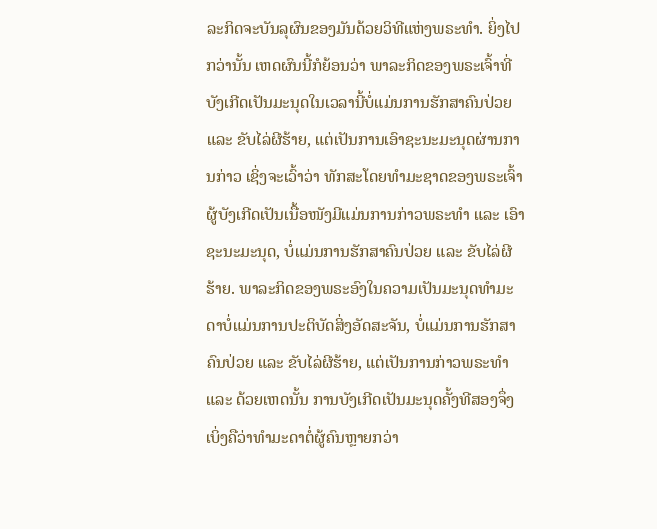ລະກິດຈະບັນລຸຜົນຂອງມັນດ້ວຍວິທີແຫ່ງພຣະທຳ. ຍິ່ງໄປກວ່ານັ້ນ ເຫດຜົນນີ້ກໍຍ້ອນວ່າ ພາລະກິດຂອງພຣະເຈົ້າທີ່ບັງເກີດເປັນມະນຸດໃນເວລານີ້ບໍ່ແມ່ນການຮັກສາຄົນປ່ວຍ ແລະ ຂັບໄລ່ຜີຮ້າຍ, ແຕ່ເປັນການເອົາຊະນະມະນຸດຜ່ານການກ່າວ ເຊິ່ງຈະເວົ້າວ່າ ທັກສະໂດຍທຳມະຊາດຂອງພຣະເຈົ້າຜູ້ບັງເກີດເປັນເນື້ອໜັງມີແມ່ນການກ່າວພຣະທຳ ແລະ ເອົາຊະນະມະນຸດ, ບໍ່ແມ່ນການຮັກສາຄົນປ່ວຍ ແລະ ຂັບໄລ່ຜີຮ້າຍ. ພາລະກິດຂອງພຣະອົງໃນຄວາມເປັນມະນຸດທຳມະດາບໍ່ແມ່ນການປະຕິບັດສິ່ງອັດສະຈັນ, ບໍ່ແມ່ນການຮັກສາຄົນປ່ວຍ ແລະ ຂັບໄລ່ຜີຮ້າຍ, ແຕ່ເປັນການກ່າວພຣະທໍາ ແລະ ດ້ວຍເຫດນັ້ນ ການບັງເກີດເປັນມະນຸດຄັ້ງທີສອງຈຶ່ງເບິ່ງຄືວ່າທຳມະດາຕໍ່ຜູ້ຄົນຫຼາຍກວ່າ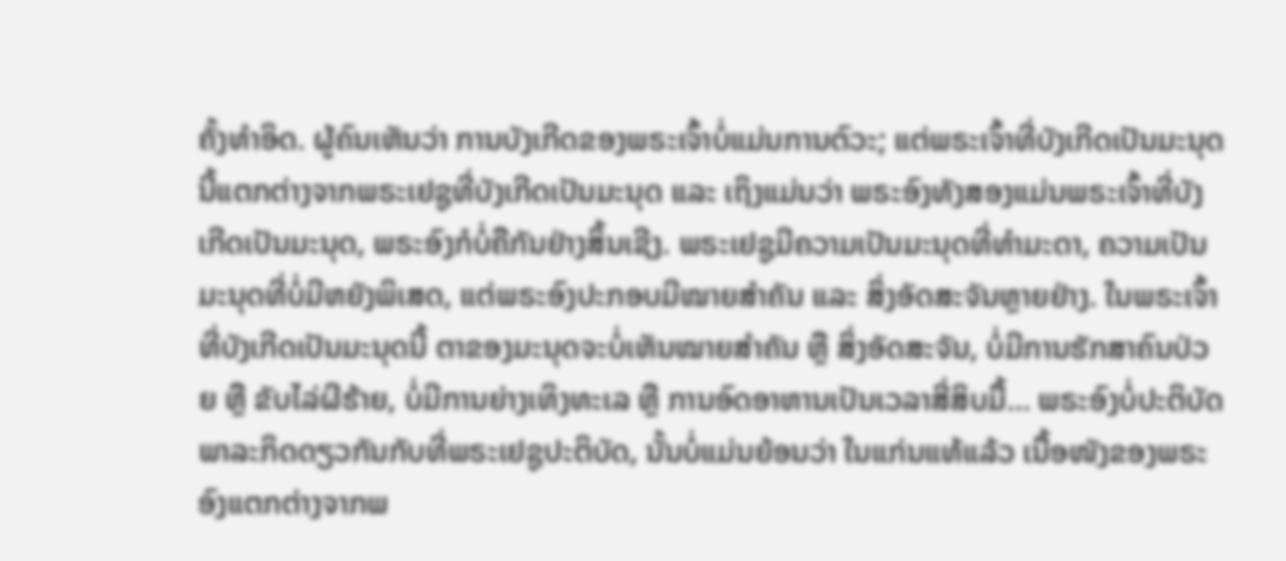ຄັ້ງທຳອິດ. ຜູ້ຄົນເຫັນວ່າ ການບັງເກີດຂອງພຣະເຈົ້າບໍ່ແມ່ນການຕົວະ; ແຕ່ພຣະເຈົ້າທີ່ບັງເກີດເປັນມະນຸດນີ້ແຕກຕ່າງຈາກພຣະເຢຊູທີ່ບັງເກີດເປັນມະນຸດ ແລະ ເຖິງແມ່ນວ່າ ພຣະອົງທັງສອງແມ່ນພຣະເຈົ້າທີ່ບັງເກີດເປັນມະນຸດ, ພຣະອົງກໍບໍ່ຄືກັນຢ່າງສິ້ນເຊີງ. ພຣະເຢຊູມີຄວາມເປັນມະນຸດທີ່ທຳມະດາ, ຄວາມເປັນມະນຸດທີ່ບໍ່ມີຫຍັງພິເສດ, ແຕ່ພຣະອົງປະກອບມີໝາຍສຳຄັນ ແລະ ສິ່ງອັດສະຈັນຫຼາຍຢ່າງ. ໃນພຣະເຈົ້າທີ່ບັງເກີດເປັນມະນຸດນີ້ ຕາຂອງມະນຸດຈະບໍ່ເຫັນໝາຍສຳຄັນ ຫຼື ສິ່ງອັດສະຈັນ, ບໍ່ມີການຮັກສາຄົນປ່ວຍ ຫຼື ຂັບໄລ່ຜີຮ້າຍ, ບໍ່ມີການຍ່າງເທິງທະເລ ຫຼື ການອົດອາຫານເປັນເວລາສີ່ສິບມື້... ພຣະອົງບໍ່ປະຕິບັດພາລະກິດດຽວກັນກັບທີ່ພຣະເຢຊູປະຕິບັດ, ນັ້ນບໍ່ແມ່ນຍ້ອນວ່າ ໃນແກ່ນແທ້ແລ້ວ ເນື້ອໜັງຂອງພຣະອົງແຕກຕ່າງຈາກພ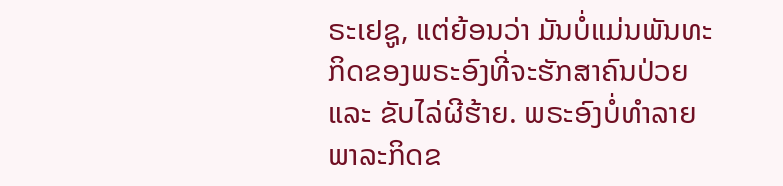ຣະເຢຊູ, ແຕ່ຍ້ອນວ່າ ມັນບໍ່ແມ່ນພັນທະກິດຂອງພຣະອົງທີ່ຈະຮັກສາຄົນປ່ວຍ ແລະ ຂັບໄລ່ຜີຮ້າຍ. ພຣະອົງບໍ່ທຳລາຍພາລະກິດຂ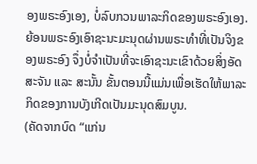ອງພຣະອົງເອງ, ບໍ່ລົບກວນພາລະກິດຂອງພຣະອົງເອງ. ຍ້ອນພຣະອົງເອົາຊະນະມະນຸດຜ່ານພຣະທຳທີ່ເປັນຈິງຂອງພຣະອົງ ຈຶ່ງບໍ່ຈຳເປັນທີ່ຈະເອົາຊະນະເຂົາດ້ວຍສິ່ງອັດສະຈັນ ແລະ ສະນັ້ນ ຂັ້ນຕອນນີ້ແມ່ນເພື່ອເຮັດໃຫ້ພາລະກິດຂອງການບັງເກີດເປັນມະນຸດສົມບູນ.
(ຄັດຈາກບົດ “ແກ່ນ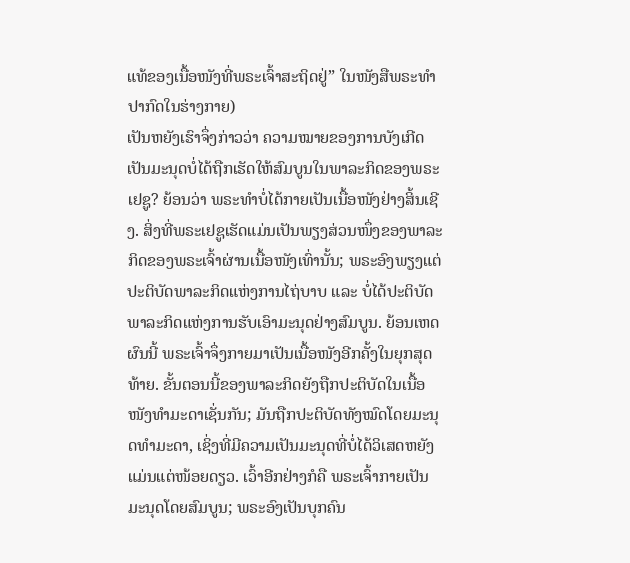ແທ້ຂອງເນື້ອໜັງທີ່ພຣະເຈົ້າສະຖິດຢູ່” ໃນໜັງສືພຣະທໍາປາກົດໃນຮ່າງກາຍ)
ເປັນຫຍັງເຮົາຈຶ່ງກ່າວວ່າ ຄວາມໝາຍຂອງການບັງເກີດເປັນມະນຸດບໍ່ໄດ້ຖືກເຮັດໃຫ້ສົມບູນໃນພາລະກິດຂອງພຣະເຢຊູ? ຍ້ອນວ່າ ພຣະທຳບໍ່ໄດ້ກາຍເປັນເນື້ອໜັງຢ່າງສິ້ນເຊີງ. ສິ່ງທີ່ພຣະເຢຊູເຮັດແມ່ນເປັນພຽງສ່ວນໜຶ່ງຂອງພາລະກິດຂອງພຣະເຈົ້າຜ່ານເນື້ອໜັງເທົ່ານັ້ນ; ພຣະອົງພຽງແຕ່ປະຕິບັດພາລະກິດແຫ່ງການໄຖ່ບາບ ແລະ ບໍ່ໄດ້ປະຕິບັດພາລະກິດແຫ່ງການຮັບເອົາມະນຸດຢ່າງສົມບູນ. ຍ້ອນເຫດຜົນນີ້ ພຣະເຈົ້າຈຶ່ງກາຍມາເປັນເນື້ອໜັງອີກຄັ້ງໃນຍຸກສຸດທ້າຍ. ຂັ້ນຕອນນີ້ຂອງພາລະກິດຍັງຖືກປະຕິບັດໃນເນື້ອໜັງທຳມະດາເຊັ່ນກັນ; ມັນຖືກປະຕິບັດທັງໝົດໂດຍມະນຸດທຳມະດາ, ເຊິ່ງທີ່ມີຄວາມເປັນມະນຸດທີ່ບໍ່ໄດ້ວິເສດຫຍັງແມ່ນແຕ່ໜ້ອຍດຽວ. ເວົ້າອີກຢ່າງກໍຄື ພຣະເຈົ້າກາຍເປັນມະນຸດໂດຍສົມບູນ; ພຣະອົງເປັນບຸກຄົນ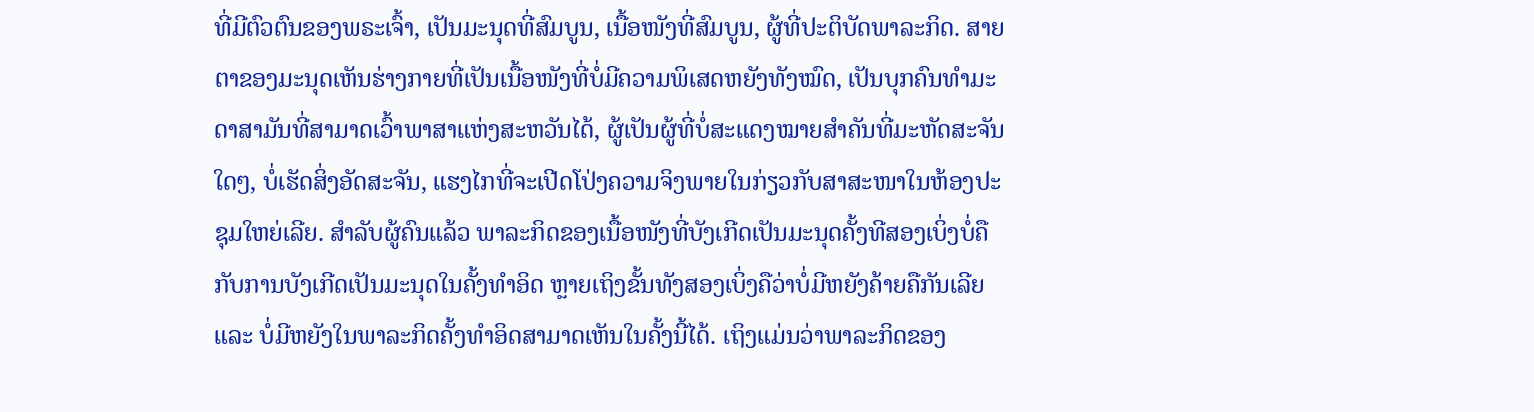ທີ່ມີຕົວຕົນຂອງພຣະເຈົ້າ, ເປັນມະນຸດທີ່ສົມບູນ, ເນື້ອໜັງທີ່ສົມບູນ, ຜູ້ທີ່ປະຕິບັດພາລະກິດ. ສາຍຕາຂອງມະນຸດເຫັນຮ່າງກາຍທີ່ເປັນເນື້ອໜັງທີ່ບໍ່ມີຄວາມພິເສດຫຍັງທັງໝົດ, ເປັນບຸກຄົນທຳມະດາສາມັນທີ່ສາມາດເວົ້າພາສາແຫ່ງສະຫວັນໄດ້, ຜູ້ເປັນຜູ້ທີ່ບໍ່ສະແດງໝາຍສຳຄັນທີ່ມະຫັດສະຈັນໃດໆ, ບໍ່ເຮັດສິ່ງອັດສະຈັນ, ແຮງໄກທີ່ຈະເປີດໂປ່ງຄວາມຈິງພາຍໃນກ່ຽວກັບສາສະໜາໃນຫ້ອງປະຊຸມໃຫຍ່ເລີຍ. ສຳລັບຜູ້ຄົນແລ້ວ ພາລະກິດຂອງເນື້ອໜັງທີ່ບັງເກີດເປັນມະນຸດຄັ້ງທີສອງເບິ່ງບໍ່ຄືກັບການບັງເກີດເປັນມະນຸດໃນຄັ້ງທຳອິດ ຫຼາຍເຖິງຂັ້ນທັງສອງເບິ່ງຄືວ່າບໍ່ມີຫຍັງຄ້າຍຄືກັນເລີຍ ແລະ ບໍ່ມີຫຍັງໃນພາລະກິດຄັ້ງທໍາອິດສາມາດເຫັນໃນຄັ້ງນີ້ໄດ້. ເຖິງແມ່ນວ່າພາລະກິດຂອງ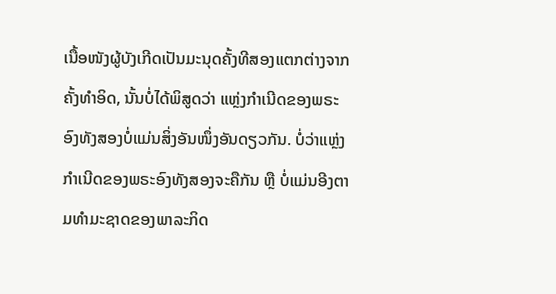ເນື້ອໜັງຜູ້ບັງເກີດເປັນມະນຸດຄັ້ງທີສອງແຕກຕ່າງຈາກຄັ້ງທຳອິດ, ນັ້ນບໍ່ໄດ້ພິສູດວ່າ ແຫຼ່ງກຳເນີດຂອງພຣະອົງທັງສອງບໍ່ແມ່ນສິ່ງອັນໜຶ່ງອັນດຽວກັນ. ບໍ່ວ່າແຫຼ່ງກຳເນີດຂອງພຣະອົງທັງສອງຈະຄືກັນ ຫຼື ບໍ່ແມ່ນອີງຕາມທຳມະຊາດຂອງພາລະກິດ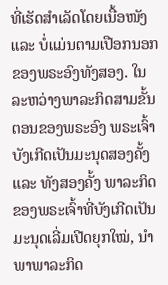ທີ່ເຮັດສຳເລັດໂດຍເນື້ອໜັງ ແລະ ບໍ່ແມ່ນຕາມເປືອກນອກຂອງພຣະອົງທັງສອງ. ໃນລະຫວ່າງພາລະກິດສາມຂັ້ນຕອນຂອງພຣະອົງ ພຣະເຈົ້າບັງເກີດເປັນມະນຸດສອງຄັ້ງ ແລະ ທັງສອງຄັ້ງ ພາລະກິດຂອງພຣະເຈົ້າທີ່ບັງເກີດເປັນມະນຸດເລີ່ມເປີດຍຸກໃໝ່, ນໍາພາພາລະກິດ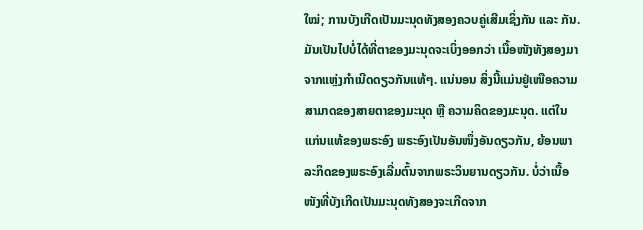ໃໝ່; ການບັງເກີດເປັນມະນຸດທັງສອງຄວບຄູ່ເສີມເຊິ່ງກັນ ແລະ ກັນ. ມັນເປັນໄປບໍ່ໄດ້ທີ່ຕາຂອງມະນຸດຈະເບິ່ງອອກວ່າ ເນື້ອໜັງທັງສອງມາຈາກແຫຼ່ງກຳເນີດດຽວກັນແທ້ໆ. ແນ່ນອນ ສິ່ງນີ້ແມ່ນຢູ່ເໜືອຄວາມສາມາດຂອງສາຍຕາຂອງມະນຸດ ຫຼື ຄວາມຄິດຂອງມະນຸດ. ແຕ່ໃນແກ່ນແທ້ຂອງພຣະອົງ ພຣະອົງເປັນອັນໜຶ່ງອັນດຽວກັນ, ຍ້ອນພາລະກິດຂອງພຣະອົງເລີ່ມຕົ້ນຈາກພຣະວິນຍານດຽວກັນ. ບໍ່ວ່າເນື້ອໜັງທີ່ບັງເກີດເປັນມະນຸດທັງສອງຈະເກີດຈາກ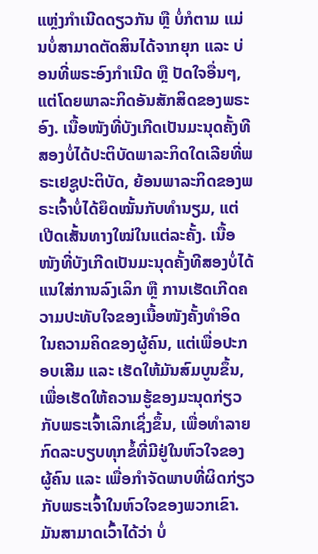ແຫຼ່ງກຳເນີດດຽວກັນ ຫຼື ບໍ່ກໍຕາມ ແມ່ນບໍ່ສາມາດຕັດສິນໄດ້ຈາກຍຸກ ແລະ ບ່ອນທີ່ພຣະອົງກຳເນີດ ຫຼື ປັດໃຈອື່ນໆ, ແຕ່ໂດຍພາລະກິດອັນສັກສິດຂອງພຣະອົງ. ເນື້ອໜັງທີ່ບັງເກີດເປັນມະນຸດຄັ້ງທີສອງບໍ່ໄດ້ປະຕິບັດພາລະກິດໃດເລີຍທີ່ພຣະເຢຊູປະຕິບັດ, ຍ້ອນພາລະກິດຂອງພຣະເຈົ້າບໍ່ໄດ້ຍຶດໝັ້ນກັບທຳນຽມ, ແຕ່ເປີດເສັ້ນທາງໃໝ່ໃນແຕ່ລະຄັ້ງ. ເນື້ອໜັງທີ່ບັງເກີດເປັນມະນຸດຄັ້ງທີສອງບໍ່ໄດ້ແນໃສ່ການລົງເລິກ ຫຼື ການເຮັດເກີດຄວາມປະທັບໃຈຂອງເນື້ອໜັງຄັ້ງທຳອິດໃນຄວາມຄິດຂອງຜູ້ຄົນ, ແຕ່ເພື່ອປະກອບເສີມ ແລະ ເຮັດໃຫ້ມັນສົມບູນຂຶ້ນ, ເພື່ອເຮັດໃຫ້ຄວາມຮູ້ຂອງມະນຸດກ່ຽວກັບພຣະເຈົ້າເລິກເຊິ່ງຂຶ້ນ, ເພື່ອທຳລາຍກົດລະບຽບທຸກຂໍ້ທີ່ມີຢູ່ໃນຫົວໃຈຂອງຜູ້ຄົນ ແລະ ເພື່ອກຳຈັດພາບທີ່ຜິດກ່ຽວກັບພຣະເຈົ້າໃນຫົວໃຈຂອງພວກເຂົາ. ມັນສາມາດເວົ້າໄດ້ວ່າ ບໍ່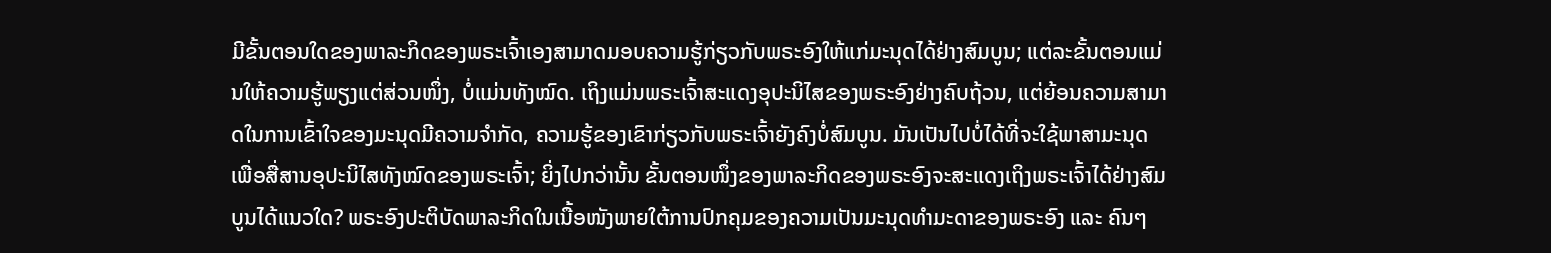ມີຂັ້ນຕອນໃດຂອງພາລະກິດຂອງພຣະເຈົ້າເອງສາມາດມອບຄວາມຮູ້ກ່ຽວກັບພຣະອົງໃຫ້ແກ່ມະນຸດໄດ້ຢ່າງສົມບູນ; ແຕ່ລະຂັ້ນຕອນແມ່ນໃຫ້ຄວາມຮູ້ພຽງແຕ່ສ່ວນໜຶ່ງ, ບໍ່ແມ່ນທັງໝົດ. ເຖິງແມ່ນພຣະເຈົ້າສະແດງອຸປະນິໄສຂອງພຣະອົງຢ່າງຄົບຖ້ວນ, ແຕ່ຍ້ອນຄວາມສາມາດໃນການເຂົ້າໃຈຂອງມະນຸດມີຄວາມຈຳກັດ, ຄວາມຮູ້ຂອງເຂົາກ່ຽວກັບພຣະເຈົ້າຍັງຄົງບໍ່ສົມບູນ. ມັນເປັນໄປບໍ່ໄດ້ທີ່ຈະໃຊ້ພາສາມະນຸດເພື່ອສື່ສານອຸປະນິໄສທັງໝົດຂອງພຣະເຈົ້າ; ຍິ່ງໄປກວ່ານັ້ນ ຂັ້ນຕອນໜຶ່ງຂອງພາລະກິດຂອງພຣະອົງຈະສະແດງເຖິງພຣະເຈົ້າໄດ້ຢ່າງສົມບູນໄດ້ແນວໃດ? ພຣະອົງປະຕິບັດພາລະກິດໃນເນື້ອໜັງພາຍໃຕ້ການປົກຄຸມຂອງຄວາມເປັນມະນຸດທຳມະດາຂອງພຣະອົງ ແລະ ຄົນໆ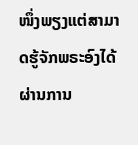ໜຶ່ງພຽງແຕ່ສາມາດຮູ້ຈັກພຣະອົງໄດ້ຜ່ານການ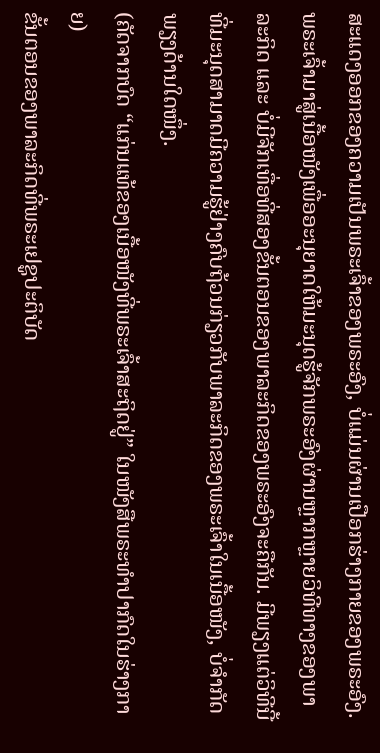ສະແດງອອກຂອງຄວາມເປັນພຣະເຈົ້າຂອງພຣະອົງ, ບໍ່ແມ່ນຜ່ານເປືອກຮ່າງກາຍຂອງພຣະອົງ. ພຣະເຈົ້າມາສູ່ເນື້ອໜັງເພື່ອອະນຸຍາດໃຫ້ມະນຸດຮູ້ຈັກພຣະອົງຜ່ານຫຼາກຫຼາຍວິທີທາງຂອງພາລະກິດ ແລະ ບໍ່ມີຈັກເທື່ອທີ່ສອງຂັ້ນຕອນຂອງພາລະກິດຂອງພຣະອົງຈະຄືກັນ. ມີພຽງແຕ່ວິທີນີ້ທີ່ມະນຸດສາມາດມີຄວາມຮູ້ຢ່າງຄົບຖ້ວນກ່ຽວກັບພາລະກິດຂອງພຣະເຈົ້າໃນເນື້ອໜັງ, ບໍ່ຈໍາກັດພຽງດ້ານໃດໜຶ່ງ.
(ຄັດຈາກບົດ “ແກ່ນແທ້ຂອງເນື້ອໜັງທີ່ພຣະເຈົ້າສະຖິດຢູ່” ໃນໜັງສືພຣະທໍາປາກົດໃນຮ່າງກາຍ)
ຂັ້ນຕອນຂອງພາລະກິດທີ່ພຣະເຢຊູປະຕິບັດ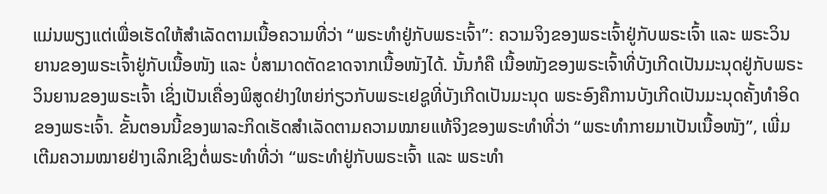ແມ່ນພຽງແຕ່ເພື່ອເຮັດໃຫ້ສຳເລັດຕາມເນື້ອຄວາມທີ່ວ່າ “ພຣະທຳຢູ່ກັບພຣະເຈົ້າ”: ຄວາມຈິງຂອງພຣະເຈົ້າຢູ່ກັບພຣະເຈົ້າ ແລະ ພຣະວິນຍານຂອງພຣະເຈົ້າຢູ່ກັບເນື້ອໜັງ ແລະ ບໍ່ສາມາດຕັດຂາດຈາກເນື້ອໜັງໄດ້. ນັ້ນກໍຄື ເນື້ອໜັງຂອງພຣະເຈົ້າທີ່ບັງເກີດເປັນມະນຸດຢູ່ກັບພຣະວິນຍານຂອງພຣະເຈົ້າ ເຊິ່ງເປັນເຄື່ອງພິສູດຢ່າງໃຫຍ່ກ່ຽວກັບພຣະເຢຊູທີ່ບັງເກີດເປັນມະນຸດ ພຣະອົງຄືການບັງເກີດເປັນມະນຸດຄັ້ງທໍາອິດຂອງພຣະເຈົ້າ. ຂັ້ນຕອນນີ້ຂອງພາລະກິດເຮັດສຳເລັດຕາມຄວາມໝາຍແທ້ຈິງຂອງພຣະທຳທີ່ວ່າ “ພຣະທຳກາຍມາເປັນເນື້ອໜັງ”, ເພີ່ມເຕີມຄວາມໝາຍຢ່າງເລິກເຊິງຕໍ່ພຣະທຳທີ່ວ່າ “ພຣະທຳຢູ່ກັບພຣະເຈົ້າ ແລະ ພຣະທຳ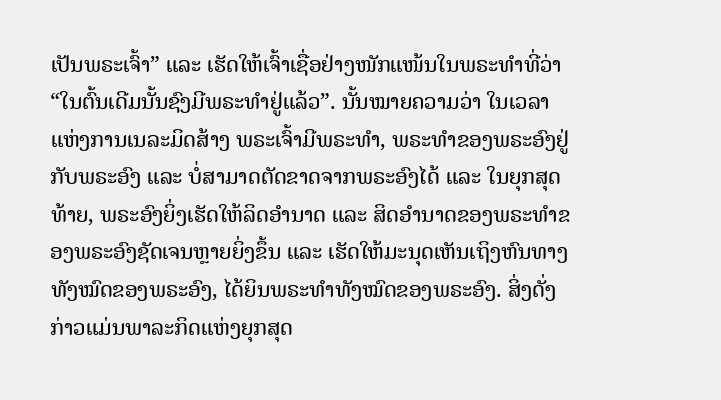ເປັນພຣະເຈົ້າ” ແລະ ເຮັດໃຫ້ເຈົ້າເຊື່ອຢ່າງໜັກແໜ້ນໃນພຣະທຳທີ່ວ່າ “ໃນຕົ້ນເດີມນັ້ນຊົງມີພຣະທຳຢູ່ແລ້ວ”. ນັ້ນໝາຍຄວາມວ່າ ໃນເວລາແຫ່ງການເນລະມິດສ້າງ ພຣະເຈົ້າມີພຣະທຳ, ພຣະທຳຂອງພຣະອົງຢູ່ກັບພຣະອົງ ແລະ ບໍ່ສາມາດຕັດຂາດຈາກພຣະອົງໄດ້ ແລະ ໃນຍຸກສຸດທ້າຍ, ພຣະອົງຍິ່ງເຮັດໃຫ້ລິດອຳນາດ ແລະ ສິດອຳນາດຂອງພຣະທຳຂອງພຣະອົງຊັດເຈນຫຼາຍຍິ່ງຂຶ້ນ ແລະ ເຮັດໃຫ້ມະນຸດເຫັນເຖິງຫົນທາງທັງໝົດຂອງພຣະອົງ, ໄດ້ຍິນພຣະທຳທັງໝົດຂອງພຣະອົງ. ສິ່ງດັ່ງກ່າວແມ່ນພາລະກິດແຫ່ງຍຸກສຸດ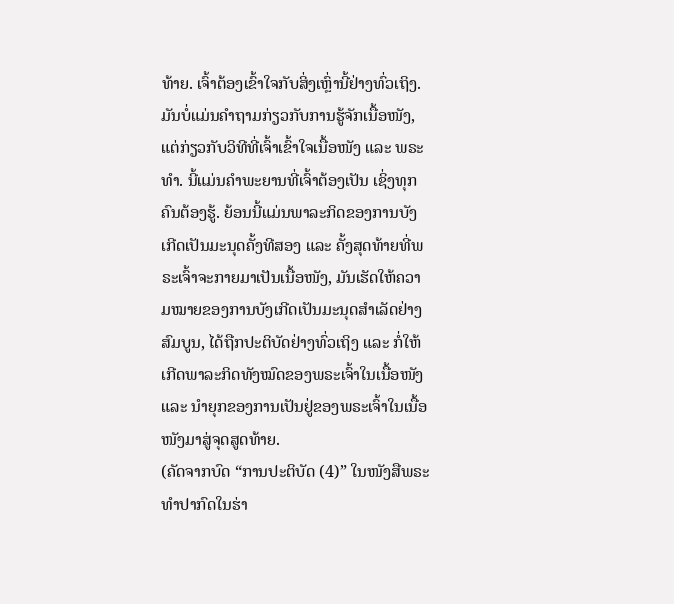ທ້າຍ. ເຈົ້າຕ້ອງເຂົ້າໃຈກັບສິ່ງເຫຼົ່ານີ້ຢ່າງທົ່ວເຖິງ. ມັນບໍ່ແມ່ນຄຳຖາມກ່ຽວກັບການຮູ້ຈັກເນື້ອໜັງ, ແຕ່ກ່ຽວກັບວິທີທີ່ເຈົ້າເຂົ້າໃຈເນື້ອໜັງ ແລະ ພຣະທຳ. ນີ້ແມ່ນຄຳພະຍານທີ່ເຈົ້າຕ້ອງເປັນ ເຊິ່ງທຸກຄົນຕ້ອງຮູ້. ຍ້ອນນີ້ແມ່ນພາລະກິດຂອງການບັງເກີດເປັນມະນຸດຄັ້ງທີສອງ ແລະ ຄັ້ງສຸດທ້າຍທີ່ພຣະເຈົ້າຈະກາຍມາເປັນເນື້ອໜັງ, ມັນເຮັດໃຫ້ຄວາມໝາຍຂອງການບັງເກີດເປັນມະນຸດສຳເລັດຢ່າງສົມບູນ, ໄດ້ຖືກປະຕິບັດຢ່າງທົ່ວເຖິງ ແລະ ກໍ່ໃຫ້ເກີດພາລະກິດທັງໝົດຂອງພຣະເຈົ້າໃນເນື້ອໜັງ ແລະ ນໍາຍຸກຂອງການເປັນຢູ່ຂອງພຣະເຈົ້າໃນເນື້ອໜັງມາສູ່ຈຸດສູດທ້າຍ.
(ຄັດຈາກບົດ “ການປະຕິບັດ (4)” ໃນໜັງສືພຣະທໍາປາກົດໃນຮ່າ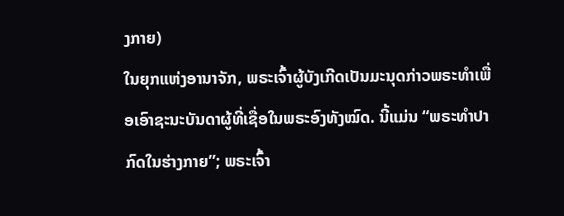ງກາຍ)
ໃນຍຸກແຫ່ງອານາຈັກ, ພຣະເຈົ້າຜູ້ບັງເກີດເປັນມະນຸດກ່າວພຣະທໍາເພື່ອເອົາຊະນະບັນດາຜູ້ທີ່ເຊື່ອໃນພຣະອົງທັງໝົດ. ນີ້ແມ່ນ “ພຣະທໍາປາກົດໃນຮ່າງກາຍ”; ພຣະເຈົ້າ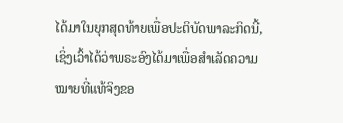ໄດ້ມາໃນຍຸກສຸດທ້າຍເພື່ອປະຕິບັດພາລະກິດນີ້, ເຊິ່ງເວົ້າໄດ້ວ່າພຣະອົງໄດ້ມາເພື່ອສຳເລັດຄວາມໝາຍທີ່ແທ້ຈິງຂອ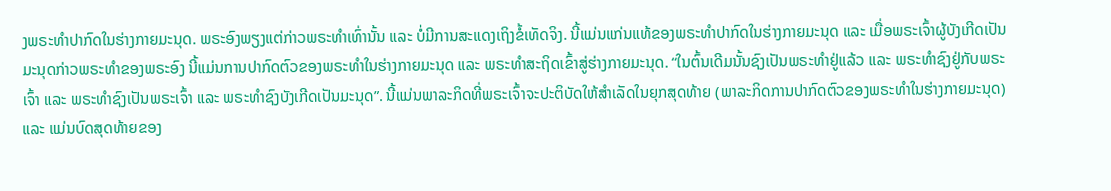ງພຣະທໍາປາກົດໃນຮ່າງກາຍມະນຸດ. ພຣະອົງພຽງແຕ່ກ່າວພຣະທໍາເທົ່ານັ້ນ ແລະ ບໍ່ມີການສະແດງເຖິງຂໍ້ເທັດຈິງ. ນີ້ແມ່ນແກ່ນແທ້ຂອງພຣະທໍາປາກົດໃນຮ່າງກາຍມະນຸດ ແລະ ເມື່ອພຣະເຈົ້າຜູ້ບັງເກີດເປັນມະນຸດກ່າວພຣະທໍາຂອງພຣະອົງ ນີ້ແມ່ນການປາກົດຕົວຂອງພຣະທໍາໃນຮ່າງກາຍມະນຸດ ແລະ ພຣະທໍາສະຖິດເຂົ້າສູ່ຮ່າງກາຍມະນຸດ. “ໃນຕົ້ນເດີມນັ້ນຊົງເປັນພຣະທຳຢູ່ແລ້ວ ແລະ ພຣະທຳຊົງຢູ່ກັບພຣະເຈົ້າ ແລະ ພຣະທຳຊົງເປັນພຣະເຈົ້າ ແລະ ພຣະທໍາຊົງບັງເກີດເປັນມະນຸດ”. ນີ້ແມ່ນພາລະກິດທີ່ພຣະເຈົ້າຈະປະຕິບັດໃຫ້ສຳເລັດໃນຍຸກສຸດທ້າຍ (ພາລະກິດການປາກົດຕົວຂອງພຣະທໍາໃນຮ່າງກາຍມະນຸດ) ແລະ ແມ່ນບົດສຸດທ້າຍຂອງ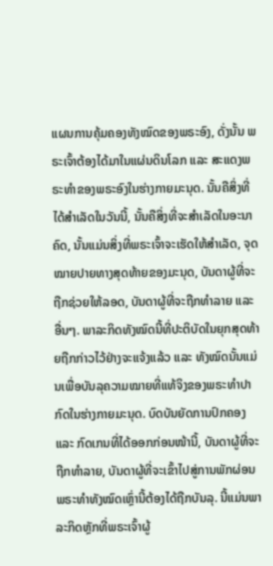ແຜນການຄຸ້ມຄອງທັງໝົດຂອງພຣະອົງ, ດັ່ງນັ້ນ ພຣະເຈົ້າຕ້ອງໄດ້ມາໃນແຜ່ນດິນໂລກ ແລະ ສະແດງພຣະທໍາຂອງພຣະອົງໃນຮ່າງກາຍມະນຸດ. ນັ້ນຄືສິ່ງທີ່ໄດ້ສຳເລັດໃນວັນນີ້, ນັ້ນຄືສິ່ງທີ່ຈະສຳເລັດໃນອະນາຄົດ, ນັ້ນແມ່ນສິ່ງທີ່ພຣະເຈົ້າຈະເຮັດໃຫ້ສຳເລັດ, ຈຸດໝາຍປາຍທາງສຸດທ້າຍຂອງມະນຸດ, ບັນດາຜູ້ທີ່ຈະຖືກຊ່ວຍໃຫ້ລອດ, ບັນດາຜູ້ທີ່ຈະຖືກທຳລາຍ ແລະ ອື່ນໆ. ພາລະກິດທັງໝົດນີ້ທີ່ປະຕິບັດໃນຍຸກສຸດທ້າຍຖືກກ່າວໄວ້ຢ່າງຈະແຈ້ງແລ້ວ ແລະ ທັງໝົດນັ້ນແມ່ນເພື່ອບັນລຸຄວາມໝາຍທີ່ແທ້ຈິງຂອງພຣະທໍາປາກົດໃນຮ່າງກາຍມະນຸດ. ບົດບັນຍັດການປົກຄອງ ແລະ ກົດເກນທີ່ໄດ້ອອກກ່ອນໜ້ານີ້, ບັນດາຜູ້ທີ່ຈະຖືກທຳລາຍ, ບັນດາຜູ້ທີ່ຈະເຂົ້າໄປສູ່ການພັກຜ່ອນ ພຣະທໍາທັງໝົດເຫຼົ່ານີ້ຕ້ອງໄດ້ຖືກບັນລຸ. ນີ້ແມ່ນພາລະກິດຫຼັກທີ່ພຣະເຈົ້າຜູ້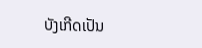ບັງເກີດເປັນ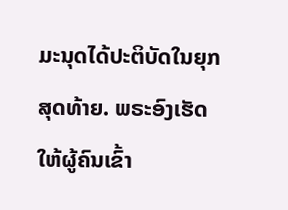ມະນຸດໄດ້ປະຕິບັດໃນຍຸກສຸດທ້າຍ. ພຣະອົງເຮັດໃຫ້ຜູ້ຄົນເຂົ້າ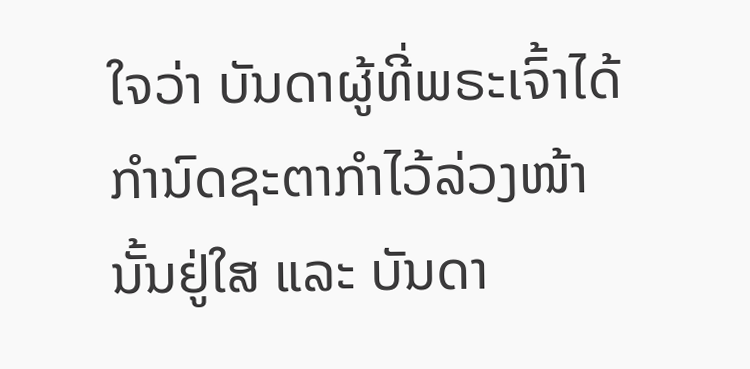ໃຈວ່າ ບັນດາຜູ້ທີ່ພຣະເຈົ້າໄດ້ກຳນົດຊະຕາກໍາໄວ້ລ່ວງໜ້ານັ້ນຢູ່ໃສ ແລະ ບັນດາ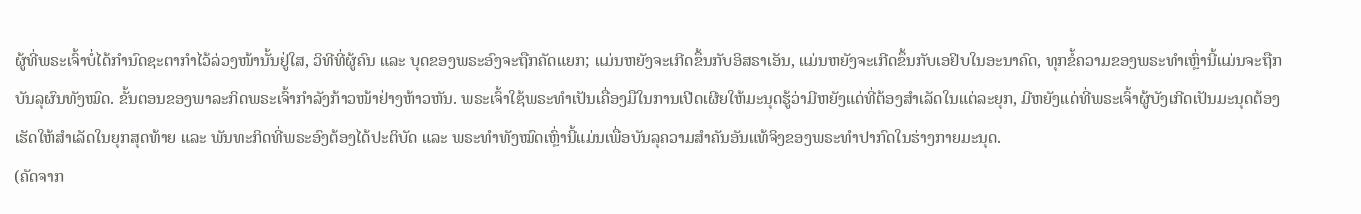ຜູ້ທີ່ພຣະເຈົ້າບໍ່ໄດ້ກຳນົດຊະຕາກໍາໄວ້ລ່ວງໜ້ານັ້ນຢູ່ໃສ, ວິທີທີ່ຜູ້ຄົນ ແລະ ບຸດຂອງພຣະອົງຈະຖືກຄັດແຍກ; ແມ່ນຫຍັງຈະເກີດຂຶ້ນກັບອິສຣາເອັນ, ແມ່ນຫຍັງຈະເກີດຂຶ້ນກັບເອຢິບໃນອະນາຄົດ, ທຸກຂໍ້ຄວາມຂອງພຣະທໍາເຫຼົ່ານີ້ແມ່ນຈະຖືກບັນລຸຜົນທັງໝົດ. ຂັ້ນຕອນຂອງພາລະກິດພຣະເຈົ້າກຳລັງກ້າວໜ້າຢ່າງຫ້າວຫັນ. ພຣະເຈົ້າໃຊ້ພຣະທໍາເປັນເຄື່ອງມືໃນການເປີດເຜີຍໃຫ້ມະນຸດຮູ້ວ່າມີຫຍັງແດ່ທີ່ຕ້ອງສຳເລັດໃນແຕ່ລະຍຸກ, ມີຫຍັງແດ່ທີ່ພຣະເຈົ້າຜູ້ບັງເກີດເປັນມະນຸດຕ້ອງເຮັດໃຫ້ສຳເລັດໃນຍຸກສຸດທ້າຍ ແລະ ພັນທະກິດທີ່ພຣະອົງຕ້ອງໄດ້ປະຕິບັດ ແລະ ພຣະທໍາທັງໝົດເຫຼົ່ານີ້ແມ່ນເພື່ອບັນລຸຄວາມສຳຄັນອັນແທ້ຈິງຂອງພຣະທໍາປາກົດໃນຮ່າງກາຍມະນຸດ.
(ຄັດຈາກ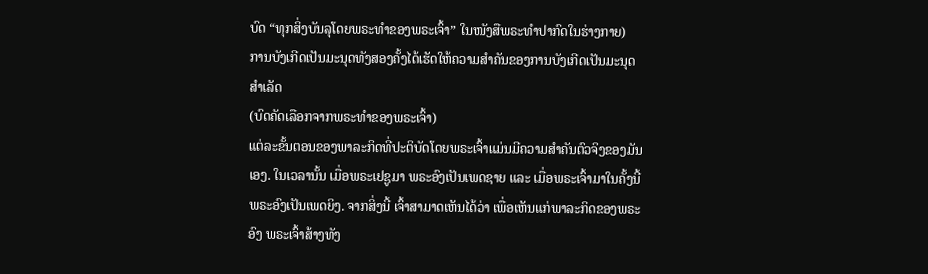ບົດ “ທຸກສິ່ງບັນລຸໂດຍພຣະທໍາຂອງພຣະເຈົ້າ” ໃນໜັງສືພຣະທໍາປາກົດໃນຮ່າງກາຍ)
ການບັງເກີດເປັນມະນຸດທັງສອງຄັ້ງໄດ້ເຮັດໃຫ້ຄວາມສຳຄັນຂອງການບັງເກີດເປັນມະນຸດສຳເລັດ
(ບົດຄັດເລືອກຈາກພຣະທຳຂອງພຣະເຈົ້າ)
ແຕ່ລະຂັ້ນຕອນຂອງພາລະກິດທີ່ປະຕິບັດໂດຍພຣະເຈົ້າແມ່ນມີຄວາມສໍາຄັນຕົວຈິງຂອງມັນເອງ. ໃນເວລານັ້ນ ເມື່ອພຣະເຢຊູມາ ພຣະອົງເປັນເພດຊາຍ ແລະ ເມື່ອພຣະເຈົ້າມາໃນຄັ້ງນີ້ ພຣະອົງເປັນເພດຍິງ. ຈາກສິ່ງນີ້ ເຈົ້າສາມາດເຫັນໄດ້ວ່າ ເພື່ອເຫັນແກ່ພາລະກິດຂອງພຣະອົງ ພຣະເຈົ້າສ້າງທັງ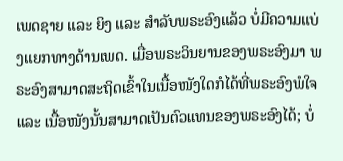ເພດຊາຍ ແລະ ຍິງ ແລະ ສໍາລັບພຣະອົງແລ້ວ ບໍ່ມີຄວາມແບ່ງແຍກທາງດ້ານເພດ. ເມື່ອພຣະວິນຍານຂອງພຣະອົງມາ ພຣະອົງສາມາດສະຖິດເຂົ້າໃນເນື້ອໜັງໃດກໍໄດ້ທີ່ພຣະອົງພໍໃຈ ແລະ ເນື້ອໜັງນັ້ນສາມາດເປັນຕົວແທນຂອງພຣະອົງໄດ້; ບໍ່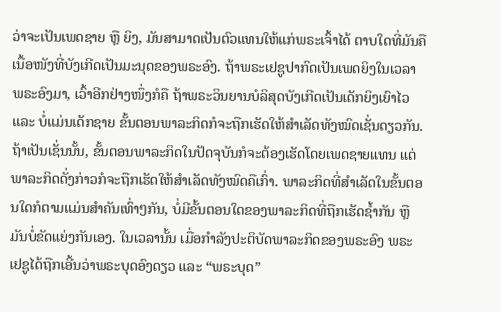ວ່າຈະເປັນເພດຊາຍ ຫຼື ຍິງ, ມັນສາມາດເປັນຕົວແທນໃຫ້ແກ່ພຣະເຈົ້າໄດ້ ຕາບໃດທີ່ມັນຄືເນື້ອໜັງທີ່ບັງເກີດເປັນມະນຸດຂອງພຣະອົງ. ຖ້າພຣະເຢຊູປາກົດເປັນເພດຍິງໃນເວລາພຣະອົງມາ, ເວົ້າອີກຢ່າງໜຶ່ງກໍຄື ຖ້າພຣະວິນຍານບໍລິສຸດບັງເກີດເປັນເດັກຍິງເຍົາໄວ ແລະ ບໍ່ແມ່ນເດັກຊາຍ ຂັ້ນຕອນພາລະກິດກໍຈະຖືກເຮັດໃຫ້ສໍາເລັດທັງໝົດເຊັ່ນດຽວກັນ. ຖ້າເປັນເຊັ່ນນັ້ນ, ຂັ້ນຕອນພາລະກິດໃນປັດຈຸບັນກໍຈະຕ້ອງເຮັດໂດຍເພດຊາຍແທນ ແຕ່ພາລະກິດດັ່ງກ່າວກໍຈະຖືກເຮັດໃຫ້ສໍາເລັດທັງໝົດຄືເກົ່າ. ພາລະກິດທີ່ສໍາເລັດໃນຂັ້ນຕອນໃດກໍຕາມແມ່ນສໍາຄັນເທົ່າໆກັນ, ບໍ່ມີຂັ້ນຕອນໃດຂອງພາລະກິດທີ່ຖືກເຮັດຊໍ້າກັນ ຫຼື ມັນບໍ່ຂັດແຍ່ງກັນເອງ. ໃນເວລານັ້ນ ເມື່ອກຳລັງປະຕິບັດພາລະກິດຂອງພຣະອົງ ພຣະເຢຊູໄດ້ຖືກເອີ້ນວ່າພຣະບຸດອົງດຽວ ແລະ “ພຣະບຸດ”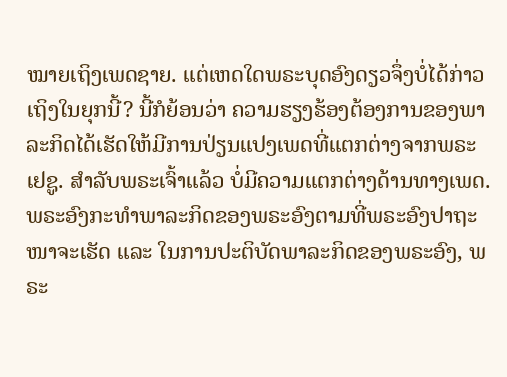ໝາຍເຖິງເພດຊາຍ. ແຕ່ເຫດໃດພຣະບຸດອົງດຽວຈຶ່ງບໍ່ໄດ້ກ່າວເຖິງໃນຍຸກນີ້? ນີ້ກໍຍ້ອນວ່າ ຄວາມຮຽງຮ້ອງຕ້ອງການຂອງພາລະກິດໄດ້ເຮັດໃຫ້ມີການປ່ຽນແປງເພດທີ່ແຕກຕ່າງຈາກພຣະເຢຊູ. ສໍາລັບພຣະເຈົ້າແລ້ວ ບໍ່ມີຄວາມແຕກຕ່າງດ້ານທາງເພດ. ພຣະອົງກະທໍາພາລະກິດຂອງພຣະອົງຕາມທີ່ພຣະອົງປາຖະໜາຈະເຮັດ ແລະ ໃນການປະຕິບັດພາລະກິດຂອງພຣະອົງ, ພຣະ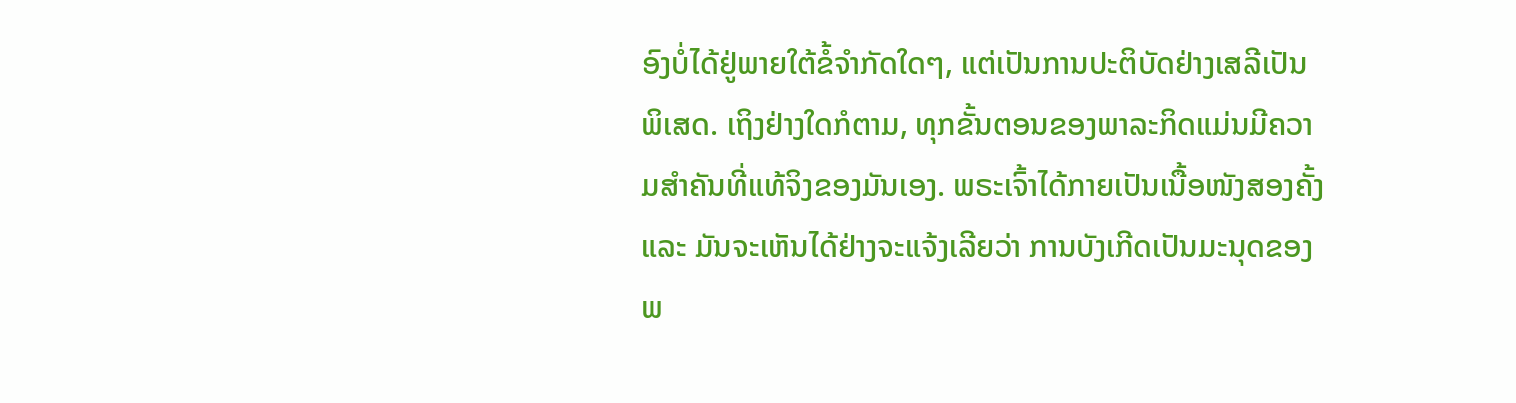ອົງບໍ່ໄດ້ຢູ່ພາຍໃຕ້ຂໍ້ຈໍາກັດໃດໆ, ແຕ່ເປັນການປະຕິບັດຢ່າງເສລີເປັນພິເສດ. ເຖິງຢ່າງໃດກໍຕາມ, ທຸກຂັ້ນຕອນຂອງພາລະກິດແມ່ນມີຄວາມສໍາຄັນທີ່ແທ້ຈິງຂອງມັນເອງ. ພຣະເຈົ້າໄດ້ກາຍເປັນເນື້ອໜັງສອງຄັ້ງ ແລະ ມັນຈະເຫັນໄດ້ຢ່າງຈະແຈ້ງເລີຍວ່າ ການບັງເກີດເປັນມະນຸດຂອງພ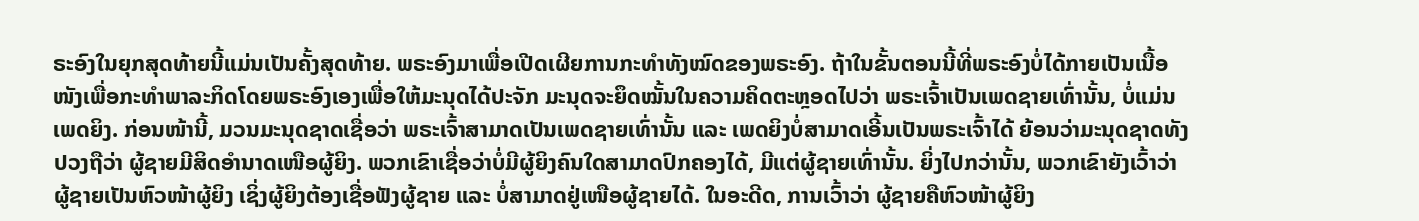ຣະອົງໃນຍຸກສຸດທ້າຍນີ້ແມ່ນເປັນຄັ້ງສຸດທ້າຍ. ພຣະອົງມາເພື່ອເປີດເຜີຍການກະທໍາທັງໝົດຂອງພຣະອົງ. ຖ້າໃນຂັ້ນຕອນນີ້ທີ່ພຣະອົງບໍ່ໄດ້ກາຍເປັນເນື້ອໜັງເພື່ອກະທໍາພາລະກິດໂດຍພຣະອົງເອງເພື່ອໃຫ້ມະນຸດໄດ້ປະຈັກ ມະນຸດຈະຍຶດໝັ້ນໃນຄວາມຄິດຕະຫຼອດໄປວ່າ ພຣະເຈົ້າເປັນເພດຊາຍເທົ່ານັ້ນ, ບໍ່ແມ່ນເພດຍິງ. ກ່ອນໜ້ານີ້, ມວນມະນຸດຊາດເຊື່ອວ່າ ພຣະເຈົ້າສາມາດເປັນເພດຊາຍເທົ່ານັ້ນ ແລະ ເພດຍິງບໍ່ສາມາດເອີ້ນເປັນພຣະເຈົ້າໄດ້ ຍ້ອນວ່າມະນຸດຊາດທັງປວງຖືວ່າ ຜູ້ຊາຍມີສິດອໍານາດເໜືອຜູ້ຍິງ. ພວກເຂົາເຊື່ອວ່າບໍ່ມີຜູ້ຍິງຄົນໃດສາມາດປົກຄອງໄດ້, ມີແຕ່ຜູ້ຊາຍເທົ່ານັ້ນ. ຍິ່ງໄປກວ່ານັ້ນ, ພວກເຂົາຍັງເວົ້າວ່າ ຜູ້ຊາຍເປັນຫົວໜ້າຜູ້ຍິງ ເຊິ່ງຜູ້ຍິງຕ້ອງເຊື່ອຟັງຜູ້ຊາຍ ແລະ ບໍ່ສາມາດຢູ່ເໜືອຜູ້ຊາຍໄດ້. ໃນອະດີດ, ການເວົ້າວ່າ ຜູ້ຊາຍຄືຫົວໜ້າຜູ້ຍິງ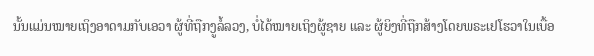ນັ້ນແມ່ນໝາຍເຖິງອາດາມກັບເອວາ ຜູ້ທີ່ຖືກງູລໍ້ລວງ, ບໍ່ໄດ້ໝາຍເຖິງຜູ້ຊາຍ ແລະ ຜູ້ຍິງທີ່ຖືກສ້າງໂດຍພຣະເຢໂຮວາໃນເບື້ອ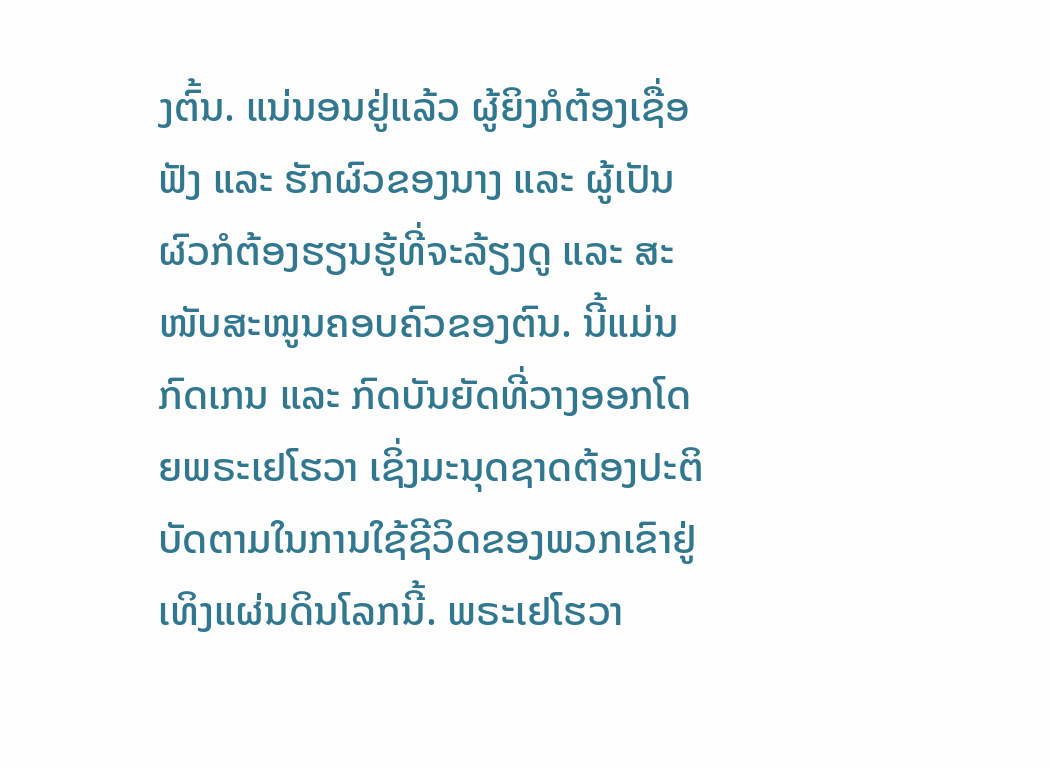ງຕົ້ນ. ແນ່ນອນຢູ່ແລ້ວ ຜູ້ຍິງກໍຕ້ອງເຊື່ອຟັງ ແລະ ຮັກຜົວຂອງນາງ ແລະ ຜູ້ເປັນຜົວກໍຕ້ອງຮຽນຮູ້ທີ່ຈະລ້ຽງດູ ແລະ ສະໜັບສະໜູນຄອບຄົວຂອງຕົນ. ນີ້ແມ່ນກົດເກນ ແລະ ກົດບັນຍັດທີ່ວາງອອກໂດຍພຣະເຢໂຮວາ ເຊິ່ງມະນຸດຊາດຕ້ອງປະຕິບັດຕາມໃນການໃຊ້ຊີວິດຂອງພວກເຂົາຢູ່ເທິງແຜ່ນດິນໂລກນີ້. ພຣະເຢໂຮວາ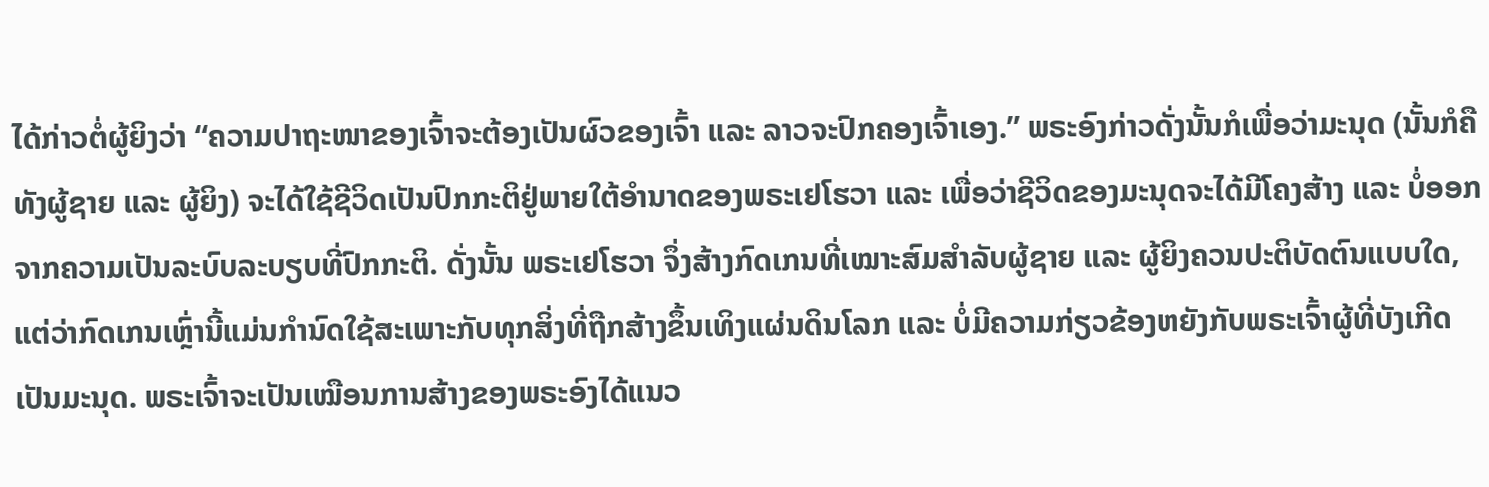ໄດ້ກ່າວຕໍ່ຜູ້ຍິງວ່າ “ຄວາມປາຖະໜາຂອງເຈົ້າຈະຕ້ອງເປັນຜົວຂອງເຈົ້າ ແລະ ລາວຈະປົກຄອງເຈົ້າເອງ.” ພຣະອົງກ່າວດັ່ງນັ້ນກໍເພື່ອວ່າມະນຸດ (ນັ້ນກໍຄື ທັງຜູ້ຊາຍ ແລະ ຜູ້ຍິງ) ຈະໄດ້ໃຊ້ຊີວິດເປັນປົກກະຕິຢູ່ພາຍໃຕ້ອຳນາດຂອງພຣະເຢໂຮວາ ແລະ ເພື່ອວ່າຊີວິດຂອງມະນຸດຈະໄດ້ມີໂຄງສ້າງ ແລະ ບໍ່ອອກຈາກຄວາມເປັນລະບົບລະບຽບທີ່ປົກກະຕິ. ດັ່ງນັ້ນ ພຣະເຢໂຮວາ ຈຶ່ງສ້າງກົດເກນທີ່ເໝາະສົມສໍາລັບຜູ້ຊາຍ ແລະ ຜູ້ຍິງຄວນປະຕິບັດຕົນແບບໃດ, ແຕ່ວ່າກົດເກນເຫຼົ່ານີ້ແມ່ນກໍານົດໃຊ້ສະເພາະກັບທຸກສິ່ງທີ່ຖືກສ້າງຂຶ້ນເທິງແຜ່ນດິນໂລກ ແລະ ບໍ່ມີຄວາມກ່ຽວຂ້ອງຫຍັງກັບພຣະເຈົ້າຜູ້ທີ່ບັງເກີດເປັນມະນຸດ. ພຣະເຈົ້າຈະເປັນເໝືອນການສ້າງຂອງພຣະອົງໄດ້ແນວ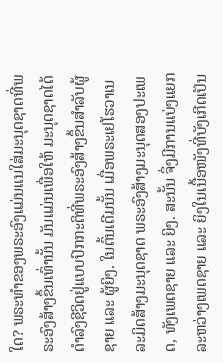ໃດ? ພຣະທໍາຂອງພຣະອົງແມ່ນແນໃສ່ມະນຸດຊາດທີ່ພຣະອົງສ້າງຂຶ້ນເທົ່ານັ້ນ ມັນແມ່ນເພື່ອໃຫ້ ມະນຸດຊາດໄດ້ດໍາລົງຊີວິດຢູ່ແບບປົກກະຕິທີ່ພຣະອົງສ້າງຂຶ້ນສໍາລັບຜູ້ຊາຍ ແລະ ຜູ້ຍິງ. ໃນຕົ້ນເດີມນັ້ນ ເມື່ອພຣະເຢໂຮວາເນລະມິດສ້າງມະນຸດຊາດ ພຣະອົງສ້າງມະນຸດສອງປະເພດ, ທັງເພດຊາຍ ແລະ ຍິງ. ສະນັ້ນ ຈຶ່ງມີການແບ່ງແຍກລະຫວ່າງເພດຊາຍ ແລະ ຍິງໃນເນື້ອໜັງທີ່ບັງເກີດເປັນ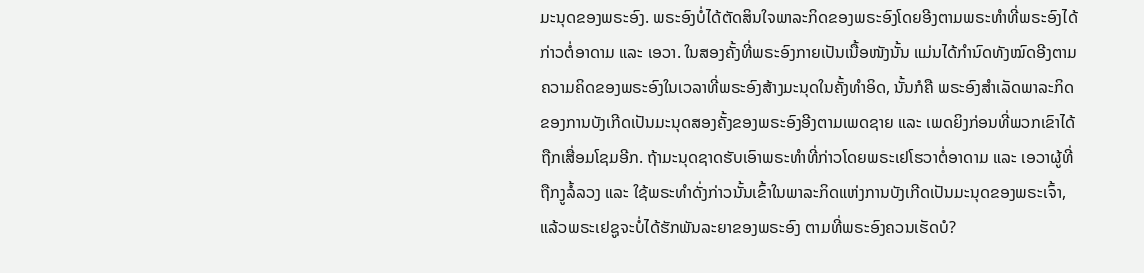ມະນຸດຂອງພຣະອົງ. ພຣະອົງບໍ່ໄດ້ຕັດສິນໃຈພາລະກິດຂອງພຣະອົງໂດຍອີງຕາມພຣະທໍາທີ່ພຣະອົງໄດ້ກ່າວຕໍ່ອາດາມ ແລະ ເອວາ. ໃນສອງຄັ້ງທີ່ພຣະອົງກາຍເປັນເນື້ອໜັງນັ້ນ ແມ່ນໄດ້ກໍານົດທັງໝົດອີງຕາມຄວາມຄິດຂອງພຣະອົງໃນເວລາທີ່ພຣະອົງສ້າງມະນຸດໃນຄັ້ງທໍາອິດ, ນັ້ນກໍຄື ພຣະອົງສໍາເລັດພາລະກິດຂອງການບັງເກີດເປັນມະນຸດສອງຄັ້ງຂອງພຣະອົງອີງຕາມເພດຊາຍ ແລະ ເພດຍິງກ່ອນທີ່ພວກເຂົາໄດ້ຖືກເສື່ອມໂຊມອີກ. ຖ້າມະນຸດຊາດຮັບເອົາພຣະທໍາທີ່ກ່າວໂດຍພຣະເຢໂຮວາຕໍ່ອາດາມ ແລະ ເອວາຜູ້ທີ່ຖືກງູລໍ້ລວງ ແລະ ໃຊ້ພຣະທໍາດັ່ງກ່າວນັ້ນເຂົ້າໃນພາລະກິດແຫ່ງການບັງເກີດເປັນມະນຸດຂອງພຣະເຈົ້າ, ແລ້ວພຣະເຢຊູຈະບໍ່ໄດ້ຮັກພັນລະຍາຂອງພຣະອົງ ຕາມທີ່ພຣະອົງຄວນເຮັດບໍ?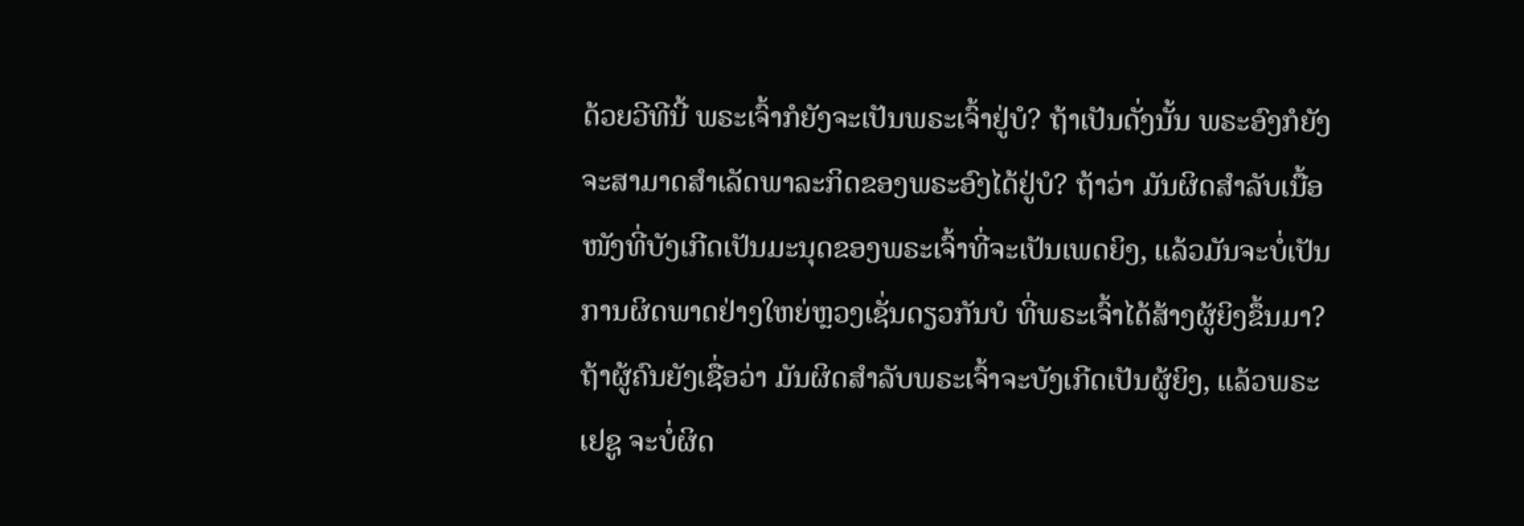ດ້ວຍວີທີນີ້ ພຣະເຈົ້າກໍຍັງຈະເປັນພຣະເຈົ້າຢູ່ບໍ? ຖ້າເປັນດັ່ງນັ້ນ ພຣະອົງກໍຍັງຈະສາມາດສໍາເລັດພາລະກິດຂອງພຣະອົງໄດ້ຢູ່ບໍ? ຖ້າວ່າ ມັນຜິດສໍາລັບເນື້ອໜັງທີ່ບັງເກີດເປັນມະນຸດຂອງພຣະເຈົ້າທີ່ຈະເປັນເພດຍິງ, ແລ້ວມັນຈະບໍ່ເປັນການຜິດພາດຢ່າງໃຫຍ່ຫຼວງເຊັ່ນດຽວກັນບໍ ທີ່ພຣະເຈົ້າໄດ້ສ້າງຜູ້ຍິງຂຶ້ນມາ? ຖ້າຜູ້ຄົນຍັງເຊື່ອວ່າ ມັນຜິດສໍາລັບພຣະເຈົ້າຈະບັງເກີດເປັນຜູ້ຍິງ, ແລ້ວພຣະເຢຊູ ຈະບໍ່ຜິດ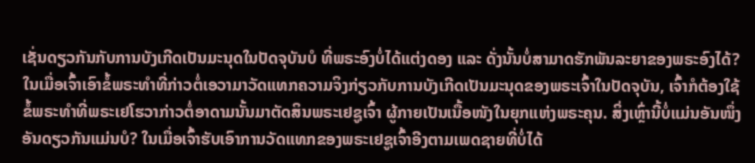ເຊັ່ນດຽວກັນກັບການບັງເກີດເປັນມະນຸດໃນປັດຈຸບັນບໍ ທີ່ພຣະອົງບໍ່ໄດ້ແຕ່ງດອງ ແລະ ດັ່ງນັ້ນບໍ່ສາມາດຮັກພັນລະຍາຂອງພຣະອົງໄດ້? ໃນເມື່ອເຈົ້າເອົາຂໍ້ພຣະທໍາທີ່ກ່າວຕໍ່ເອວາມາວັດແທກຄວາມຈິງກ່ຽວກັບການບັງເກີດເປັນມະນຸດຂອງພຣະເຈົ້າໃນປັດຈຸບັນ, ເຈົ້າກໍຕ້ອງໃຊ້ຂໍ້ພຣະທໍາທີ່ພຣະເຢໂຮວາກ່າວຕໍ່ອາດາມນັ້ນມາຕັດສິນພຣະເຢຊູເຈົ້າ ຜູ້ກາຍເປັນເນື້ອໜັງໃນຍຸກແຫ່ງພຣະຄຸນ. ສິ່ງເຫຼົ່ານີ້ບໍ່ແມ່ນອັນໜຶ່ງອັນດຽວກັນແມ່ນບໍ? ໃນເມື່ອເຈົ້າຮັບເອົາການວັດແທກຂອງພຣະເຢຊູເຈົ້າອີງຕາມເພດຊາຍທີ່ບໍ່ໄດ້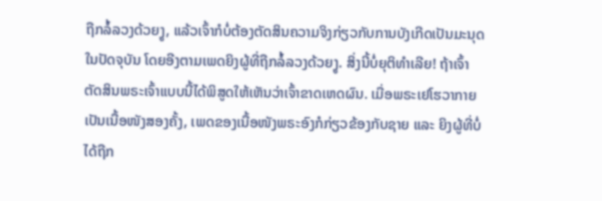ຖືກລໍ້ລວງດ້ວຍງູ, ແລ້ວເຈົ້າກໍບໍ່ຕ້ອງຕັດສິນຄວາມຈິງກ່ຽວກັບການບັງເກີດເປັນມະນຸດໃນປັດຈຸບັນ ໂດຍອີງຕາມເພດຍິງຜູ້ທີ່ຖືກລໍ້ລວງດ້ວຍງູ. ສິ່ງນີ້ບໍ່ຍຸຕິທໍາເລີຍ! ຖ້າເຈົ້າຕັດສິນພຣະເຈົ້າແບບນີ້ໄດ້ພິສູດໃຫ້ເຫັນວ່າເຈົ້າຂາດເຫດຜົນ. ເມື່ອພຣະເຢໂຮວາກາຍເປັນເນື້ອໜັງສອງຄັ້ງ, ເພດຂອງເນື້ອໜັງພຣະອົງກໍກ່ຽວຂ້ອງກັບຊາຍ ແລະ ຍິງຜູ້ທີ່ບໍ່ໄດ້ຖືກ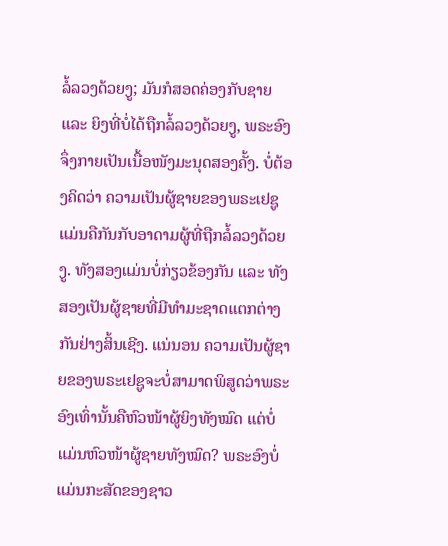ລໍ້ລວງດ້ວຍງູ; ມັນກໍສອດຄ່ອງກັບຊາຍ ແລະ ຍິງທີ່ບໍ່ໄດ້ຖືກລໍ້ລວງດ້ວຍງູ, ພຣະອົງຈຶ່ງກາຍເປັນເນື້ອໜັງມະນຸດສອງຄັ້ງ. ບໍ່ຕ້ອງຄິດວ່າ ຄວາມເປັນຜູ້ຊາຍຂອງພຣະເຢຊູແມ່ນຄືກັນກັບອາດາມຜູ້ທີ່ຖືກລໍ້ລວງດ້ວຍງູ. ທັງສອງແມ່ນບໍ່ກ່ຽວຂ້ອງກັນ ແລະ ທັງສອງເປັນຜູ້ຊາຍທີ່ມີທຳມະຊາດແຕກຕ່າງກັນຢ່າງສິ້ນເຊີງ. ແນ່ນອນ ຄວາມເປັນຜູ້ຊາຍຂອງພຣະເຢຊູຈະບໍ່ສາມາດພິສູດວ່າພຣະອົງເທົ່ານັ້ນຄືຫົວໜ້າຜູ້ຍິງທັງໝົດ ແຕ່ບໍ່ແມ່ນຫົວໜ້າຜູ້ຊາຍທັງໝົດ? ພຣະອົງບໍ່ແມ່ນກະສັດຂອງຊາວ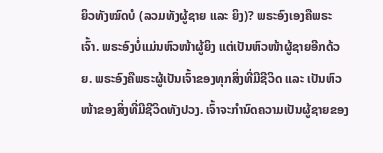ຍິວທັງໝົດບໍ (ລວມທັງຜູ້ຊາຍ ແລະ ຍິງ)? ພຣະອົງເອງຄືພຣະເຈົ້າ. ພຣະອົງບໍ່ແມ່ນຫົວໜ້າຜູ້ຍິງ ແຕ່ເປັນຫົວໜ້າຜູ້ຊາຍອີກດ້ວຍ. ພຣະອົງຄືພຣະຜູ້ເປັນເຈົ້າຂອງທຸກສິ່ງທີ່ມີຊີວິດ ແລະ ເປັນຫົວໜ້າຂອງສິ່ງທີ່ມີຊີວິດທັງປວງ. ເຈົ້າຈະກຳນົດຄວາມເປັນຜູ້ຊາຍຂອງ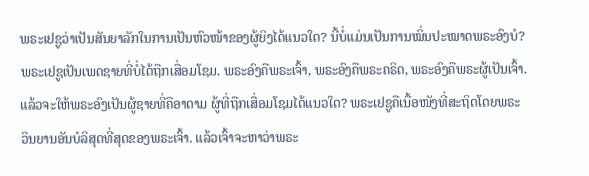ພຣະເຢຊູວ່າເປັນສັນຍາລັກໃນການເປັນຫົວໜ້າຂອງຜູ້ຍິງໄດ້ແນວໃດ? ນີ້ບໍ່ແມ່ນເປັນການໝິ່ນປະໝາດພຣະອົງບໍ? ພຣະເຢຊູເປັນເພດຊາຍທີ່ບໍ່ໄດ້ຖືກເສື່ອມໂຊມ. ພຣະອົງຄືພຣະເຈົ້າ, ພຣະອົງຄືພຣະຄຣິດ, ພຣະອົງຄືພຣະຜູ້ເປັນເຈົ້າ. ແລ້ວຈະໃຫ້ພຣະອົງເປັນຜູ້ຊາຍທີ່ຄືອາດາມ ຜູ້ທີ່ຖືກເສື່ອມໂຊມໄດ້ແນວໃດ? ພຣະເຢຊູຄືເນື້ອໜັງທີ່ສະຖິດໂດຍພຣະວິນຍານອັນບໍລິສຸດທີ່ສຸດຂອງພຣະເຈົ້າ. ແລ້ວເຈົ້າຈະຫາວ່າພຣະ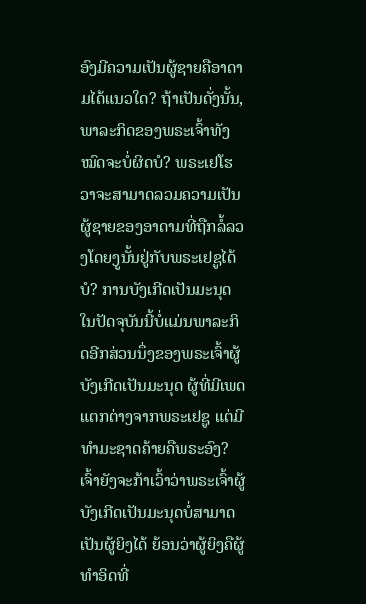ອົງມີຄວາມເປັນຜູ້ຊາຍຄືອາດາມໄດ້ແນວໃດ? ຖ້າເປັນດັ່ງນັ້ນ, ພາລະກິດຂອງພຣະເຈົ້າທັງໝົດຈະບໍ່ຜິດບໍ? ພຣະເຢໂຮວາຈະສາມາດລວມຄວາມເປັນຜູ້ຊາຍຂອງອາດາມທີ່ຖືກລໍ້ລວງໂດຍງູນັ້ນຢູ່ກັບພຣະເຢຊູໄດ້ບໍ? ການບັງເກີດເປັນມະນຸດໃນປັດຈຸບັນນີ້ບໍ່ແມ່ນພາລະກິດອີກສ່ວນນຶ່ງຂອງພຣະເຈົ້າຜູ້ບັງເກີດເປັນມະນຸດ ຜູ້ທີ່ມີເພດແຕກຕ່າງຈາກພຣະເຢຊູ ແຕ່ມີທຳມະຊາດຄ້າຍຄືພຣະອົງ? ເຈົ້າຍັງຈະກ້າເວົ້າວ່າພຣະເຈົ້າຜູ້ບັງເກີດເປັນມະນຸດບໍ່ສາມາດເປັນຜູ້ຍິງໄດ້ ຍ້ອນວ່າຜູ້ຍິງຄືຜູ້ທໍາອິດທີ່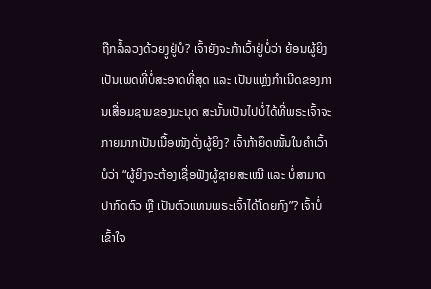ຖືກລໍ້ລວງດ້ວຍງູຢູ່ບໍ? ເຈົ້າຍັງຈະກ້າເວົ້າຢູ່ບໍ່ວ່າ ຍ້ອນຜູ້ຍິງເປັນເພດທີ່ບໍ່ສະອາດທີ່ສຸດ ແລະ ເປັນແຫຼ່ງກໍາເນີດຂອງການເສື່ອມຊາມຂອງມະນຸດ ສະນັ້ນເປັນໄປບໍ່ໄດ້ທີ່ພຣະເຈົ້າຈະກາຍມາກເປັນເນື້ອໜັງດັ່ງຜູ້ຍິງ? ເຈົ້າກ້າຍຶດໜັ້ນໃນຄໍາເວົ້າບໍວ່າ “ຜູ້ຍິງຈະຕ້ອງເຊື່ອຟັງຜູ້ຊາຍສະເໝີ ແລະ ບໍ່ສາມາດປາກົດຕົວ ຫຼື ເປັນຕົວແທນພຣະເຈົ້າໄດ້ໂດຍກົງ”? ເຈົ້າບໍ່ເຂົ້າໃຈ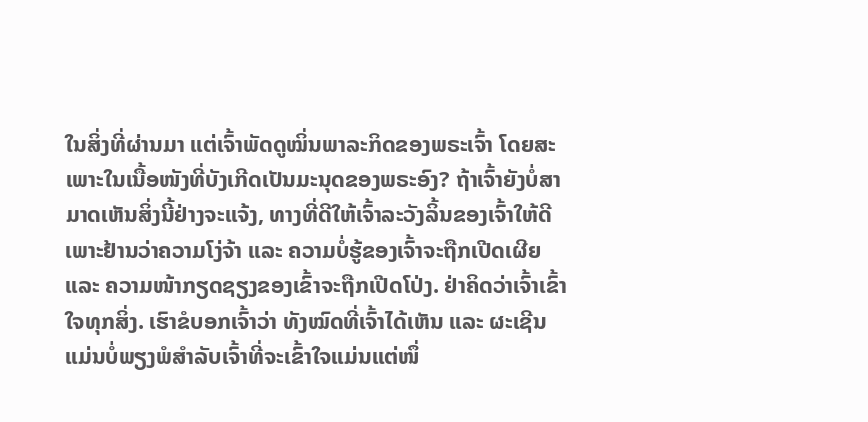ໃນສິ່ງທີ່ຜ່ານມາ ແຕ່ເຈົ້າພັດດູໝິ່ນພາລະກິດຂອງພຣະເຈົ້າ ໂດຍສະເພາະໃນເນື້ອໜັງທີ່ບັງເກີດເປັນມະນຸດຂອງພຣະອົງ? ຖ້າເຈົ້າຍັງບໍ່ສາມາດເຫັນສິ່ງນີ້ຢ່າງຈະແຈ້ງ, ທາງທີ່ດີໃຫ້ເຈົ້າລະວັງລິ້ນຂອງເຈົ້າໃຫ້ດີ ເພາະຢ້ານວ່າຄວາມໂງ່ຈ້າ ແລະ ຄວາມບໍ່ຮູ້ຂອງເຈົ້າຈະຖືກເປີດເຜີຍ ແລະ ຄວາມໜ້າກຽດຊຽງຂອງເຂົ້າຈະຖືກເປີດໂປ່ງ. ຢ່າຄິດວ່າເຈົ້າເຂົ້າໃຈທຸກສິ່ງ. ເຮົາຂໍບອກເຈົ້າວ່າ ທັງໝົດທີ່ເຈົ້າໄດ້ເຫັນ ແລະ ຜະເຊີນ ແມ່ນບໍ່ພຽງພໍສໍາລັບເຈົ້າທີ່ຈະເຂົ້າໃຈແມ່ນແຕ່ໜຶ່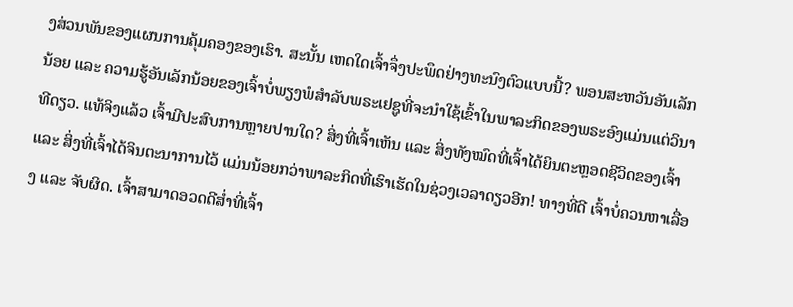ງສ່ວນພັນຂອງແຜນການຄຸ້ມຄອງຂອງເຮົາ. ສະນັ້ນ ເຫດໃດເຈົ້າຈຶ່ງປະພຶດຢ່າງທະນົງຕົວແບບນີ້? ພອນສະຫວັນອັນເລັກນ້ອຍ ແລະ ຄວາມຮູ້ອັນເລັກນ້ອຍຂອງເຈົ້າບໍ່ພຽງພໍສໍາລັບພຣະເຢຊູທີ່ຈະນໍາໃຊ້ເຂົ້າໃນພາລະກິດຂອງພຣະອົງແມ່ນແຕ່ວິນາທີດຽວ. ແທ້ຈິງແລ້ວ ເຈົ້າມີປະສົບການຫຼາຍປານໃດ? ສິ່ງທີ່ເຈົ້າເຫັນ ແລະ ສິ່ງທັງໝົດທີ່ເຈົ້າໄດ້ຍິນຕະຫຼອດຊີວິດຂອງເຈົ້າ ແລະ ສິ່ງທີ່ເຈົ້າໄດ້ຈິນຕະນາການໄວ້ ແມ່ນນ້ອຍກວ່າພາລະກິດທີ່ເຮົາເຮັດໃນຊ່ວງເວລາດຽວອີກ! ທາງທີ່ດີ ເຈົ້າບໍ່ຄວນຫາເລື່ອງ ແລະ ຈັບຜິດ. ເຈົ້າສາມາດອວດດີສໍ່າທີ່ເຈົ້າ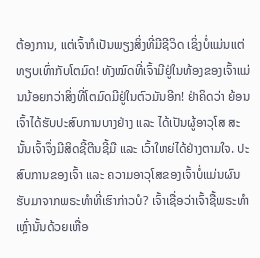ຕ້ອງການ, ແຕ່ເຈົ້າກໍເປັນພຽງສິ່ງທີ່ມີຊີວິດ ເຊິ່ງບໍ່ແມ່ນແຕ່ທຽບເທົ່າກັບໂຕມົດ! ທັງໝົດທີ່ເຈົ້າມີຢູ່ໃນທ້ອງຂອງເຈົ້າແມ່ນນ້ອຍກວ່າສິ່ງທີ່ໂຕມົດມີຢູ່ໃນຕົວມັນອີກ! ຢ່າຄິດວ່າ ຍ້ອນເຈົ້າໄດ້ຮັບປະສົບການບາງຢ່າງ ແລະ ໄດ້ເປັນຜູ້ອາວຸໂສ ສະນັ້ນເຈົ້າຈຶ່ງມີສິດຊີ້ຕີນຊີ້ມື ແລະ ເວົ້າໃຫຍ່ໄດ້ຢ່າງຕາມໃຈ. ປະສົບການຂອງເຈົ້າ ແລະ ຄວາມອາວຸໂສຂອງເຈົ້າບໍ່ແມ່ນຜົນຮັບມາຈາກພຣະທໍາທີ່ເຮົາກ່າວບໍ? ເຈົ້າເຊື່ອວ່າເຈົ້າຊື້ພຣະທໍາເຫຼົ່ານັ້ນດ້ວຍເຫື່ອ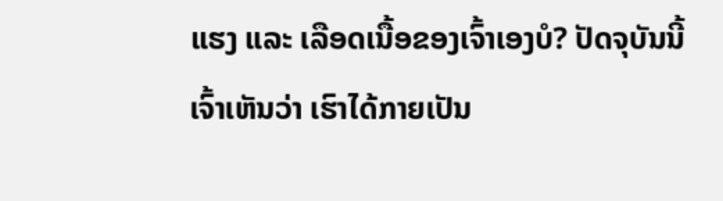ແຮງ ແລະ ເລືອດເນື້ອຂອງເຈົ້າເອງບໍ? ປັດຈຸບັນນີ້ ເຈົ້າເຫັນວ່າ ເຮົາໄດ້ກາຍເປັນ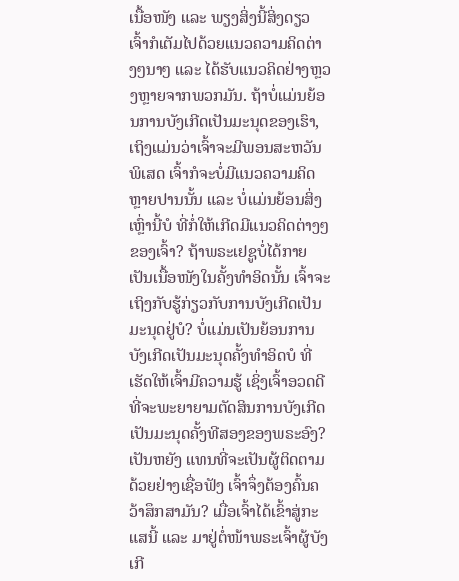ເນື້ອໜັງ ແລະ ພຽງສິ່ງນີ້ສິ່ງດຽວ ເຈົ້າກໍເຕັມໄປດ້ວຍແນວຄວາມຄິດຕ່າງໆນາໆ ແລະ ໄດ້ຮັບແນວຄິດຢ່າງຫຼວງຫຼາຍຈາກພວກມັນ. ຖ້າບໍ່ແມ່ນຍ້ອນການບັງເກີດເປັນມະນຸດຂອງເຮົາ, ເຖິງແມ່ນວ່າເຈົ້າຈະມີພອນສະຫວັນພິເສດ ເຈົ້າກໍຈະບໍ່ມີແນວຄວາມຄິດຫຼາຍປານນັ້ນ ແລະ ບໍ່ແມ່ນຍ້ອນສິ່ງເຫຼົ່ານີ້ບໍ ທີ່ກໍ່ໃຫ້ເກີດມີແນວຄິດຕ່າງໆຂອງເຈົ້າ? ຖ້າພຣະເຢຊູບໍ່ໄດ້ກາຍເປັນເນື້ອໜັງໃນຄັ້ງທໍາອິດນັ້ນ ເຈົ້າຈະເຖິງກັບຮູ້ກ່ຽວກັບການບັງເກີດເປັນມະນຸດຢູ່ບໍ? ບໍ່ແມ່ນເປັນຍ້ອນການບັງເກີດເປັນມະນຸດຄັ້ງທໍາອິດບໍ ທີ່ເຮັດໃຫ້ເຈົ້າມີຄວາມຮູ້ ເຊິ່ງເຈົ້າອວດດີທີ່ຈະພະຍາຍາມຕັດສິນການບັງເກີດເປັນມະນຸດຄັ້ງທີສອງຂອງພຣະອົງ? ເປັນຫຍັງ ແທນທີ່ຈະເປັນຜູ້ຕິດຕາມດ້ວຍຢ່າງເຊື່ອຟັງ ເຈົ້າຈຶ່ງຕ້ອງຄົ້ນຄວ້າສຶກສາມັນ? ເມື່ອເຈົ້າໄດ້ເຂົ້າສູ່ກະແສນີ້ ແລະ ມາຢູ່ຕໍ່ໜ້າພຣະເຈົ້າຜູ້ບັງເກີ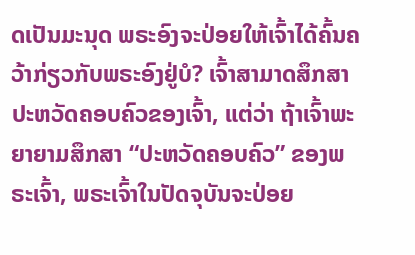ດເປັນມະນຸດ ພຣະອົງຈະປ່ອຍໃຫ້ເຈົ້າໄດ້ຄົ້ນຄວ້າກ່ຽວກັບພຣະອົງຢູ່ບໍ? ເຈົ້າສາມາດສຶກສາປະຫວັດຄອບຄົວຂອງເຈົ້າ, ແຕ່ວ່າ ຖ້າເຈົ້າພະຍາຍາມສຶກສາ “ປະຫວັດຄອບຄົວ” ຂອງພຣະເຈົ້າ, ພຣະເຈົ້າໃນປັດຈຸບັນຈະປ່ອຍ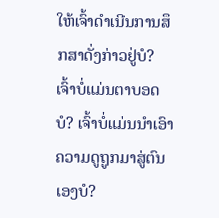ໃຫ້ເຈົ້າດໍາເນີນການສຶກສາດັ່ງກ່າວຢູ່ບໍ? ເຈົ້າບໍ່ແມ່ນຕາບອດບໍ? ເຈົ້າບໍ່ແມ່ນນໍາເອົາຄວາມດູຖູກມາສູ່ຕົນເອງບໍ?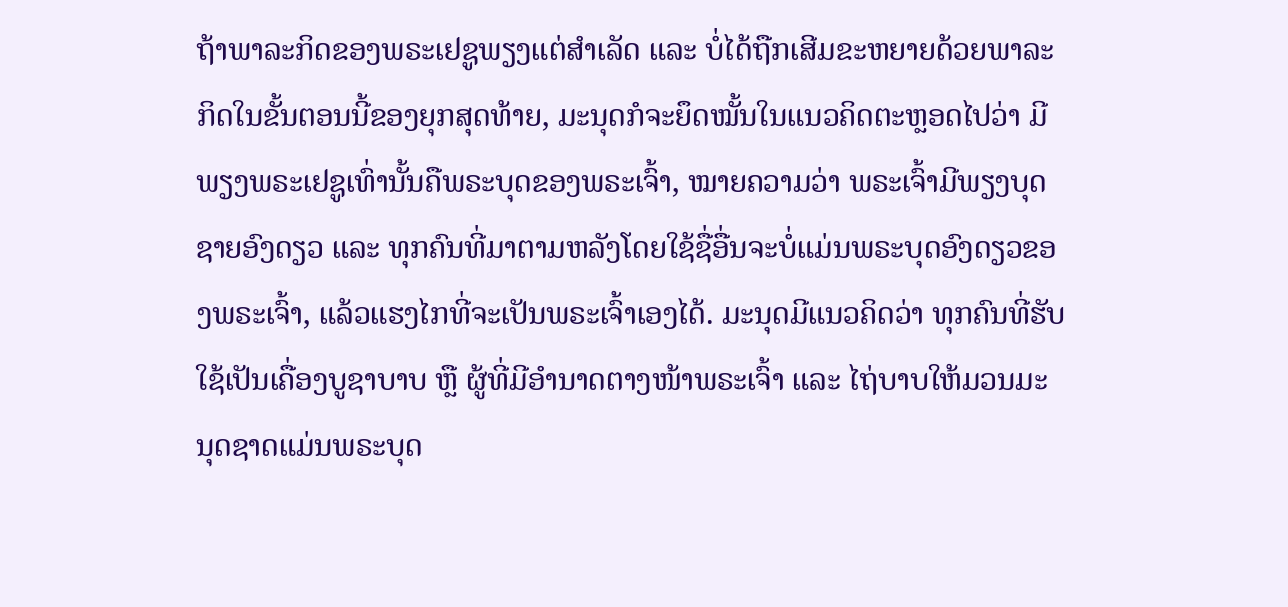ຖ້າພາລະກິດຂອງພຣະເຢຊູພຽງແຕ່ສຳເລັດ ແລະ ບໍ່ໄດ້ຖືກເສີມຂະຫຍາຍດ້ວຍພາລະກິດໃນຂັ້ນຕອນນີ້ຂອງຍຸກສຸດທ້າຍ, ມະນຸດກໍຈະຍຶດໝັ້ນໃນແນວຄິດຕະຫຼອດໄປວ່າ ມີພຽງພຣະເຢຊູເທົ່ານັ້ນຄືພຣະບຸດຂອງພຣະເຈົ້າ, ໝາຍຄວາມວ່າ ພຣະເຈົ້າມີພຽງບຸດຊາຍອົງດຽວ ແລະ ທຸກຄົນທີ່ມາຕາມຫລັງໂດຍໃຊ້ຊື່ອື່ນຈະບໍ່ແມ່ນພຣະບຸດອົງດຽວຂອງພຣະເຈົ້າ, ແລ້ວແຮງໄກທີ່ຈະເປັນພຣະເຈົ້າເອງໄດ້. ມະນຸດມີແນວຄິດວ່າ ທຸກຄົນທີ່ຮັບໃຊ້ເປັນເຄື່ອງບູຊາບາບ ຫຼື ຜູ້ທີ່ມີອໍານາດຕາງໜ້າພຣະເຈົ້າ ແລະ ໄຖ່ບາບໃຫ້ມວນມະນຸດຊາດແມ່ນພຣະບຸດ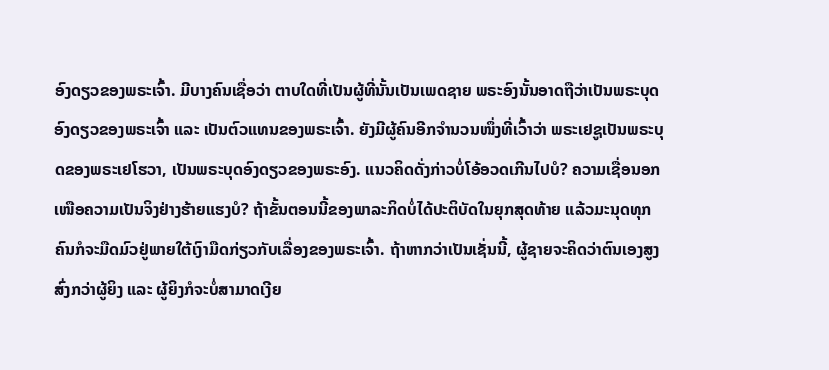ອົງດຽວຂອງພຣະເຈົ້າ. ມີບາງຄົນເຊື່ອວ່າ ຕາບໃດທີ່ເປັນຜູ້ທີ່ນັ້ນເປັນເພດຊາຍ ພຣະອົງນັ້ນອາດຖືວ່າເປັນພຣະບຸດອົງດຽວຂອງພຣະເຈົ້າ ແລະ ເປັນຕົວແທນຂອງພຣະເຈົ້າ. ຍັງມີຜູ້ຄົນອີກຈໍານວນໜຶ່ງທີ່ເວົ້າວ່າ ພຣະເຢຊູເປັນພຣະບຸດຂອງພຣະເຢໂຮວາ, ເປັນພຣະບຸດອົງດຽວຂອງພຣະອົງ. ແນວຄິດດັ່ງກ່າວບໍ່ໂອ້ອວດເກີນໄປບໍ? ຄວາມເຊື່ອນອກເໜືອຄວາມເປັນຈິງຢ່າງຮ້າຍແຮງບໍ? ຖ້າຂັ້ນຕອນນີ້ຂອງພາລະກິດບໍ່ໄດ້ປະຕິບັດໃນຍຸກສຸດທ້າຍ ແລ້ວມະນຸດທຸກຄົນກໍຈະມືດມົວຢູ່ພາຍໃຕ້ເງົາມືດກ່ຽວກັບເລື່ອງຂອງພຣະເຈົ້າ. ຖ້າຫາກວ່າເປັນເຊັ່ນນີ້, ຜູ້ຊາຍຈະຄິດວ່າຕົນເອງສູງສົ່ງກວ່າຜູ້ຍິງ ແລະ ຜູ້ຍິງກໍຈະບໍ່ສາມາດເງີຍ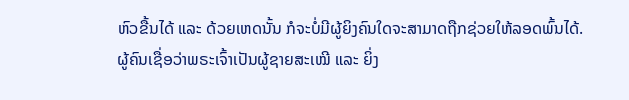ຫົວຂື້ນໄດ້ ແລະ ດ້ວຍເຫດນັ້ນ ກໍຈະບໍ່ມີຜູ້ຍິງຄົນໃດຈະສາມາດຖືກຊ່ວຍໃຫ້ລອດພົ້ນໄດ້. ຜູ້ຄົນເຊື່ອວ່າພຣະເຈົ້າເປັນຜູ້ຊາຍສະເໝີ ແລະ ຍິ່ງ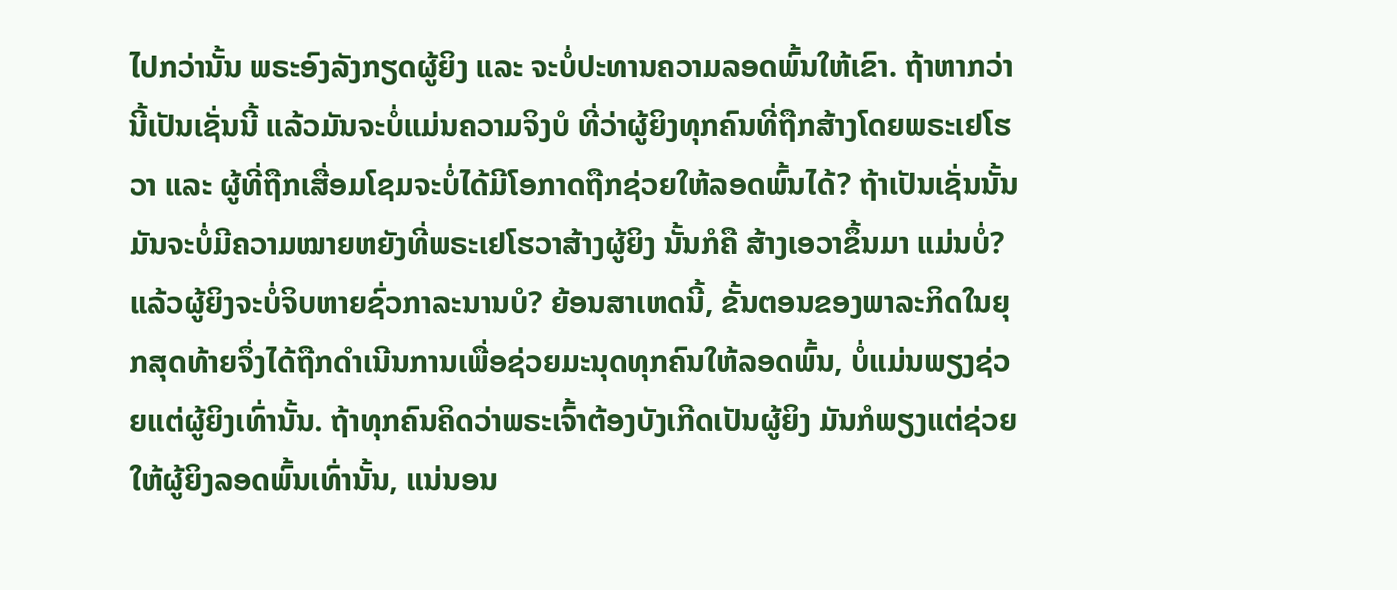ໄປກວ່ານັ້ນ ພຣະອົງລັງກຽດຜູ້ຍິງ ແລະ ຈະບໍ່ປະທານຄວາມລອດພົ້ນໃຫ້ເຂົາ. ຖ້າຫາກວ່ານີ້ເປັນເຊັ່ນນີ້ ແລ້ວມັນຈະບໍ່ແມ່ນຄວາມຈິງບໍ ທີ່ວ່າຜູ້ຍິງທຸກຄົນທີ່ຖືກສ້າງໂດຍພຣະເຢໂຮວາ ແລະ ຜູ້ທີ່ຖືກເສື່ອມໂຊມຈະບໍ່ໄດ້ມີໂອກາດຖືກຊ່ວຍໃຫ້ລອດພົ້ນໄດ້? ຖ້າເປັນເຊັ່ນນັ້ນ ມັນຈະບໍ່ມີຄວາມໝາຍຫຍັງທີ່ພຣະເຢໂຮວາສ້າງຜູ້ຍິງ ນັ້ນກໍຄື ສ້າງເອວາຂຶ້ນມາ ແມ່ນບໍ່? ແລ້ວຜູ້ຍິງຈະບໍ່ຈິບຫາຍຊົ່ວກາລະນານບໍ? ຍ້ອນສາເຫດນີ້, ຂັ້ນຕອນຂອງພາລະກິດໃນຍຸກສຸດທ້າຍຈຶ່ງໄດ້ຖືກດໍາເນີນການເພື່ອຊ່ວຍມະນຸດທຸກຄົນໃຫ້ລອດພົ້ນ, ບໍ່ແມ່ນພຽງຊ່ວຍແຕ່ຜູ້ຍິງເທົ່ານັ້ນ. ຖ້າທຸກຄົນຄິດວ່າພຣະເຈົ້າຕ້ອງບັງເກີດເປັນຜູ້ຍິງ ມັນກໍພຽງແຕ່ຊ່ວຍໃຫ້ຜູ້ຍິງລອດພົ້ນເທົ່ານັ້ນ, ແນ່ນອນ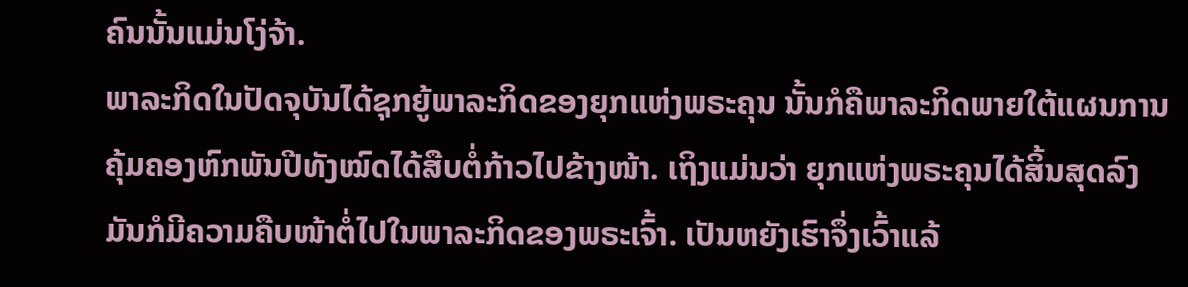ຄົນນັ້ນແມ່ນໂງ່ຈ້າ.
ພາລະກິດໃນປັດຈຸບັນໄດ້ຊຸກຍູ້ພາລະກິດຂອງຍຸກແຫ່ງພຣະຄຸນ ນັ້ນກໍຄືພາລະກິດພາຍໃຕ້ແຜນການຄຸ້ມຄອງຫົກພັນປີທັງໝົດໄດ້ສືບຕໍ່ກ້າວໄປຂ້າງໜ້າ. ເຖິງແມ່ນວ່າ ຍຸກແຫ່ງພຣະຄຸນໄດ້ສິ້ນສຸດລົງ ມັນກໍມີຄວາມຄືບໜ້າຕໍ່ໄປໃນພາລະກິດຂອງພຣະເຈົ້າ. ເປັນຫຍັງເຮົາຈຶ່ງເວົ້າແລ້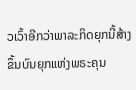ວເວົ້າອີກວ່າພາລະກິດຍຸກນີ້ສ້າງຂຶ້ນບົນຍຸກແຫ່ງພຣະຄຸນ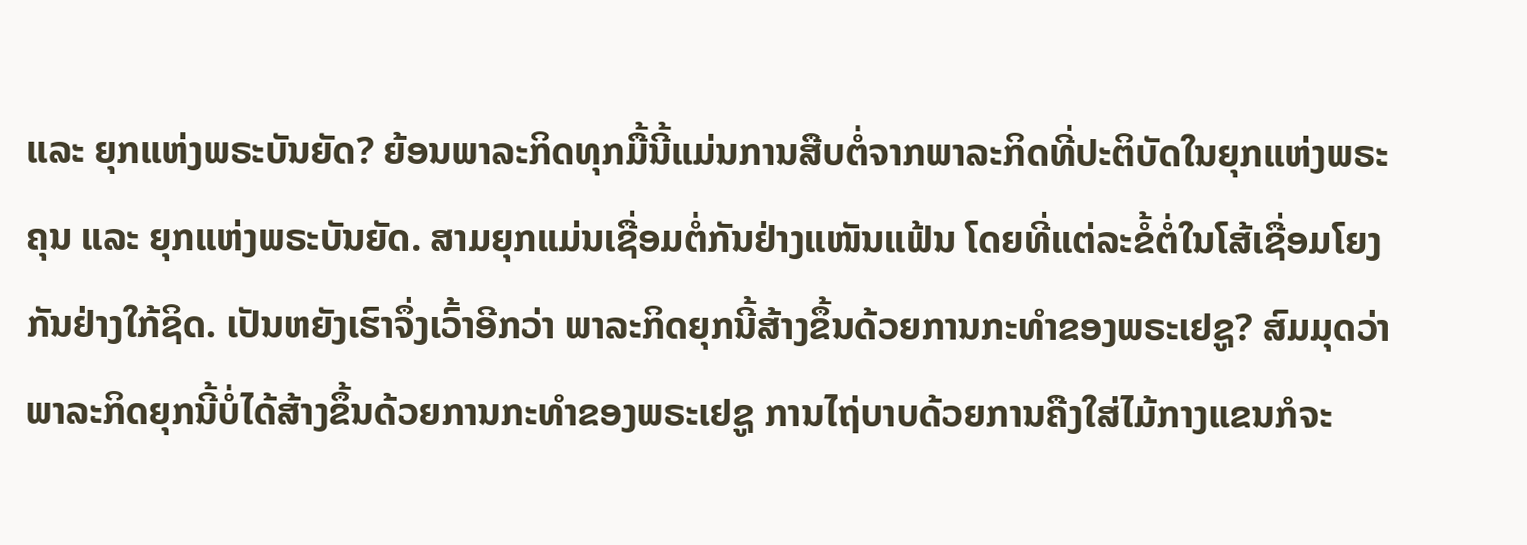ແລະ ຍຸກແຫ່ງພຣະບັນຍັດ? ຍ້ອນພາລະກິດທຸກມື້ນີ້ແມ່ນການສືບຕໍ່ຈາກພາລະກິດທີ່ປະຕິບັດໃນຍຸກແຫ່ງພຣະຄຸນ ແລະ ຍຸກແຫ່ງພຣະບັນຍັດ. ສາມຍຸກແມ່ນເຊື່ອມຕໍ່ກັນຢ່າງແໜັນແຟ້ນ ໂດຍທີ່ແຕ່ລະຂໍ້ຕໍ່ໃນໂສ້ເຊື່ອມໂຍງກັນຢ່າງໃກ້ຊິດ. ເປັນຫຍັງເຮົາຈຶ່ງເວົ້າອີກວ່າ ພາລະກິດຍຸກນີ້ສ້າງຂຶ້ນດ້ວຍການກະທໍາຂອງພຣະເຢຊູ? ສົມມຸດວ່າພາລະກິດຍຸກນີ້ບໍ່ໄດ້ສ້າງຂຶ້ນດ້ວຍການກະທໍາຂອງພຣະເຢຊູ ການໄຖ່ບາບດ້ວຍການຄືງໃສ່ໄມ້ກາງແຂນກໍຈະ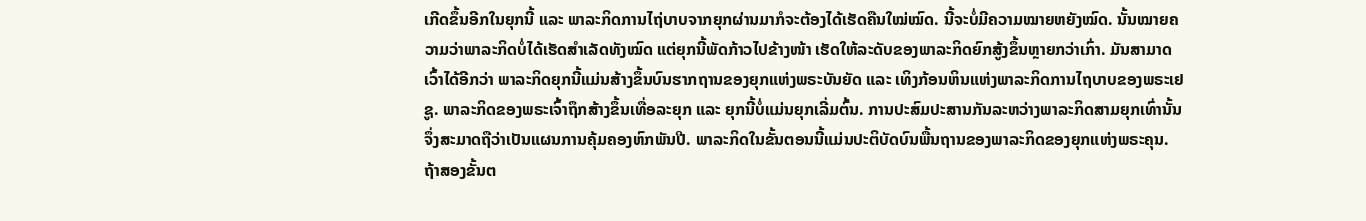ເກີດຂຶ້ນອີກໃນຍຸກນີ້ ແລະ ພາລະກິດການໄຖ່ບາບຈາກຍຸກຜ່ານມາກໍຈະຕ້ອງໄດ້ເຮັດຄືນໃໝ່ໝົດ. ນີ້ຈະບໍ່ມີຄວາມໝາຍຫຍັງໝົດ. ນັ້ນໝາຍຄວາມວ່າພາລະກິດບໍ່ໄດ້ເຮັດສໍາເລັດທັງໝົດ ແຕ່ຍຸກນີ້ພັດກ້າວໄປຂ້າງໜ້າ ເຮັດໃຫ້ລະດັບຂອງພາລະກິດຍົກສູ້ງຂຶ້ນຫຼາຍກວ່າເກົ່າ. ມັນສາມາດເວົ້າໄດ້ອີກວ່າ ພາລະກິດຍຸກນີ້ແມ່ນສ້າງຂຶ້ນບົນຮາກຖານຂອງຍຸກແຫ່ງພຣະບັນຍັດ ແລະ ເທິງກ້ອນຫິນແຫ່ງພາລະກິດການໄຖບາບຂອງພຣະເຢຊູ. ພາລະກິດຂອງພຣະເຈົ້າຖຶກສ້າງຂຶ້ນເທື່ອລະຍຸກ ແລະ ຍຸກນີ້ບໍ່ແມ່ນຍຸກເລີ່ມຕົ້ນ. ການປະສົມປະສານກັນລະຫວ່າງພາລະກິດສາມຍຸກເທົ່ານັ້ນຈຶ່ງສະມາດຖືວ່າເປັນແຜນການຄຸ້ມຄອງຫົກພັນປີ. ພາລະກິດໃນຂັ້ນຕອນນີ້ແມ່ນປະຕິບັດບົນພື້ນຖານຂອງພາລະກິດຂອງຍຸກແຫ່ງພຣະຄຸນ. ຖ້າສອງຂັ້ນຕ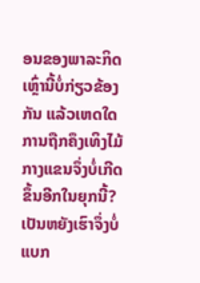ອນຂອງພາລະກິດເຫຼົ່ານີ້ບໍ່ກ່ຽວຂ້ອງກັນ ແລ້ວເຫດໃດການຖືກຄຶງເທິງໄມ້ກາງແຂນຈຶ່ງບໍ່ເກີດຂຶ້ນອີກໃນຍຸກນີ້? ເປັນຫຍັງເຮົາຈຶ່ງບໍ່ແບກ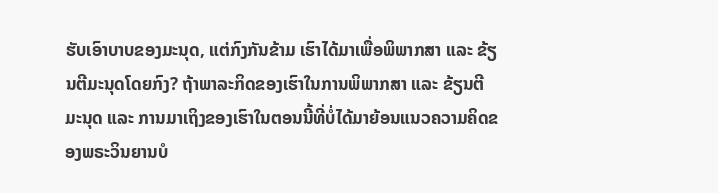ຮັບເອົາບາບຂອງມະນຸດ, ແຕ່ກົງກັນຂ້າມ ເຮົາໄດ້ມາເພື່ອພິພາກສາ ແລະ ຂ້ຽນຕີມະນຸດໂດຍກົງ? ຖ້າພາລະກິດຂອງເຮົາໃນການພິພາກສາ ແລະ ຂ້ຽນຕີມະນຸດ ແລະ ການມາເຖິງຂອງເຮົາໃນຕອນນີ້ທີ່ບໍ່ໄດ້ມາຍ້ອນແນວຄວາມຄິດຂອງພຣະວິນຍານບໍ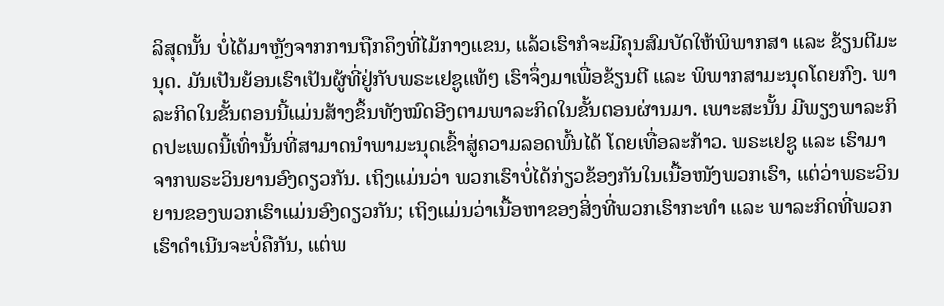ລິສຸດນັ້ນ ບໍ່ໄດ້ມາຫຼັງຈາກການຖືກຄຶງທີ່ໄມ້ກາງແຂນ, ແລ້ວເຮົາກໍຈະມີຄຸນສົມບັດໃຫ້ພິພາກສາ ແລະ ຂ້ຽນຕີມະນຸດ. ມັນເປັນຍ້ອນເຮົາເປັນຜູ້ທີ່ຢູ່ກັບພຣະເຢຊູແທ້ໆ ເຮົາຈຶ່ງມາເພື່ອຂ້ຽນຕີ ແລະ ພິພາກສາມະນຸດໂດຍກົງ. ພາລະກິດໃນຂັ້ນຕອນນີ້ແມ່ນສ້າງຂຶ້ນທັງໝົດອີງຕາມພາລະກິດໃນຂັ້ນຕອນຜ່ານມາ. ເພາະສະນັ້ນ ມີພຽງພາລະກິດປະເພດນີ້ເທົ່ານັ້ນທີ່ສາມາດນໍາພາມະນຸດເຂົ້າສູ່ຄວາມລອດພົ້ນໄດ້ ໂດຍເທື່ອລະກ້າວ. ພຣະເຢຊູ ແລະ ເຮົາມາຈາກພຣະວິນຍານອົງດຽວກັນ. ເຖິງແມ່ນວ່າ ພວກເຮົາບໍ່ໄດ້ກ່ຽວຂ້ອງກັນໃນເນື້ອໜັງພວກເຮົາ, ແຕ່ວ່າພຣະວິນຍານຂອງພວກເຮົາແມ່ນອົງດຽວກັນ; ເຖິງແມ່ນວ່າເນື້ອຫາຂອງສິ່ງທີ່ພວກເຮົາກະທໍາ ແລະ ພາລະກິດທີ່ພວກເຮົາດໍາເນີນຈະບໍ່ຄືກັນ, ແຕ່ພ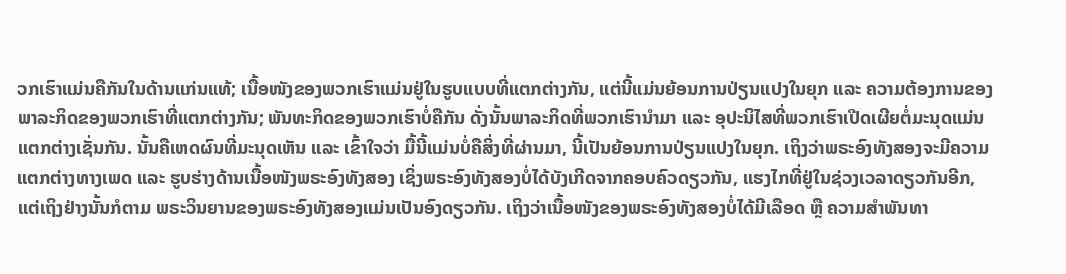ວກເຮົາແມ່ນຄືກັນໃນດ້ານແກ່ນແທ້; ເນື້ອໜັງຂອງພວກເຮົາແມ່ນຢູ່ໃນຮູບແບບທີ່ແຕກຕ່າງກັນ, ແຕ່ນີ້ແມ່ນຍ້ອນການປ່ຽນແປງໃນຍຸກ ແລະ ຄວາມຕ້ອງການຂອງພາລະກິດຂອງພວກເຮົາທີ່ແຕກຕ່າງກັນ; ພັນທະກິດຂອງພວກເຮົາບໍ່ຄືກັນ ດັ່ງນັ້ນພາລະກິດທີ່ພວກເຮົານໍາມາ ແລະ ອຸປະນິໄສທີ່ພວກເຮົາເປີດເຜີຍຕໍ່ມະນຸດແມ່ນແຕກຕ່າງເຊັ່ນກັນ. ນັ້ນຄືເຫດຜົນທີ່ມະນຸດເຫັນ ແລະ ເຂົ້າໃຈວ່າ ມື້ນີ້ແມ່ນບໍ່ຄືສິ່ງທີ່ຜ່ານມາ, ນີ້ເປັນຍ້ອນການປ່ຽນແປງໃນຍຸກ. ເຖິງວ່າພຣະອົງທັງສອງຈະມີຄວາມແຕກຕ່າງທາງເພດ ແລະ ຮູບຮ່າງດ້ານເນື້ອໜັງພຣະອົງທັງສອງ ເຊິ່ງພຣະອົງທັງສອງບໍ່ໄດ້ບັງເກີດຈາກຄອບຄົວດຽວກັນ, ແຮງໄກທີ່ຢູ່ໃນຊ່ວງເວລາດຽວກັນອີກ, ແຕ່ເຖິງຢ່າງນັ້ນກໍຕາມ ພຣະວິນຍານຂອງພຣະອົງທັງສອງແມ່ນເປັນອົງດຽວກັນ. ເຖິງວ່າເນື້ອໜັງຂອງພຣະອົງທັງສອງບໍ່ໄດ້ມີເລືອດ ຫຼື ຄວາມສຳພັນທາ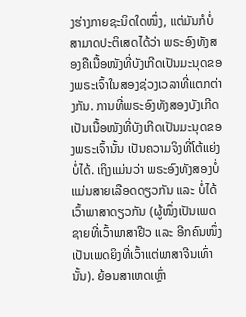ງຮ່າງກາຍຊະນິດໃດໜຶ່ງ, ແຕ່ມັນກໍບໍ່ສາມາດປະຕິເສດໄດ້ວ່າ ພຣະອົງທັງສອງຄືເນື້ອໜັງທີ່ບັງເກີດເປັນມະນຸດຂອງພຣະເຈົ້າໃນສອງຊ່ວງເວລາທີ່ແຕກຕ່າງກັນ. ການທີ່ພຣະອົງທັງສອງບັງເກີດເປັນເນື້ອໜັງທີ່ບັງເກີດເປັນມະນຸດຂອງພຣະເຈົ້ານັ້ນ ເປັນຄວາມຈິງທີ່ໂຕ້ແຍ່ງບໍ່ໄດ້. ເຖິງແມ່ນວ່າ ພຣະອົງທັງສອງບໍ່ແມ່ນສາຍເລືອດດຽວກັນ ແລະ ບໍ່ໄດ້ເວົ້າພາສາດຽວກັນ (ຜູ້ໜຶ່ງເປັນເພດຊາຍທີ່ເວົ້າພາສາຢີວ ແລະ ອີກຄົນໜຶ່ງເປັນເພດຍິງທີ່ເວົ້າແຕ່ພາສາຈີນເທົ່ານັ້ນ). ຍ້ອນສາເຫດເຫຼົ່າ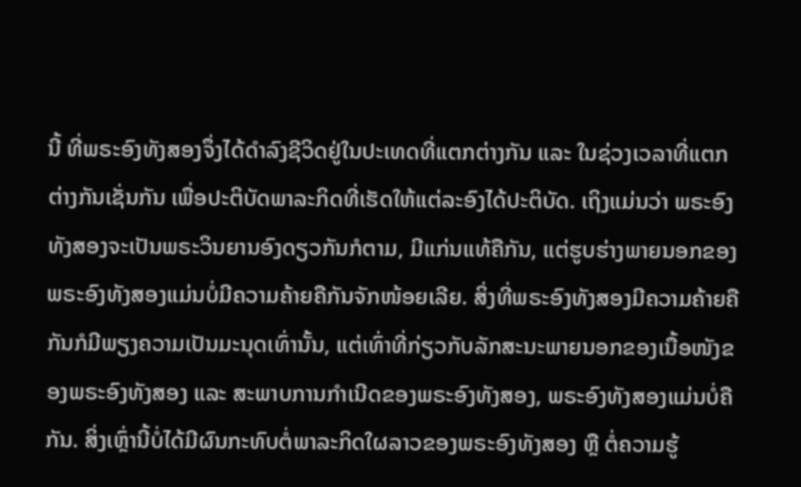ນີ້ ທີ່ພຣະອົງທັງສອງຈຶ່ງໄດ້ດໍາລົງຊີວິດຢູ່ໃນປະເທດທີ່ແຕກຕ່າງກັນ ແລະ ໃນຊ່ວງເວລາທີ່ແຕກຕ່າງກັນເຊັ່ນກັນ ເພື່ອປະຕິບັດພາລະກິດທີ່ເຮັດໃຫ້ແຕ່ລະອົງໄດ້ປະຕິບັດ. ເຖິງແມ່ນວ່າ ພຣະອົງທັງສອງຈະເປັນພຣະວິນຍານອົງດຽວກັນກໍຕາມ, ມີແກ່ນແທ້ຄືກັນ, ແຕ່ຮູບຮ່າງພາຍນອກຂອງພຣະອົງທັງສອງແມ່ນບໍ່ມີຄວາມຄ້າຍຄືກັນຈັກໜ້ອຍເລີຍ. ສິ່ງທີ່ພຣະອົງທັງສອງມີຄວາມຄ້າຍຄືກັນກໍມີພຽງຄວາມເປັນມະນຸດເທົ່ານັ້ນ, ແຕ່ເທົ່າທີ່ກ່ຽວກັບລັກສະນະພາຍນອກຂອງເນື້ອໜັງຂອງພຣະອົງທັງສອງ ແລະ ສະພາບການກໍາເນີດຂອງພຣະອົງທັງສອງ, ພຣະອົງທັງສອງແມ່ນບໍ່ຄືກັນ. ສິ່ງເຫຼົ່ານີ້ບໍ່ໄດ້ມີຜົນກະທົບຕໍ່ພາລະກິດໃຜລາວຂອງພຣະອົງທັງສອງ ຫຼື ຕໍ່ຄວາມຮູ້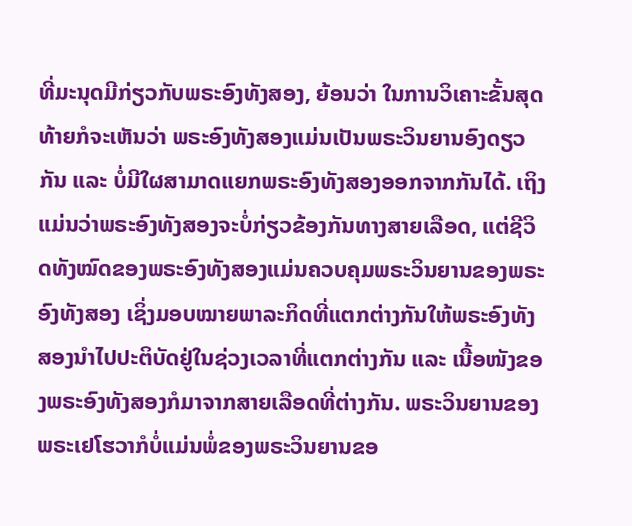ທີ່ມະນຸດມີກ່ຽວກັບພຣະອົງທັງສອງ, ຍ້ອນວ່າ ໃນການວິເຄາະຂັ້ນສຸດທ້າຍກໍຈະເຫັນວ່າ ພຣະອົງທັງສອງແມ່ນເປັນພຣະວິນຍານອົງດຽວກັນ ແລະ ບໍ່ມີໃຜສາມາດແຍກພຣະອົງທັງສອງອອກຈາກກັນໄດ້. ເຖິງແມ່ນວ່າພຣະອົງທັງສອງຈະບໍ່ກ່ຽວຂ້ອງກັນທາງສາຍເລືອດ, ແຕ່ຊີວິດທັງໝົດຂອງພຣະອົງທັງສອງແມ່ນຄວບຄຸມພຣະວິນຍານຂອງພຣະອົງທັງສອງ ເຊິ່ງມອບໝາຍພາລະກິດທີ່ແຕກຕ່າງກັນໃຫ້ພຣະອົງທັງສອງນໍາໄປປະຕິບັດຢູ່ໃນຊ່ວງເວລາທີ່ແຕກຕ່າງກັນ ແລະ ເນື້ອໜັງຂອງພຣະອົງທັງສອງກໍມາຈາກສາຍເລືອດທີ່ຕ່າງກັນ. ພຣະວິນຍານຂອງພຣະເຢໂຮວາກໍບໍ່ແມ່ນພໍ່ຂອງພຣະວິນຍານຂອ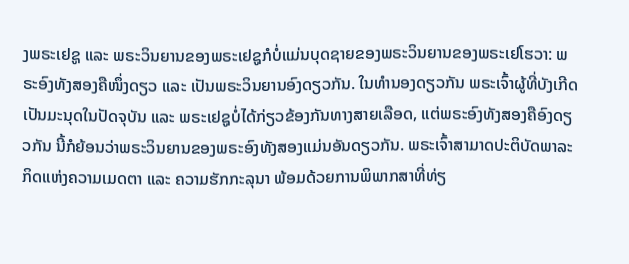ງພຣະເຢຊູ ແລະ ພຣະວິນຍານຂອງພຣະເຢຊູກໍບໍ່ແມ່ນບຸດຊາຍຂອງພຣະວິນຍານຂອງພຣະເຢໂຮວາ: ພຣະອົງທັງສອງຄືໜຶ່ງດຽວ ແລະ ເປັນພຣະວິນຍານອົງດຽວກັນ. ໃນທຳນອງດຽວກັນ ພຣະເຈົ້າຜູ້ທີ່ບັງເກີດເປັນມະນຸດໃນປັດຈຸບັນ ແລະ ພຣະເຢຊູບໍ່ໄດ້ກ່ຽວຂ້ອງກັນທາງສາຍເລືອດ, ແຕ່ພຣະອົງທັງສອງຄືອົງດຽວກັນ ນີ້ກໍຍ້ອນວ່າພຣະວິນຍານຂອງພຣະອົງທັງສອງແມ່ນອັນດຽວກັນ. ພຣະເຈົ້າສາມາດປະຕິບັດພາລະກິດແຫ່ງຄວາມເມດຕາ ແລະ ຄວາມຮັກກະລຸນາ ພ້ອມດ້ວຍການພິພາກສາທີ່ທ່ຽ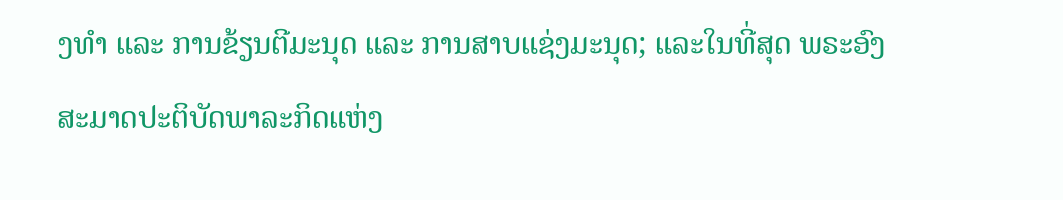ງທໍາ ແລະ ການຂ້ຽນຕີມະນຸດ ແລະ ການສາບແຊ່ງມະນຸດ; ແລະໃນທີ່ສຸດ ພຣະອົງສະມາດປະຕິບັດພາລະກິດແຫ່ງ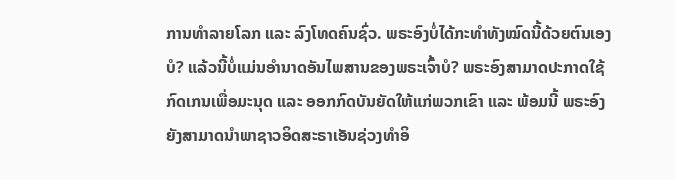ການທໍາລາຍໂລກ ແລະ ລົງໂທດຄົນຊົ່ວ. ພຣະອົງບໍ່ໄດ້ກະທໍາທັງໝົດນີ້ດ້ວຍຕົນເອງບໍ? ແລ້ວນີ້ບໍ່ແມ່ນອຳນາດອັນໄພສານຂອງພຣະເຈົ້າບໍ? ພຣະອົງສາມາດປະກາດໃຊ້ກົດເກນເພື່ອມະນຸດ ແລະ ອອກກົດບັນຍັດໃຫ້ແກ່ພວກເຂົາ ແລະ ພ້ອມນີ້ ພຣະອົງຍັງສາມາດນໍາພາຊາວອິດສະຣາເອັນຊ່ວງທຳອິ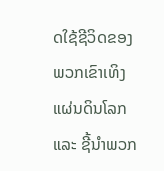ດໃຊ້ຊີວິດຂອງພວກເຂົາເທິງແຜ່ນດິນໂລກ ແລະ ຊີ້ນໍາພວກ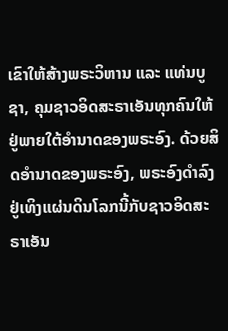ເຂົາໃຫ້ສ້າງພຣະວິຫານ ແລະ ແທ່ນບູຊາ, ຄຸມຊາວອິດສະຣາເອັນທຸກຄົນໃຫ້ຢູ່ພາຍໃຕ້ອຳນາດຂອງພຣະອົງ. ດ້ວຍສິດອໍານາດຂອງພຣະອົງ, ພຣະອົງດໍາລົງຢູ່ເທິງແຜ່ນດິນໂລກນີ້ກັບຊາວອິດສະຣາເອັນ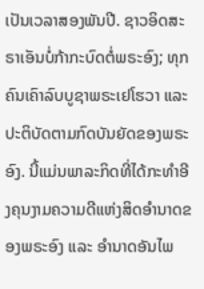ເປັນເວລາສອງພັນປີ. ຊາວອິດສະຣາເອັນບໍ່ກ້າກະບົດຕໍ່ພຣະອົງ; ທຸກຄົນເຄົາລົບບູຊາພຣະເຢໂຮວາ ແລະ ປະຕິບັດຕາມກົດບັນຍັດຂອງພຣະອົງ. ນີ້ແມ່ນພາລະກິດທີ່ໄດ້ກະທໍາອີງຄຸນງາມຄວາມດີແຫ່ງສິດອໍານາດຂອງພຣະອົງ ແລະ ອຳນາດອັນໄພ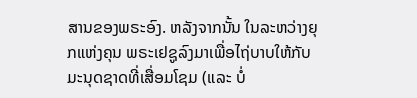ສານຂອງພຣະອົງ. ຫລັງຈາກນັ້ນ ໃນລະຫວ່າງຍຸກແຫ່ງຄຸນ ພຣະເຢຊູລົງມາເພື່ອໄຖ່ບາບໃຫ້ກັບມະນຸດຊາດທີ່ເສື່ອມໂຊມ (ແລະ ບໍ່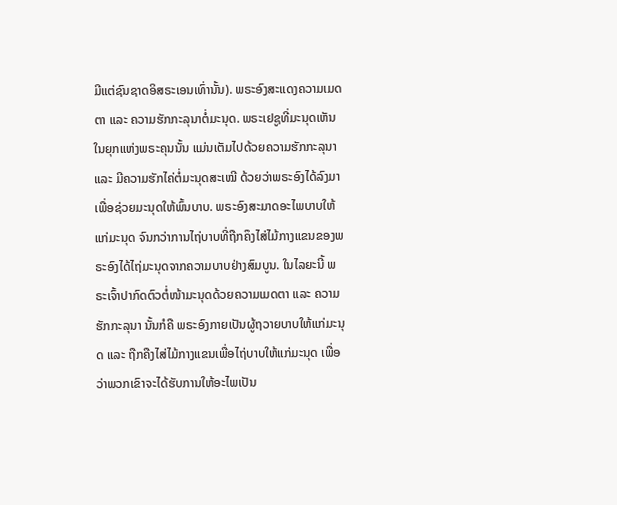ມີແຕ່ຊົນຊາດອິສຣະເອນເທົ່ານັ້ນ). ພຣະອົງສະແດງຄວາມເມດຕາ ແລະ ຄວາມຮັກກະລຸນາຕໍ່ມະນຸດ. ພຣະເຢຊູທີ່ມະນຸດເຫັນໃນຍຸກແຫ່ງພຣະຄຸນນັ້ນ ແມ່ນເຕັມໄປດ້ວຍຄວາມຮັກກະລຸນາ ແລະ ມີຄວາມຮັກໄຄ່ຕໍ່ມະນຸດສະເໝີ ດ້ວຍວ່າພຣະອົງໄດ້ລົງມາເພື່ອຊ່ວຍມະນຸດໃຫ້ພົ້ນບາບ. ພຣະອົງສະມາດອະໄພບາບໃຫ້ແກ່ມະນຸດ ຈົນກວ່າການໄຖ່ບາບທີ່ຖືກຄຶງໄສ່ໄມ້ກາງແຂນຂອງພຣະອົງໄດ້ໄຖ່ມະນຸດຈາກຄວາມບາບຢ່າງສົມບູນ. ໃນໄລຍະນີ້ ພຣະເຈົ້າປາກົດຕົວຕໍ່ໜ້າມະນຸດດ້ວຍຄວາມເມດຕາ ແລະ ຄວາມຮັກກະລຸນາ ນັ້ນກໍຄື ພຣະອົງກາຍເປັນຜູ້ຖວາຍບາບໃຫ້ແກ່ມະນຸດ ແລະ ຖືກຄືງໄສ່ໄມ້ກາງແຂນເພື່ອໄຖ່ບາບໃຫ້ແກ່ມະນຸດ ເພື່ອວ່າພວກເຂົາຈະໄດ້ຮັບການໃຫ້ອະໄພເປັນ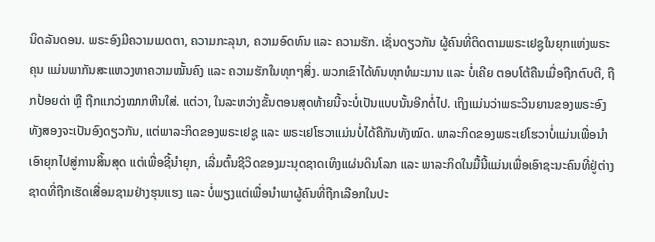ນິດລັນດອນ. ພຣະອົງມີຄວາມເມດຕາ, ຄວາມກະລຸນາ, ຄວາມອົດທົນ ແລະ ຄວາມຮັກ. ເຊັ່ນດຽວກັນ ຜູ້ຄົນທີ່ຕິດຕາມພຣະເຢຊູໃນຍຸກແຫ່ງພຣະຄຸນ ແມ່ນພາກັນສະແຫວງຫາຄວາມໝັ້ນຄົງ ແລະ ຄວາມຮັກໃນທຸກໆສິ່ງ. ພວກເຂົາໄດ້ທົນທຸກທໍມະມານ ແລະ ບໍ່ເຄີຍ ຕອບໂຕ້ຄືນເມື່ອຖືກຕົບຕີ, ຖືກປ້ອຍດ່າ ຫຼື ຖືກແກວ່ງໝາກຫີນໃສ່. ແຕ່ວາ, ໃນລະຫວ່າງຂັ້ນຕອນສຸດທ້າຍນີ້ຈະບໍ່ເປັນແບບນັ້ນອີກຕໍ່ໄປ. ເຖິງແມ່ນວ່າພຣະວິນຍານຂອງພຣະອົງທັງສອງຈະເປັນອົງດຽວກັນ, ແຕ່ພາລະກິດຂອງພຣະເຢຊູ ແລະ ພຣະເຢໂຮວາແມ່ນບໍ່ໄດ້ຄືກັນທັງໝົດ. ພາລະກິດຂອງພຣະເຢໂຮວາບໍ່ແມ່ນເພື່ອນໍາເອົາຍຸກໄປສູ່ການສິ້ນສຸດ ແຕ່ເພື່ອຊີ້ນໍາຍຸກ, ເລີ່ມຕົ້ນຊີວິດຂອງມະນຸດຊາດເທິງແຜ່ນດິນໂລກ ແລະ ພາລະກິດໃນມື້ນີ້ແມ່ນເພື່ອເອົາຊະນະຄົນທີ່ຢູ່ຕ່າງຊາດທີ່ຖືກເຮັດເສື່ອມຊາມຢ່າງຮຸນແຮງ ແລະ ບໍ່ພຽງແຕ່ເພື່ອນໍາພາຜູ້ຄົນທີ່ຖືກເລືອກໃນປະ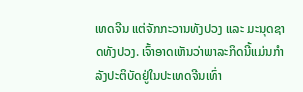ເທດຈີນ ແຕ່ຈັກກະວານທັງປວງ ແລະ ມະນຸດຊາດທັງປວງ. ເຈົ້າອາດເຫັນວ່າພາລະກິດນີ້ແມ່ນກໍາລັງປະຕິບັດຢູ່ໃນປະເທດຈີນເທົ່າ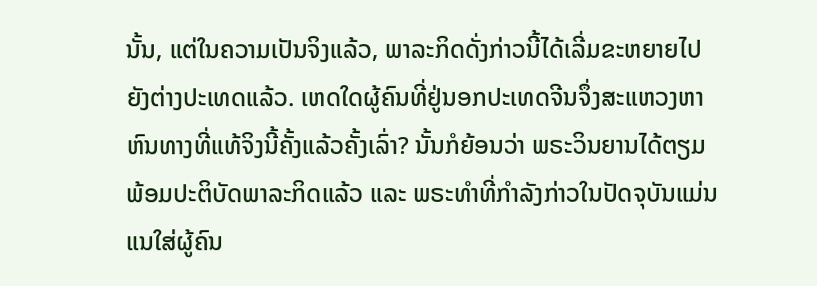ນັ້ນ, ແຕ່ໃນຄວາມເປັນຈິງແລ້ວ, ພາລະກິດດັ່ງກ່າວນີ້ໄດ້ເລີ່ມຂະຫຍາຍໄປຍັງຕ່າງປະເທດແລ້ວ. ເຫດໃດຜູ້ຄົນທີ່ຢູ່ນອກປະເທດຈີນຈຶ່ງສະແຫວງຫາຫົນທາງທີ່ແທ້ຈິງນີ້ຄັ້ງແລ້ວຄັ້ງເລົ່າ? ນັ້ນກໍຍ້ອນວ່າ ພຣະວິນຍານໄດ້ຕຽມພ້ອມປະຕິບັດພາລະກິດແລ້ວ ແລະ ພຣະທໍາທີ່ກໍາລັງກ່າວໃນປັດຈຸບັນແມ່ນແນໃສ່ຜູ້ຄົນ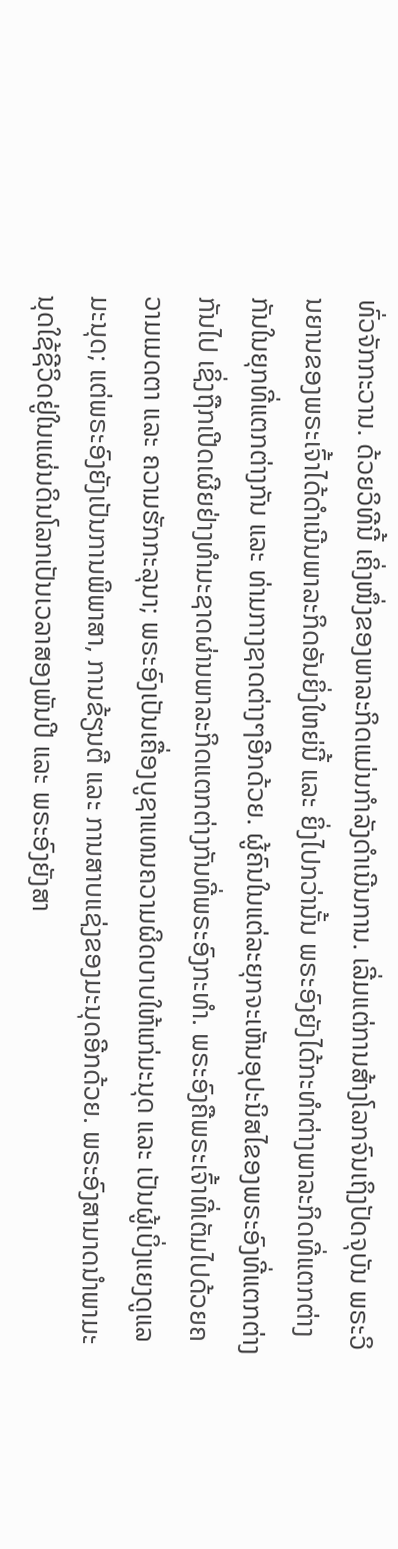ທົ່ວຈັກກະວານ. ດ້ວຍວິທີນີ້ ເຄິ່ງໜຶ່ງຂອງພາລະກິດແມ່ນກໍາລັງດໍາເນີນການ. ເລີ່ມແຕ່ການສ້າງໂລກຈົນເຖິງປັດຈຸບັນ ພຣະວິນຍານຂອງພຣະເຈົ້າໄດ້ດຳເນີນພາລະກິດອັນຍິ່ງໃຫຍ່ນີ້ ແລະ ຍິ່ງໄປກວ່ານັ້ນ ພຣະອົງຍັງໄດ້ກະທໍາຕ່າງພາລະກິດທີ່ແຕກຕ່າງກັນໃນຍຸກທີ່ແຕກຕ່າງກັນ ແລະ ທ່າມກາງຊາດຕ່າງໆອີກດ້ວຍ. ຜູ້ຄົນໃນແຕ່ລະຍຸກຈະເຫັນອຸປະນິສໄຂອງພຣະອົງທີ່ແຕກຕ່າງກັນໄປ ເຊິ່ງຖືກເປີດເຜີຍຢ່າງທຳມະຊາດຜ່ານພາລະກິດແຕກຕ່າງກັນທີ່ພຣະອົງກະທໍາ. ພຣະອົງຄືພຣະເຈົ້າທີ່ເຕັມໄປດ້ວຍຄວາມເມດຕາ ແລະ ຄວາມຮັກກະລຸນາ; ພຣະອົງເປັນເຄື່ອງບູຊາແທນຄວາມຜິດບາບໃຫ້ແກ່ມະນຸດ ແລະ ເປັນຜູ້ເບິ່ງແຍງດູແລມະນຸດ; ແຕ່ພຣະອົງຍັງເປັນການພິພາສາ, ການຂ້ຽນຕີ ແລະ ການສາບແຊ່ງຂອງມະນຸດອີກດ້ວຍ. ພຣະອົງສາມາດນໍາພາມະນຸດໃຊ້ຊີວິດຢູ່ໃນແຜ່ນດິນໂລກເປັນເວລາສອງພັນປີ ແລະ ພຣະອົງຍັງສາ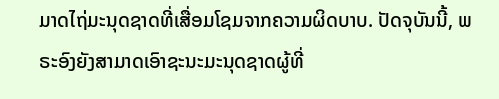ມາດໄຖ່ມະນຸດຊາດທີ່ເສື່ອມໂຊມຈາກຄວາມຜິດບາບ. ປັດຈຸບັນນີ້, ພຣະອົງຍັງສາມາດເອົາຊະນະມະນຸດຊາດຜູ້ທີ່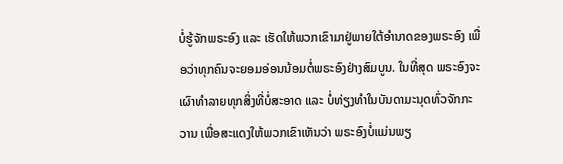ບໍ່ຮູ້ຈັກພຣະອົງ ແລະ ເຮັດໃຫ້ພວກເຂົາມາຢູ່ພາຍໃຕ້ອຳນາດຂອງພຣະອົງ ເພື່ອວ່າທຸກຄົນຈະຍອມອ່ອນນ້ອມຕໍ່ພຣະອົງຢ່າງສົມບູນ. ໃນທີ່ສຸດ ພຣະອົງຈະເຜົາທໍາລາຍທຸກສິ່ງທີ່ບໍ່ສະອາດ ແລະ ບໍ່ທ່ຽງທໍາໃນບັນດາມະນຸດທົ່ວຈັກກະວານ ເພື່ອສະແດງໃຫ້ພວກເຂົາເຫັນວ່າ ພຣະອົງບໍ່ແມ່ນພຽ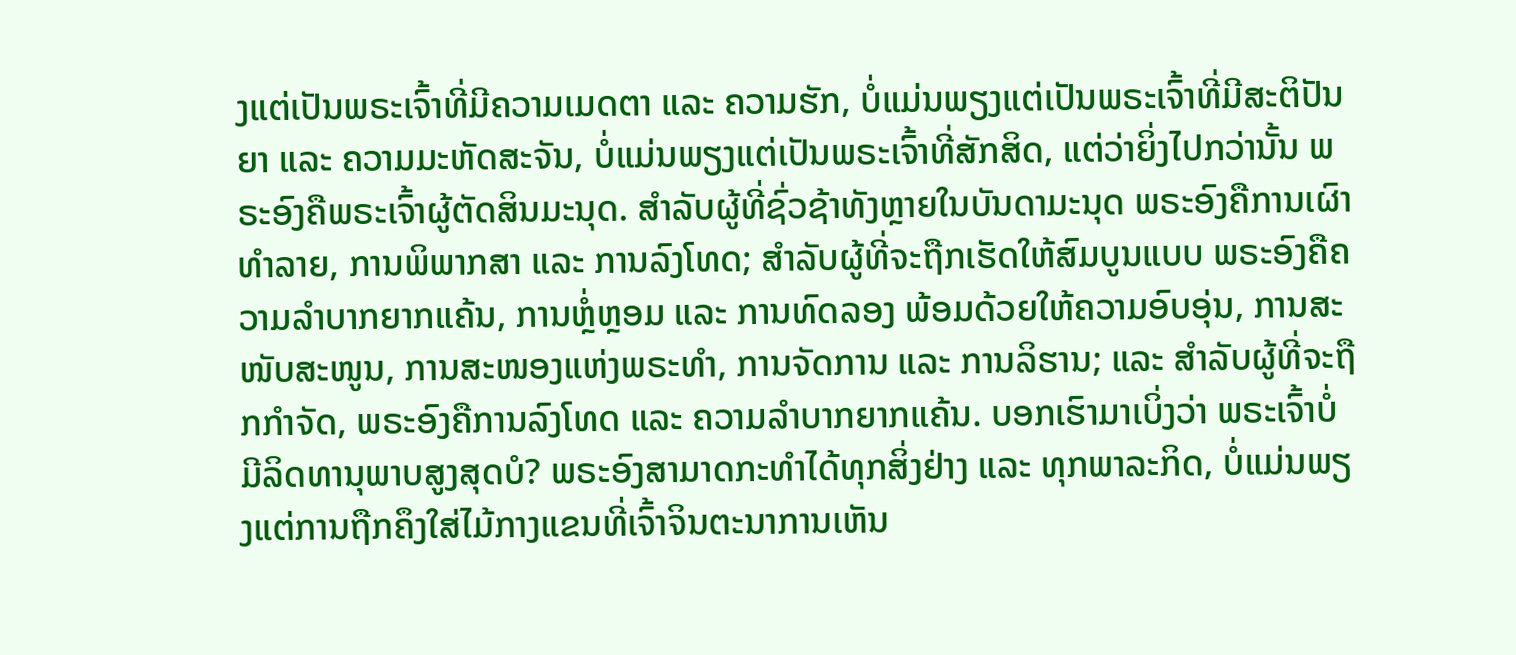ງແຕ່ເປັນພຣະເຈົ້າທີ່ມີຄວາມເມດຕາ ແລະ ຄວາມຮັກ, ບໍ່ແມ່ນພຽງແຕ່ເປັນພຣະເຈົ້າທີ່ມີສະຕິປັນຍາ ແລະ ຄວາມມະຫັດສະຈັນ, ບໍ່ແມ່ນພຽງແຕ່ເປັນພຣະເຈົ້າທີ່ສັກສິດ, ແຕ່ວ່າຍິ່ງໄປກວ່ານັ້ນ ພຣະອົງຄືພຣະເຈົ້າຜູ້ຕັດສິນມະນຸດ. ສໍາລັບຜູ້ທີ່ຊົ່ວຊ້າທັງຫຼາຍໃນບັນດາມະນຸດ ພຣະອົງຄືການເຜົາທໍາລາຍ, ການພິພາກສາ ແລະ ການລົງໂທດ; ສຳລັບຜູ້ທີ່ຈະຖືກເຮັດໃຫ້ສົມບູນແບບ ພຣະອົງຄືຄວາມລຳບາກຍາກແຄ້ນ, ການຫຼໍ່ຫຼອມ ແລະ ການທົດລອງ ພ້ອມດ້ວຍໃຫ້ຄວາມອົບອຸ່ນ, ການສະໜັບສະໜູນ, ການສະໜອງແຫ່ງພຣະທໍາ, ການຈັດການ ແລະ ການລິຮານ; ແລະ ສໍາລັບຜູ້ທີ່ຈະຖືກກຳຈັດ, ພຣະອົງຄືການລົງໂທດ ແລະ ຄວາມລໍາບາກຍາກແຄ້ນ. ບອກເຮົາມາເບິ່ງວ່າ ພຣະເຈົ້າບໍ່ມີລິດທານຸພາບສູງສຸດບໍ? ພຣະອົງສາມາດກະທໍາໄດ້ທຸກສິ່ງຢ່າງ ແລະ ທຸກພາລະກິດ, ບໍ່ແມ່ນພຽງແຕ່ການຖືກຄຶງໃສ່ໄມ້ກາງແຂນທີ່ເຈົ້າຈິນຕະນາການເຫັນ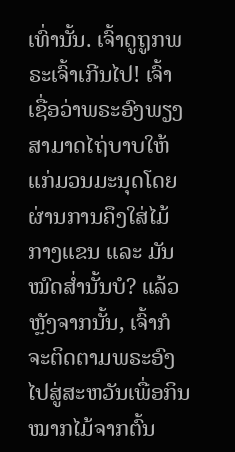ເທົ່ານັ້ນ. ເຈົ້າດູຖູກພຣະເຈົ້າເກີນໄປ! ເຈົ້າເຊື່ອວ່າພຣະອົງພຽງສາມາດໄຖ່ບາບໃຫ້ແກ່ມວນມະນຸດໂດຍຜ່ານການຄຶງໃສ່ໄມ້ກາງແຂນ ແລະ ມັນໝົດສໍ່ານັ້ນບໍ? ແລ້ວຫຼັງຈາກນັ້ນ, ເຈົ້າກໍຈະຕິດຕາມພຣະອົງໄປສູ່ສະຫວັນເພື່ອກິນໝາກໄມ້ຈາກຕົ້ນ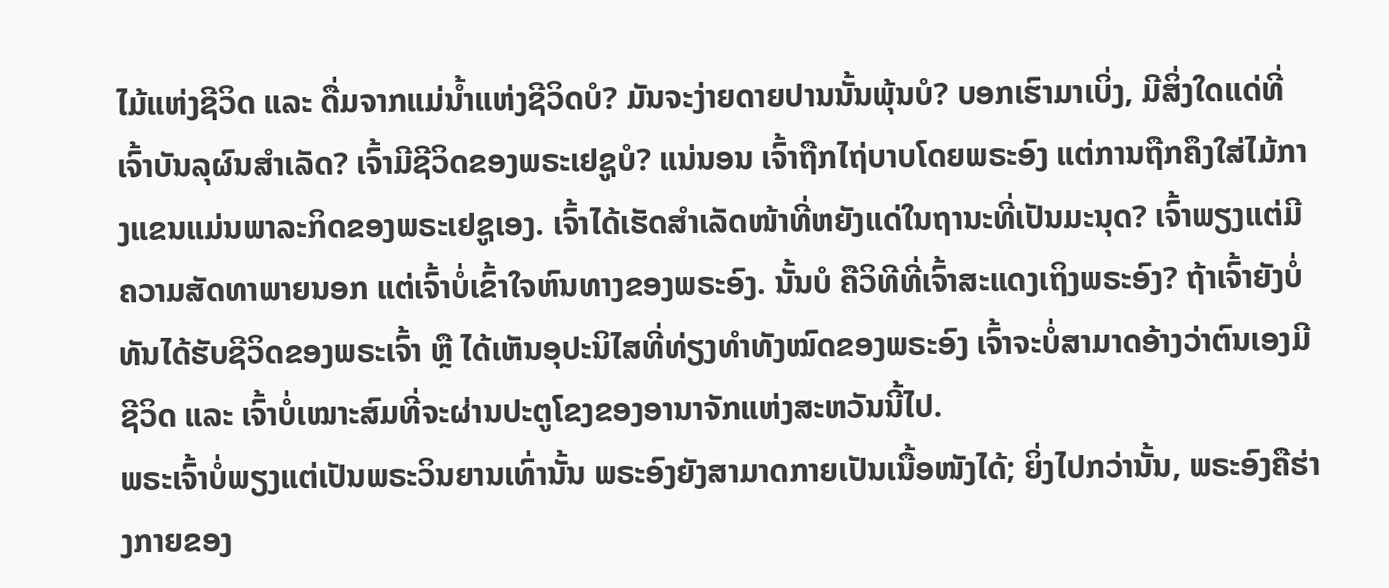ໄມ້ແຫ່ງຊີວິດ ແລະ ດື່ມຈາກແມ່ນໍ້າແຫ່ງຊີວິດບໍ? ມັນຈະງ່າຍດາຍປານນັ້ນພຸ້ນບໍ? ບອກເຮົາມາເບິ່ງ, ມີສິ່ງໃດແດ່ທີ່ເຈົ້າບັນລຸຜົນສໍາເລັດ? ເຈົ້າມີຊີວິດຂອງພຣະເຢຊູບໍ? ແນ່ນອນ ເຈົ້າຖືກໄຖ່ບາບໂດຍພຣະອົງ ແຕ່ການຖືກຄຶງໃສ່ໄມ້ກາງແຂນແມ່ນພາລະກິດຂອງພຣະເຢຊູເອງ. ເຈົ້າໄດ້ເຮັດສໍາເລັດໜ້າທີ່ຫຍັງແດ່ໃນຖານະທີ່ເປັນມະນຸດ? ເຈົ້າພຽງແຕ່ມີຄວາມສັດທາພາຍນອກ ແຕ່ເຈົ້າບໍ່ເຂົ້າໃຈຫົນທາງຂອງພຣະອົງ. ນັ້ນບໍ ຄືວິທີທີ່ເຈົ້າສະແດງເຖິງພຣະອົງ? ຖ້າເຈົ້າຍັງບໍ່ທັນໄດ້ຮັບຊີວິດຂອງພຣະເຈົ້າ ຫຼື ໄດ້ເຫັນອຸປະນິໄສທີ່ທ່ຽງທໍາທັງໝົດຂອງພຣະອົງ ເຈົ້າຈະບໍ່ສາມາດອ້າງວ່າຕົນເອງມີຊີວິດ ແລະ ເຈົ້າບໍ່ເໝາະສົມທີ່ຈະຜ່ານປະຕູໂຂງຂອງອານາຈັກແຫ່ງສະຫວັນນີ້ໄປ.
ພຣະເຈົ້າບໍ່ພຽງແຕ່ເປັນພຣະວິນຍານເທົ່ານັ້ນ ພຣະອົງຍັງສາມາດກາຍເປັນເນື້ອໜັງໄດ້; ຍິ່ງໄປກວ່ານັ້ນ, ພຣະອົງຄືຮ່າງກາຍຂອງ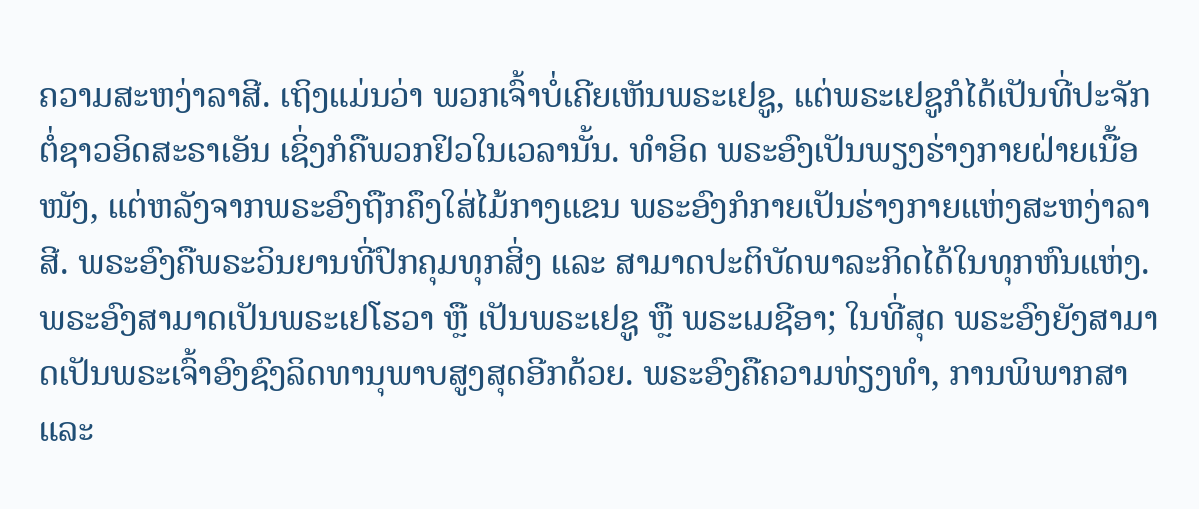ຄວາມສະຫງ່າລາສີ. ເຖິງແມ່ນວ່າ ພວກເຈົ້າບໍ່ເຄີຍເຫັນພຣະເຢຊູ, ແຕ່ພຣະເຢຊູກໍໄດ້ເປັນທີ່ປະຈັກຕໍ່ຊາວອິດສະຣາເອັນ ເຊິ່ງກໍຄືພວກຢິວໃນເວລານັ້ນ. ທໍາອິດ ພຣະອົງເປັນພຽງຮ່າງກາຍຝ່າຍເນື້ອໜັງ, ແຕ່ຫລັງຈາກພຣະອົງຖືກຄຶງໃສ່ໄມ້ກາງແຂນ ພຣະອົງກໍກາຍເປັນຮ່າງກາຍແຫ່ງສະຫງ່າລາສີ. ພຣະອົງຄືພຣະວິນຍານທີ່ປົກຄຸມທຸກສິ່ງ ແລະ ສາມາດປະຕິບັດພາລະກິດໄດ້ໃນທຸກຫົນແຫ່ງ. ພຣະອົງສາມາດເປັນພຣະເຢໂຮວາ ຫຼື ເປັນພຣະເຢຊູ ຫຼື ພຣະເມຊີອາ; ໃນທີ່ສຸດ ພຣະອົງຍັງສາມາດເປັນພຣະເຈົ້າອົງຊົງລິດທານຸພາບສູງສຸດອີກດ້ວຍ. ພຣະອົງຄືຄວາມທ່ຽງທໍາ, ການພິພາກສາ ແລະ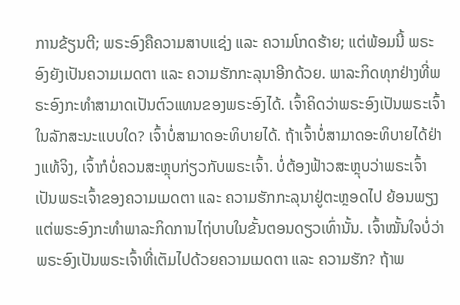ການຂ້ຽນຕີ; ພຣະອົງຄືຄວາມສາບແຊ່ງ ແລະ ຄວາມໂກດຮ້າຍ; ແຕ່ພ້ອມນີ້ ພຣະອົງຍັງເປັນຄວາມເມດຕາ ແລະ ຄວາມຮັກກະລຸນາອີກດ້ວຍ. ພາລະກິດທຸກຢ່າງທີ່ພຣະອົງກະທໍາສາມາດເປັນຕົວແທນຂອງພຣະອົງໄດ້. ເຈົ້າຄິດວ່າພຣະອົງເປັນພຣະເຈົ້າໃນລັກສະນະແບບໃດ? ເຈົ້າບໍ່ສາມາດອະທິບາຍໄດ້. ຖ້າເຈົ້າບໍ່ສາມາດອະທິບາຍໄດ້ຢ່າງແທ້ຈິງ, ເຈົ້າກໍບໍ່ຄວນສະຫຼຸບກ່ຽວກັບພຣະເຈົ້າ. ບໍ່ຕ້ອງຟ້າວສະຫຼຸບວ່າພຣະເຈົ້າເປັນພຣະເຈົ້າຂອງຄວາມເມດຕາ ແລະ ຄວາມຮັກກະລຸນາຢູ່ຕະຫຼອດໄປ ຍ້ອນພຽງແຕ່ພຣະອົງກະທໍາພາລະກິດການໄຖ່ບາບໃນຂັ້ນຕອນດຽວເທົ່ານັ້ນ. ເຈົ້າໝັ້ນໃຈບໍ່ວ່າພຣະອົງເປັນພຣະເຈົ້າທີ່ເຕັມໄປດ້ວຍຄວາມເມດຕາ ແລະ ຄວາມຮັກ? ຖ້າພ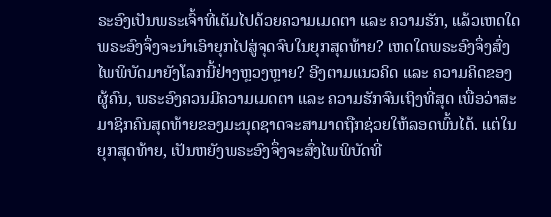ຣະອົງເປັນພຣະເຈົ້າທີ່ເຕັມໄປດ້ວຍຄວາມເມດຕາ ແລະ ຄວາມຮັກ, ແລ້ວເຫດໃດພຣະອົງຈຶ່ງຈະນໍາເອົາຍຸກໄປສູ່ຈຸດຈົບໃນຍຸກສຸດທ້າຍ? ເຫດໃດພຣະອົງຈຶ່ງສົ່ງໄພພິບັດມາຍັງໂລກນີ້ຢ່າງຫຼວງຫຼາຍ? ອີງຕາມແນວຄິດ ແລະ ຄວາມຄິດຂອງຜູ້ຄົນ, ພຣະອົງຄວນມີຄວາມເມດຕາ ແລະ ຄວາມຮັກຈົນເຖິງທີ່ສຸດ ເພື່ອວ່າສະມາຊິກຄົນສຸດທ້າຍຂອງມະນຸດຊາດຈະສາມາດຖືກຊ່ວຍໃຫ້ລອດພົ້ນໄດ້. ແຕ່ໃນຍຸກສຸດທ້າຍ, ເປັນຫຍັງພຣະອົງຈຶ່ງຈະສົ່ງໄພພິບັດທີ່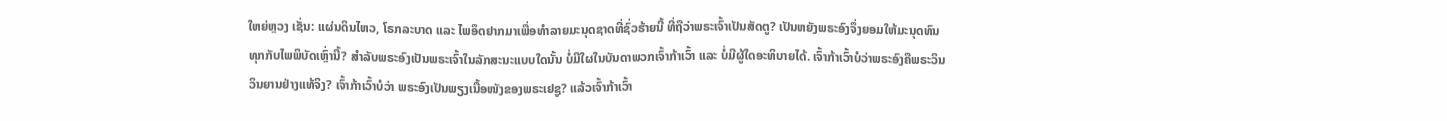ໃຫຍ່ຫຼວງ ເຊັ່ນ: ແຜ່ນດິນໄຫວ, ໂຣກລະບາດ ແລະ ໄພອຶດຢາກມາເພື່ອທຳລາຍມະນຸດຊາດທີ່ຊົ່ວຮ້າຍນີ້ ທີ່ຖືວ່າພຣະເຈົ້າເປັນສັດຕູ? ເປັນຫຍັງພຣະອົງຈຶ່ງຍອມໃຫ້ມະນຸດທົນທຸກກັບໄພພິບັດເຫຼົ່ານີ້? ສໍາລັບພຣະອົງເປັນພຣະເຈົ້າໃນລັກສະນະແບບໃດນັ້ນ ບໍ່ມີໃຜໃນບັນດາພວກເຈົ້າກ້າເວົ້າ ແລະ ບໍ່ມີຜູ້ໃດອະທິບາຍໄດ້. ເຈົ້າກ້າເວົ້າບໍວ່າພຣະອົງຄືພຣະວິນວິນຍານຢ່າງແທ້ຈິງ? ເຈົ້າກ້າເວົ້າບໍວ່າ ພຣະອົງເປັນພຽງເນື້ອໜັງຂອງພຣະເຢຊູ? ແລ້ວເຈົ້າກ້າເວົ້າ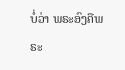ບໍ່ວ່າ ພຣະອົງຄືພຣະ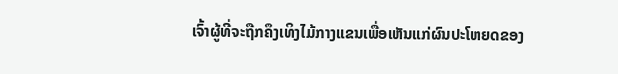ເຈົ້າຜູ້ທີ່ຈະຖືກຄຶງເທິງໄມ້ກາງແຂນເພື່ອເຫັນແກ່ຜົນປະໂຫຍດຂອງ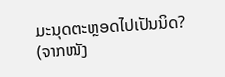ມະນຸດຕະຫຼອດໄປເປັນນິດ?
(ຈາກໜັງ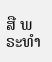ສື ພຣະທໍາ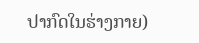ປາກົດໃນຮ່າງກາຍ)